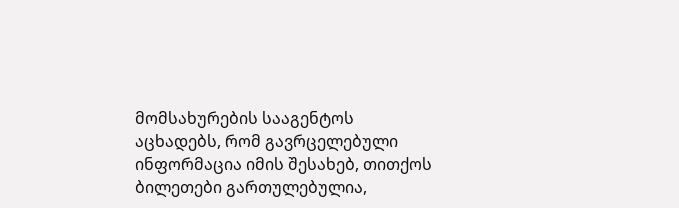მომსახურების სააგენტოს აცხადებს, რომ გავრცელებული ინფორმაცია იმის შესახებ, თითქოს ბილეთები გართულებულია,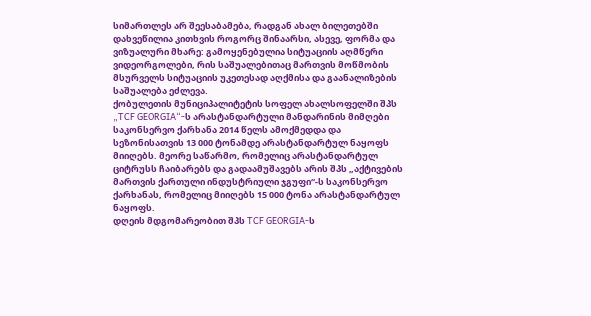სიმართლეს არ შეესაბამება, რადგან ახალ ბილეთებში დახვეწილია კითხვის როგორც შინაარსი, ასევე, ფორმა და ვიზუალური მხარე: გამოყენებულია სიტუაციის აღმწერი ვიდეორგოლები, რის საშუალებითაც მართვის მოწმობის მსურველს სიტუაციის უკეთესად აღქმისა და გაანალიზების საშუალება ეძლევა.
ქობულეთის მუნიციპალიტეტის სოფელ ახალსოფელში შპს „TCF GEORGIA“-ს არასტანდარტული მანდარინის მიმღები საკონსერვო ქარხანა 2014 წელს ამოქმედდა და სეზონისათვის 13 000 ტონამდე არასტანდარტულ ნაყოფს მიიღებს. მეორე საწარმო, რომელიც არასტანდარტულ ციტრუსს ჩაიბარებს და გადაამუშავებს არის შპს „აქტივების მართვის ქართული ინდუსტრიული ჯგუფი“-ს საკონსერვო ქარხანას, რომელიც მიიღებს 15 000 ტონა არასტანდარტულ ნაყოფს.
დღეის მდგომარეობით შპს TCF GEORGIA-ს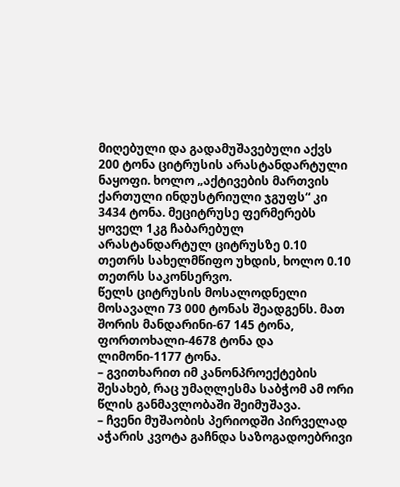მიღებული და გადამუშავებული აქვს 200 ტონა ციტრუსის არასტანდარტული ნაყოფი. ხოლო „აქტივების მართვის ქართული ინდუსტრიული ჯგუფს“ კი 3434 ტონა. მეციტრუსე ფერმერებს ყოველ 1კგ ჩაბარებულ არასტანდარტულ ციტრუსზე 0.10 თეთრს სახელმწიფო უხდის, ხოლო 0.10 თეთრს საკონსერვო.
წელს ციტრუსის მოსალოდნელი მოსავალი 73 000 ტონას შეადგენს. მათ შორის მანდარინი-67 145 ტონა, ფორთოხალი-4678 ტონა და ლიმონი-1177 ტონა.
– გვითხარით იმ კანონპროექტების შესახებ, რაც უმაღლესმა საბჭომ ამ ორი წლის განმავლობაში შეიმუშავა.
– ჩვენი მუშაობის პერიოდში პირველად აჭარის კვოტა გაჩნდა საზოგადოებრივი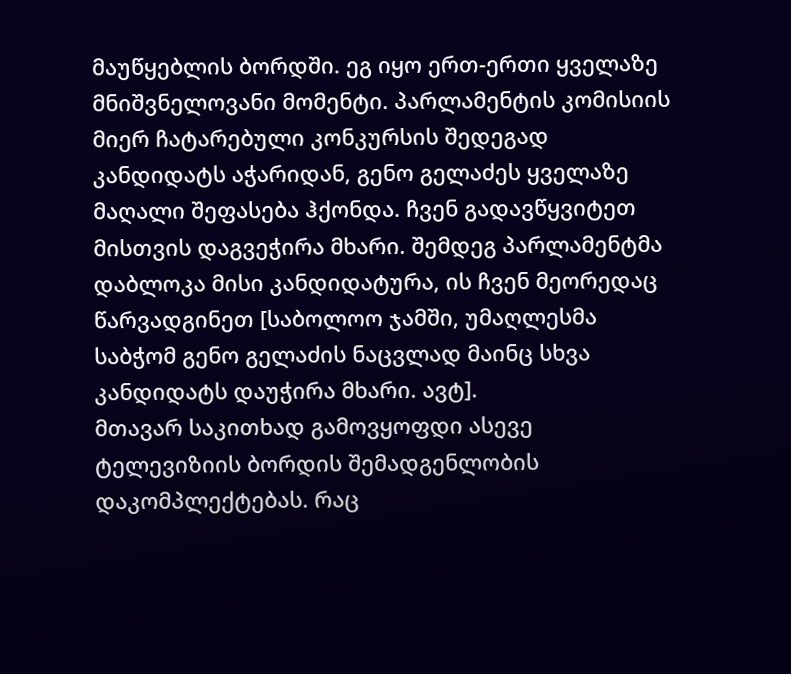მაუწყებლის ბორდში. ეგ იყო ერთ-ერთი ყველაზე მნიშვნელოვანი მომენტი. პარლამენტის კომისიის მიერ ჩატარებული კონკურსის შედეგად კანდიდატს აჭარიდან, გენო გელაძეს ყველაზე მაღალი შეფასება ჰქონდა. ჩვენ გადავწყვიტეთ მისთვის დაგვეჭირა მხარი. შემდეგ პარლამენტმა დაბლოკა მისი კანდიდატურა, ის ჩვენ მეორედაც წარვადგინეთ [საბოლოო ჯამში, უმაღლესმა საბჭომ გენო გელაძის ნაცვლად მაინც სხვა კანდიდატს დაუჭირა მხარი. ავტ].
მთავარ საკითხად გამოვყოფდი ასევე ტელევიზიის ბორდის შემადგენლობის დაკომპლექტებას. რაც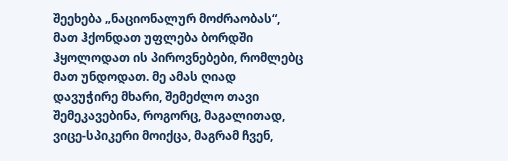შეეხება „ნაციონალურ მოძრაობას“, მათ ჰქონდათ უფლება ბორდში ჰყოლოდათ ის პიროვნებები, რომლებც მათ უნდოდათ. მე ამას ღიად დავუჭირე მხარი, შემეძლო თავი შემეკავებინა, როგორც, მაგალითად, ვიცე-სპიკერი მოიქცა, მაგრამ ჩვენ,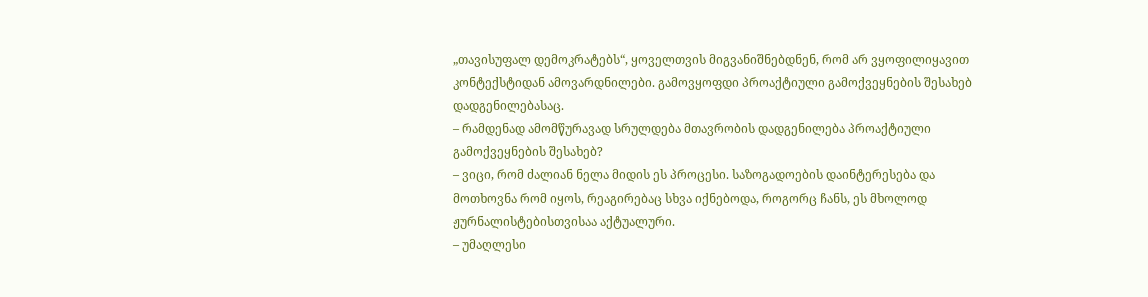„თავისუფალ დემოკრატებს“, ყოველთვის მიგვანიშნებდნენ, რომ არ ვყოფილიყავით კონტექსტიდან ამოვარდნილები. გამოვყოფდი პროაქტიული გამოქვეყნების შესახებ დადგენილებასაც.
– რამდენად ამომწურავად სრულდება მთავრობის დადგენილება პროაქტიული გამოქვეყნების შესახებ?
– ვიცი, რომ ძალიან ნელა მიდის ეს პროცესი. საზოგადოების დაინტერესება და მოთხოვნა რომ იყოს, რეაგირებაც სხვა იქნებოდა, როგორც ჩანს, ეს მხოლოდ ჟურნალისტებისთვისაა აქტუალური.
– უმაღლესი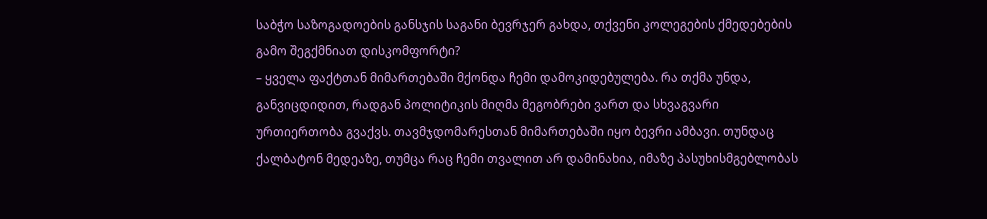საბჭო საზოგადოების განსჯის საგანი ბევრჯერ გახდა, თქვენი კოლეგების ქმედებების გამო შეგქმნიათ დისკომფორტი?
– ყველა ფაქტთან მიმართებაში მქონდა ჩემი დამოკიდებულება. რა თქმა უნდა, განვიცდიდით, რადგან პოლიტიკის მიღმა მეგობრები ვართ და სხვაგვარი ურთიერთობა გვაქვს. თავმჯდომარესთან მიმართებაში იყო ბევრი ამბავი. თუნდაც ქალბატონ მედეაზე, თუმცა რაც ჩემი თვალით არ დამინახია, იმაზე პასუხისმგებლობას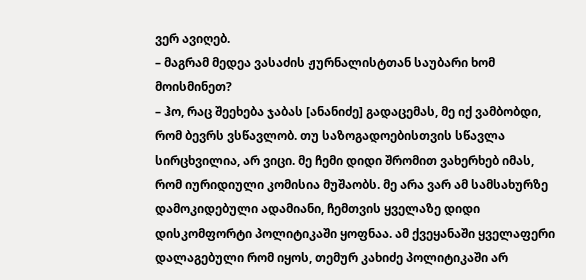ვერ ავიღებ.
– მაგრამ მედეა ვასაძის ჟურნალისტთან საუბარი ხომ მოისმინეთ?
– ჰო, რაც შეეხება ჯაბას [ანანიძე] გადაცემას, მე იქ ვამბობდი, რომ ბევრს ვსწავლობ. თუ საზოგადოებისთვის სწავლა სირცხვილია, არ ვიცი. მე ჩემი დიდი შრომით ვახერხებ იმას, რომ იურიდიული კომისია მუშაობს. მე არა ვარ ამ სამსახურზე დამოკიდებული ადამიანი, ჩემთვის ყველაზე დიდი დისკომფორტი პოლიტიკაში ყოფნაა. ამ ქვეყანაში ყველაფერი დალაგებული რომ იყოს, თემურ კახიძე პოლიტიკაში არ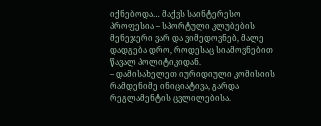იქნებოდა… მაქვს საინტერესო პროფესია – სპორტული კლუბების მენეჯერი ვარ და ვიმედოვნებ, მალე დადგება დრო, როდესაც სიამოვნებით წავალ პოლიტიკიდან.
– დამისახელეთ იურიდიული კომისიის რამდენიმე ინიციატივა, გარდა რეგლამენტის ცვლილებისა.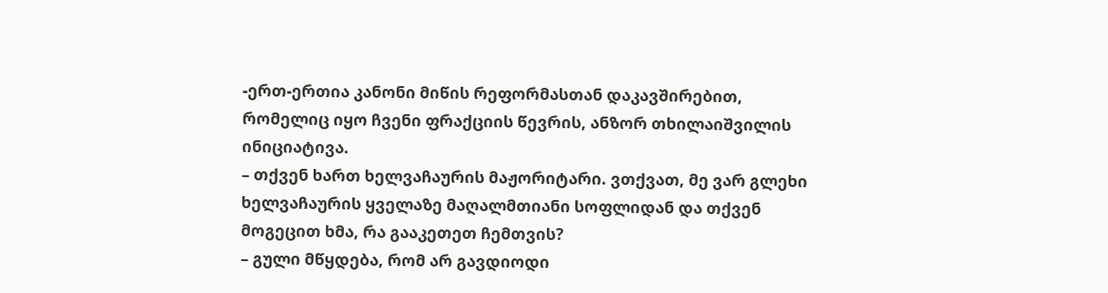-ერთ-ერთია კანონი მიწის რეფორმასთან დაკავშირებით, რომელიც იყო ჩვენი ფრაქციის წევრის, ანზორ თხილაიშვილის ინიციატივა.
– თქვენ ხართ ხელვაჩაურის მაჟორიტარი. ვთქვათ, მე ვარ გლეხი ხელვაჩაურის ყველაზე მაღალმთიანი სოფლიდან და თქვენ მოგეცით ხმა, რა გააკეთეთ ჩემთვის?
– გული მწყდება, რომ არ გავდიოდი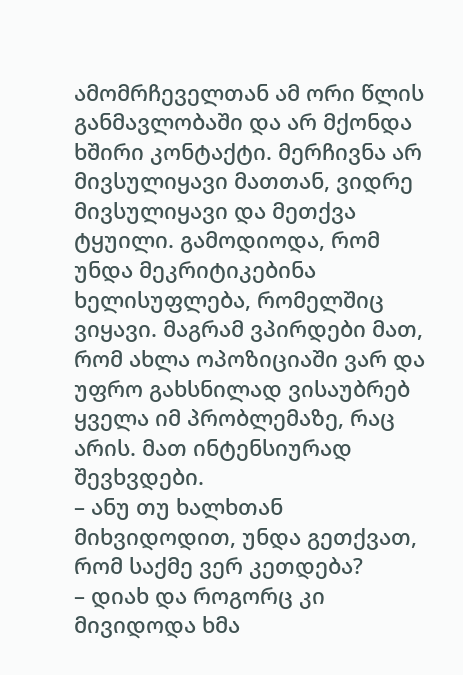ამომრჩეველთან ამ ორი წლის განმავლობაში და არ მქონდა ხშირი კონტაქტი. მერჩივნა არ მივსულიყავი მათთან, ვიდრე მივსულიყავი და მეთქვა ტყუილი. გამოდიოდა, რომ უნდა მეკრიტიკებინა ხელისუფლება, რომელშიც ვიყავი. მაგრამ ვპირდები მათ, რომ ახლა ოპოზიციაში ვარ და უფრო გახსნილად ვისაუბრებ ყველა იმ პრობლემაზე, რაც არის. მათ ინტენსიურად შევხვდები.
– ანუ თუ ხალხთან მიხვიდოდით, უნდა გეთქვათ, რომ საქმე ვერ კეთდება?
– დიახ და როგორც კი მივიდოდა ხმა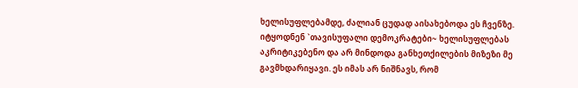ხელისუფლებამდე, ძალიან ცუდად აისახებოდა ეს ჩვენზე. იტყოდნენ `თავისუფალი დემოკრატები~ ხელისუფლებას აკრიტიკებენო და არ მინდოდა განხეთქილების მიზეზი მე გავმხდარიყავი. ეს იმას არ ნიშნავს, რომ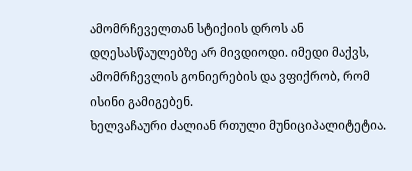ამომრჩეველთან სტიქიის დროს ან დღესასწაულებზე არ მივდიოდი. იმედი მაქვს, ამომრჩევლის გონიერების და ვფიქრობ, რომ ისინი გამიგებენ.
ხელვაჩაური ძალიან რთული მუნიციპალიტეტია.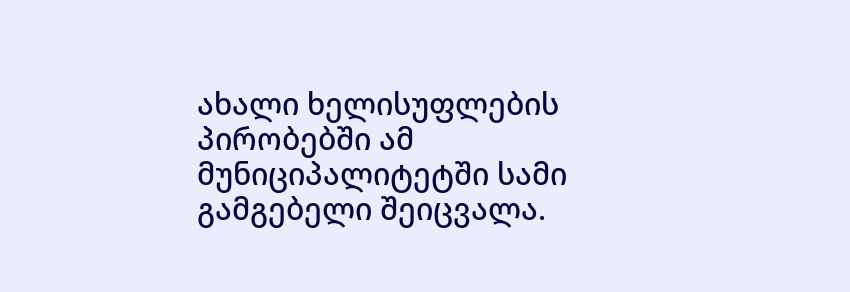ახალი ხელისუფლების პირობებში ამ მუნიციპალიტეტში სამი გამგებელი შეიცვალა.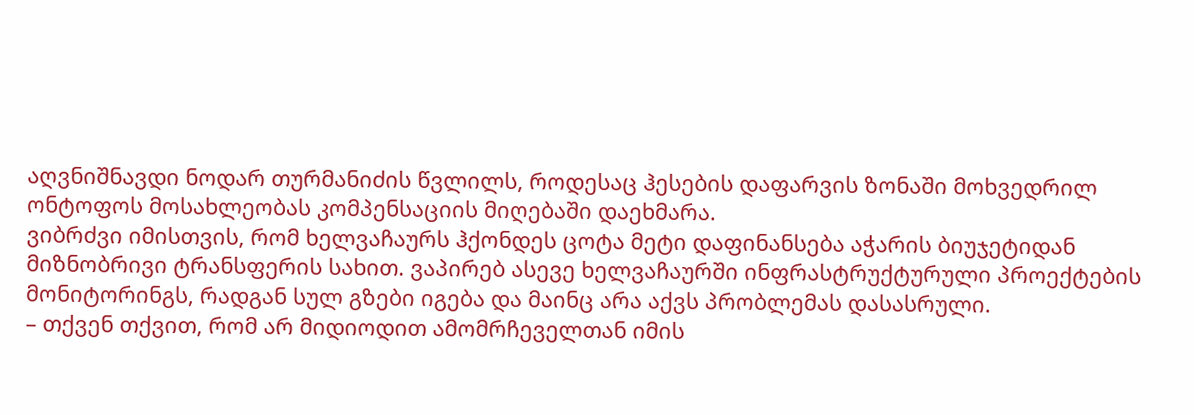აღვნიშნავდი ნოდარ თურმანიძის წვლილს, როდესაც ჰესების დაფარვის ზონაში მოხვედრილ ონტოფოს მოსახლეობას კომპენსაციის მიღებაში დაეხმარა.
ვიბრძვი იმისთვის, რომ ხელვაჩაურს ჰქონდეს ცოტა მეტი დაფინანსება აჭარის ბიუჯეტიდან მიზნობრივი ტრანსფერის სახით. ვაპირებ ასევე ხელვაჩაურში ინფრასტრუქტურული პროექტების მონიტორინგს, რადგან სულ გზები იგება და მაინც არა აქვს პრობლემას დასასრული.
– თქვენ თქვით, რომ არ მიდიოდით ამომრჩეველთან იმის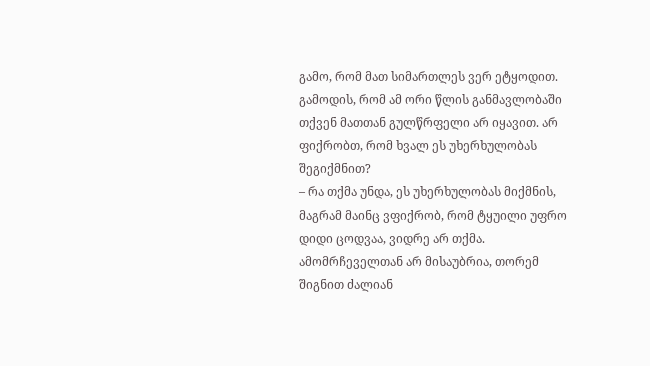გამო, რომ მათ სიმართლეს ვერ ეტყოდით. გამოდის, რომ ამ ორი წლის განმავლობაში თქვენ მათთან გულწრფელი არ იყავით. არ ფიქრობთ, რომ ხვალ ეს უხერხულობას შეგიქმნით?
– რა თქმა უნდა, ეს უხერხულობას მიქმნის, მაგრამ მაინც ვფიქრობ, რომ ტყუილი უფრო დიდი ცოდვაა, ვიდრე არ თქმა. ამომრჩეველთან არ მისაუბრია, თორემ შიგნით ძალიან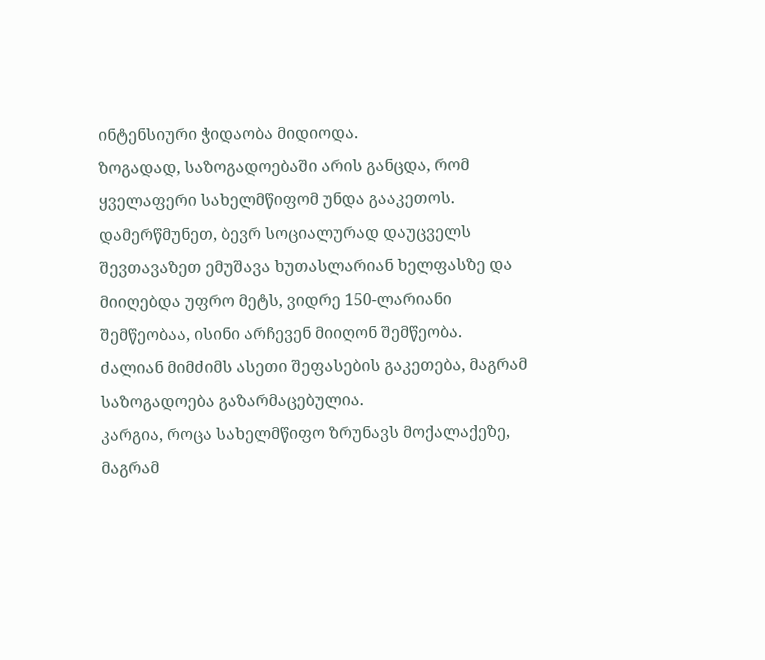ინტენსიური ჭიდაობა მიდიოდა.
ზოგადად, საზოგადოებაში არის განცდა, რომ ყველაფერი სახელმწიფომ უნდა გააკეთოს. დამერწმუნეთ, ბევრ სოციალურად დაუცველს შევთავაზეთ ემუშავა ხუთასლარიან ხელფასზე და მიიღებდა უფრო მეტს, ვიდრე 150-ლარიანი შემწეობაა, ისინი არჩევენ მიიღონ შემწეობა. ძალიან მიმძიმს ასეთი შეფასების გაკეთება, მაგრამ საზოგადოება გაზარმაცებულია.
კარგია, როცა სახელმწიფო ზრუნავს მოქალაქეზე, მაგრამ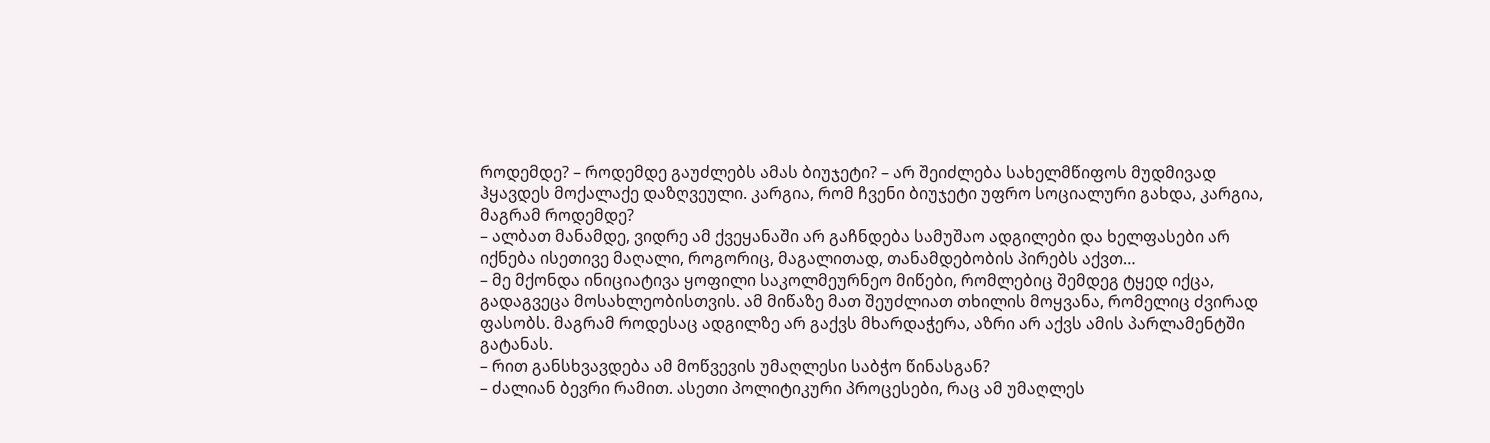როდემდე? – როდემდე გაუძლებს ამას ბიუჯეტი? – არ შეიძლება სახელმწიფოს მუდმივად ჰყავდეს მოქალაქე დაზღვეული. კარგია, რომ ჩვენი ბიუჯეტი უფრო სოციალური გახდა, კარგია, მაგრამ როდემდე?
– ალბათ მანამდე, ვიდრე ამ ქვეყანაში არ გაჩნდება სამუშაო ადგილები და ხელფასები არ იქნება ისეთივე მაღალი, როგორიც, მაგალითად, თანამდებობის პირებს აქვთ…
– მე მქონდა ინიციატივა ყოფილი საკოლმეურნეო მიწები, რომლებიც შემდეგ ტყედ იქცა, გადაგვეცა მოსახლეობისთვის. ამ მიწაზე მათ შეუძლიათ თხილის მოყვანა, რომელიც ძვირად ფასობს. მაგრამ როდესაც ადგილზე არ გაქვს მხარდაჭერა, აზრი არ აქვს ამის პარლამენტში გატანას.
– რით განსხვავდება ამ მოწვევის უმაღლესი საბჭო წინასგან?
– ძალიან ბევრი რამით. ასეთი პოლიტიკური პროცესები, რაც ამ უმაღლეს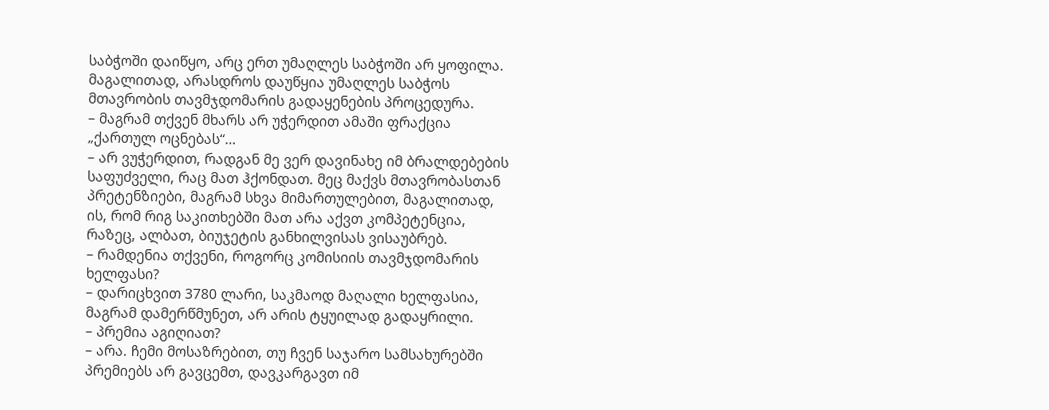საბჭოში დაიწყო, არც ერთ უმაღლეს საბჭოში არ ყოფილა. მაგალითად, არასდროს დაუწყია უმაღლეს საბჭოს მთავრობის თავმჯდომარის გადაყენების პროცედურა.
– მაგრამ თქვენ მხარს არ უჭერდით ამაში ფრაქცია „ქართულ ოცნებას“…
– არ ვუჭერდით, რადგან მე ვერ დავინახე იმ ბრალდებების საფუძველი, რაც მათ ჰქონდათ. მეც მაქვს მთავრობასთან პრეტენზიები, მაგრამ სხვა მიმართულებით, მაგალითად, ის, რომ რიგ საკითხებში მათ არა აქვთ კომპეტენცია, რაზეც, ალბათ, ბიუჯეტის განხილვისას ვისაუბრებ.
– რამდენია თქვენი, როგორც კომისიის თავმჯდომარის ხელფასი?
– დარიცხვით 3780 ლარი, საკმაოდ მაღალი ხელფასია, მაგრამ დამერწმუნეთ, არ არის ტყუილად გადაყრილი.
– პრემია აგიღიათ?
– არა. ჩემი მოსაზრებით, თუ ჩვენ საჯარო სამსახურებში პრემიებს არ გავცემთ, დავკარგავთ იმ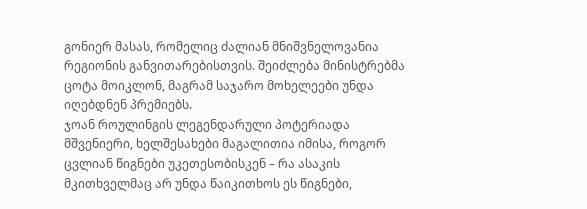გონიერ მასას, რომელიც ძალიან მნიშვნელოვანია რეგიონის განვითარებისთვის. შეიძლება მინისტრებმა ცოტა მოიკლონ, მაგრამ საჯარო მოხელეები უნდა იღებდნენ პრემიებს.
ჯოან როულინგის ლეგენდარული პოტერიადა მშვენიერი, ხელშესახები მაგალითია იმისა, როგორ ცვლიან წიგნები უკეთესობისკენ – რა ასაკის მკითხველმაც არ უნდა წაიკითხოს ეს წიგნები,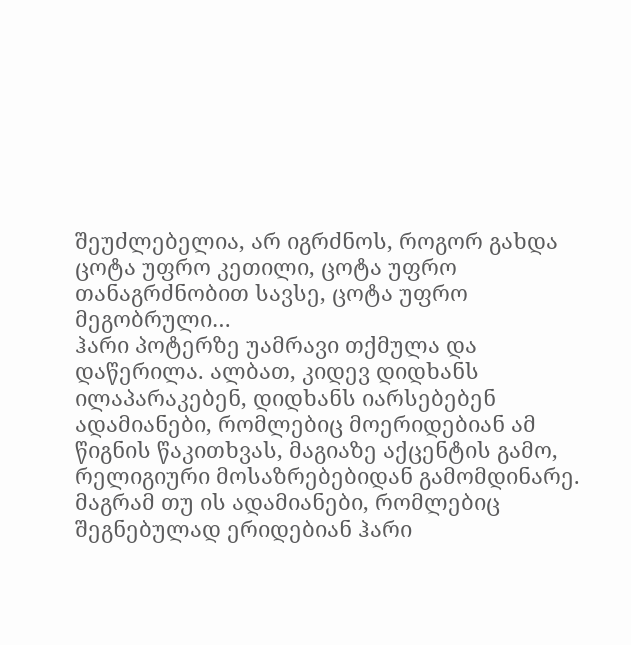შეუძლებელია, არ იგრძნოს, როგორ გახდა ცოტა უფრო კეთილი, ცოტა უფრო თანაგრძნობით სავსე, ცოტა უფრო მეგობრული…
ჰარი პოტერზე უამრავი თქმულა და დაწერილა. ალბათ, კიდევ დიდხანს ილაპარაკებენ, დიდხანს იარსებებენ ადამიანები, რომლებიც მოერიდებიან ამ წიგნის წაკითხვას, მაგიაზე აქცენტის გამო, რელიგიური მოსაზრებებიდან გამომდინარე. მაგრამ თუ ის ადამიანები, რომლებიც შეგნებულად ერიდებიან ჰარი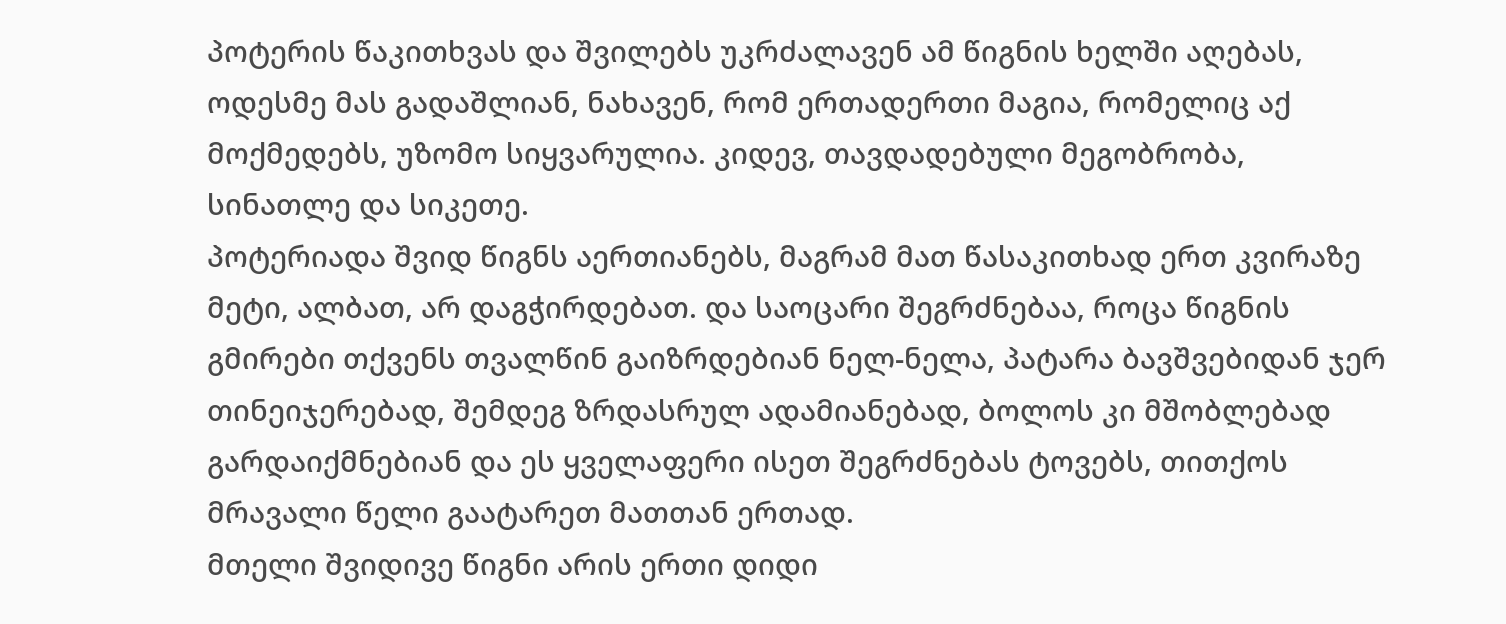პოტერის წაკითხვას და შვილებს უკრძალავენ ამ წიგნის ხელში აღებას, ოდესმე მას გადაშლიან, ნახავენ, რომ ერთადერთი მაგია, რომელიც აქ მოქმედებს, უზომო სიყვარულია. კიდევ, თავდადებული მეგობრობა, სინათლე და სიკეთე.
პოტერიადა შვიდ წიგნს აერთიანებს, მაგრამ მათ წასაკითხად ერთ კვირაზე მეტი, ალბათ, არ დაგჭირდებათ. და საოცარი შეგრძნებაა, როცა წიგნის გმირები თქვენს თვალწინ გაიზრდებიან ნელ-ნელა, პატარა ბავშვებიდან ჯერ თინეიჯერებად, შემდეგ ზრდასრულ ადამიანებად, ბოლოს კი მშობლებად გარდაიქმნებიან და ეს ყველაფერი ისეთ შეგრძნებას ტოვებს, თითქოს მრავალი წელი გაატარეთ მათთან ერთად.
მთელი შვიდივე წიგნი არის ერთი დიდი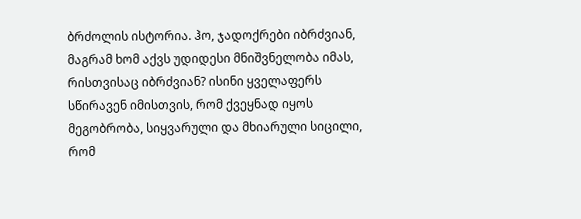ბრძოლის ისტორია. ჰო, ჯადოქრები იბრძვიან, მაგრამ ხომ აქვს უდიდესი მნიშვნელობა იმას, რისთვისაც იბრძვიან? ისინი ყველაფერს სწირავენ იმისთვის, რომ ქვეყნად იყოს მეგობრობა, სიყვარული და მხიარული სიცილი, რომ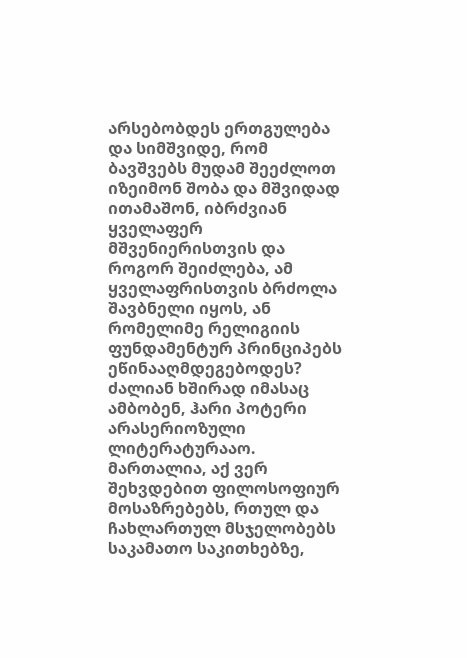არსებობდეს ერთგულება და სიმშვიდე, რომ ბავშვებს მუდამ შეეძლოთ იზეიმონ შობა და მშვიდად ითამაშონ, იბრძვიან ყველაფერ მშვენიერისთვის და როგორ შეიძლება, ამ ყველაფრისთვის ბრძოლა შავბნელი იყოს, ან რომელიმე რელიგიის ფუნდამენტურ პრინციპებს ეწინააღმდეგებოდეს?
ძალიან ხშირად იმასაც ამბობენ, ჰარი პოტერი არასერიოზული ლიტერატურააო. მართალია, აქ ვერ შეხვდებით ფილოსოფიურ მოსაზრებებს, რთულ და ჩახლართულ მსჯელობებს საკამათო საკითხებზე,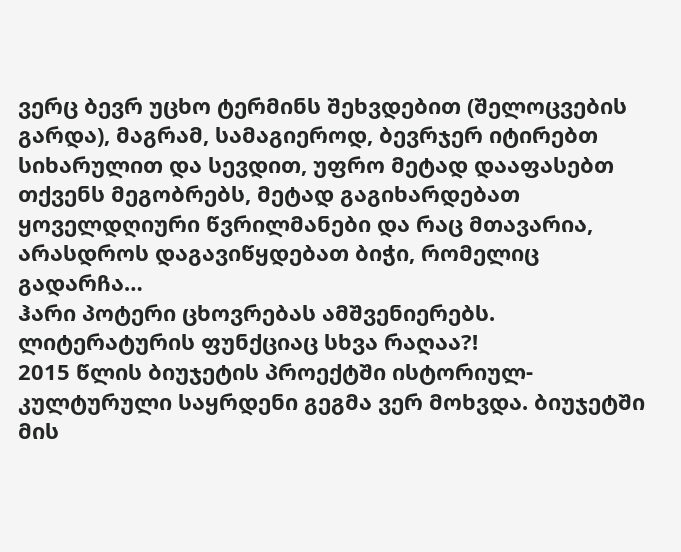ვერც ბევრ უცხო ტერმინს შეხვდებით (შელოცვების გარდა), მაგრამ, სამაგიეროდ, ბევრჯერ იტირებთ სიხარულით და სევდით, უფრო მეტად დააფასებთ თქვენს მეგობრებს, მეტად გაგიხარდებათ ყოველდღიური წვრილმანები და რაც მთავარია, არასდროს დაგავიწყდებათ ბიჭი, რომელიც გადარჩა…
ჰარი პოტერი ცხოვრებას ამშვენიერებს. ლიტერატურის ფუნქციაც სხვა რაღაა?!
2015 წლის ბიუჯეტის პროექტში ისტორიულ-კულტურული საყრდენი გეგმა ვერ მოხვდა. ბიუჯეტში მის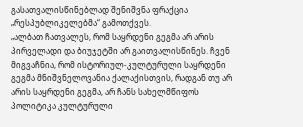გასათვალისწინებლად შენიშვნა ფრაქცია „რესპუბლიკელებმა“ გამოთქვეს.
„ალბათ ჩათვალეს, რომ საყრდენი გეგმა არ არის პირველადი და ბიუჯეტში არ გაითვალისწინეს. ჩვენ მიგვაჩნია, რომ ისტორიულ-კულტურული საყრდენი გეგმა მნიშვნელოვანია ქალაქისთვის, რადგან თუ არ არის საყრდენი გეგმა, არ ჩანს სახელმწიფოს პოლიტიკა კულტურული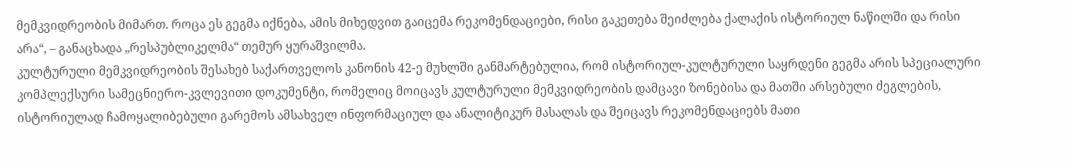მემკვიდრეობის მიმართ. როცა ეს გეგმა იქნება, ამის მიხედვით გაიცემა რეკომენდაციები, რისი გაკეთება შეიძლება ქალაქის ისტორიულ ნაწილში და რისი არა“, – განაცხადა „რესპუბლიკელმა“ თემურ ყურაშვილმა.
კულტურული მემკვიდრეობის შესახებ საქართველოს კანონის 42-ე მუხლში განმარტებულია, რომ ისტორიულ-კულტურული საყრდენი გეგმა არის სპეციალური კომპლექსური სამეცნიერო-კვლევითი დოკუმენტი, რომელიც მოიცავს კულტურული მემკვიდრეობის დამცავი ზონებისა და მათში არსებული ძეგლების, ისტორიულად ჩამოყალიბებული გარემოს ამსახველ ინფორმაციულ და ანალიტიკურ მასალას და შეიცავს რეკომენდაციებს მათი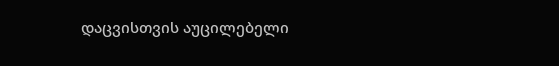დაცვისთვის აუცილებელი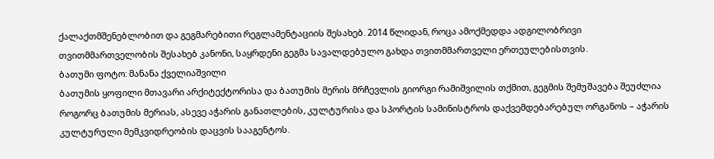ქალაქთმშენებლობით და გეგმარებითი რეგლამენტაციის შესახებ. 2014 წლიდან, როცა ამოქმედდა ადგილობრივი თვითმმართველობის შესახებ კანონი, საყრდენი გეგმა სავალდებულო გახდა თვითმმართველი ერთეულებისთვის.
ბათუმი ფოტო: მანანა ქველიაშვილი
ბათუმის ყოფილი მთავარი არქიტექტორისა და ბათუმის მერის მრჩევლის გიორგი რამიშვილის თქმით, გეგმის შემუშავება შეუძლია როგორც ბათუმის მერიას, ასევე აჭარის განათლების, კულტურისა და სპორტის სამინისტროს დაქვემდებარებულ ორგანოს – აჭარის კულტურული მემკვიდრეობის დაცვის სააგენტოს.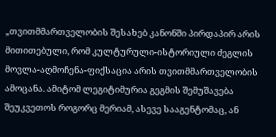„თვითმმართველობის შესახებ კანონში პირდაპირ არის მითითებული, რომ კულტურული-ისტორიული ძეგლის მოვლა-აღმოჩენა-ფიქსაცია არის თვითმმართველობის ამოცანა. ამიტომ ლეგიტიმურია გეგმის შემუშავება შეუკვეთოს როგორც მერიამ, ასევე სააგენტომაც, ან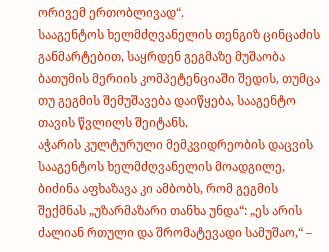ორივემ ერთობლივად“.
სააგენტოს ხელმძღვანელის თენგიზ ცინცაძის განმარტებით, საყრდენ გეგმაზე მუშაობა ბათუმის მერიის კომპეტენციაში შედის, თუმცა თუ გეგმის შემუშავება დაიწყება, სააგენტო თავის წვლილს შეიტანს.
აჭარის კულტურული მემკვიდრეობის დაცვის სააგენტოს ხელმძღვანელის მოადგილე, ბიძინა აფხაზავა კი ამბობს, რომ გეგმის შექმნას „უზარმაზარი თანხა უნდა“: „ეს არის ძალიან რთული და შრომატევადი სამუშაო,“ –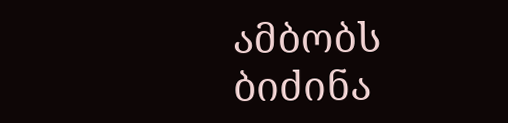ამბობს ბიძინა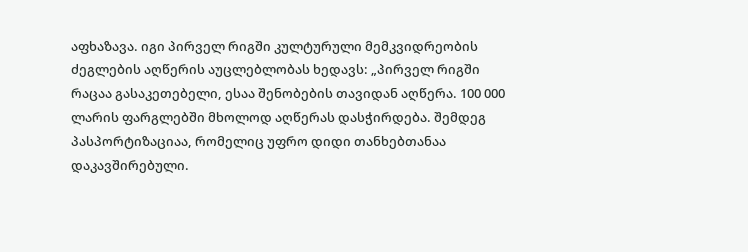აფხაზავა. იგი პირველ რიგში კულტურული მემკვიდრეობის ძეგლების აღწერის აუცლებლობას ხედავს: „პირველ რიგში რაცაა გასაკეთებელი, ესაა შენობების თავიდან აღწერა. 100 000 ლარის ფარგლებში მხოლოდ აღწერას დასჭირდება. შემდეგ პასპორტიზაციაა, რომელიც უფრო დიდი თანხებთანაა დაკავშირებული.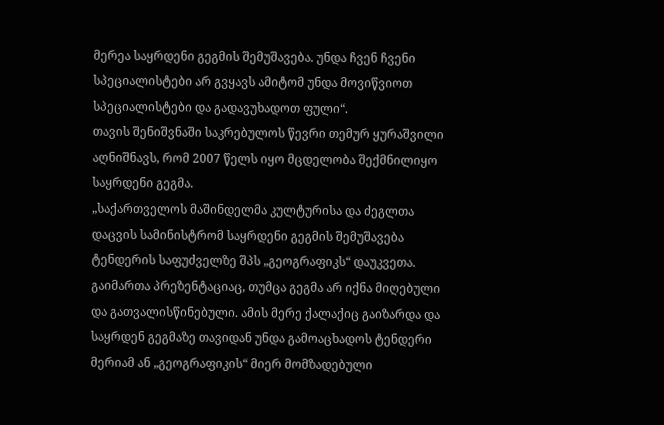მერეა საყრდენი გეგმის შემუშავება. უნდა ჩვენ ჩვენი სპეციალისტები არ გვყავს ამიტომ უნდა მოვიწვიოთ სპეციალისტები და გადავუხადოთ ფული“.
თავის შენიშვნაში საკრებულოს წევრი თემურ ყურაშვილი აღნიშნავს, რომ 2007 წელს იყო მცდელობა შექმნილიყო საყრდენი გეგმა.
„საქართველოს მაშინდელმა კულტურისა და ძეგლთა დაცვის სამინისტრომ საყრდენი გეგმის შემუშავება ტენდერის საფუძველზე შპს „გეოგრაფიკს“ დაუკვეთა. გაიმართა პრეზენტაციაც, თუმცა გეგმა არ იქნა მიღებული და გათვალისწინებული. ამის მერე ქალაქიც გაიზარდა და საყრდენ გეგმაზე თავიდან უნდა გამოაცხადოს ტენდერი მერიამ ან „გეოგრაფიკის“ მიერ მომზადებული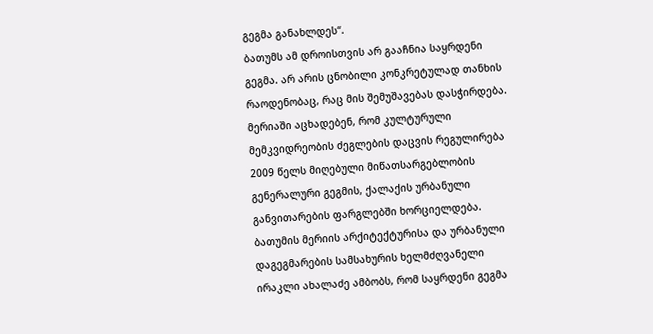გეგმა განახლდეს“.
ბათუმს ამ დროისთვის არ გააჩნია საყრდენი გეგმა. არ არის ცნობილი კონკრეტულად თანხის რაოდენობაც, რაც მის შემუშავებას დასჭირდება. მერიაში აცხადებენ, რომ კულტურული მემკვიდრეობის ძეგლების დაცვის რეგულირება 2009 წელს მიღებული მიწათსარგებლობის გენერალური გეგმის, ქალაქის ურბანული განვითარების ფარგლებში ხორციელდება.
ბათუმის მერიის არქიტექტურისა და ურბანული დაგეგმარების სამსახურის ხელმძღვანელი ირაკლი ახალაძე ამბობს, რომ საყრდენი გეგმა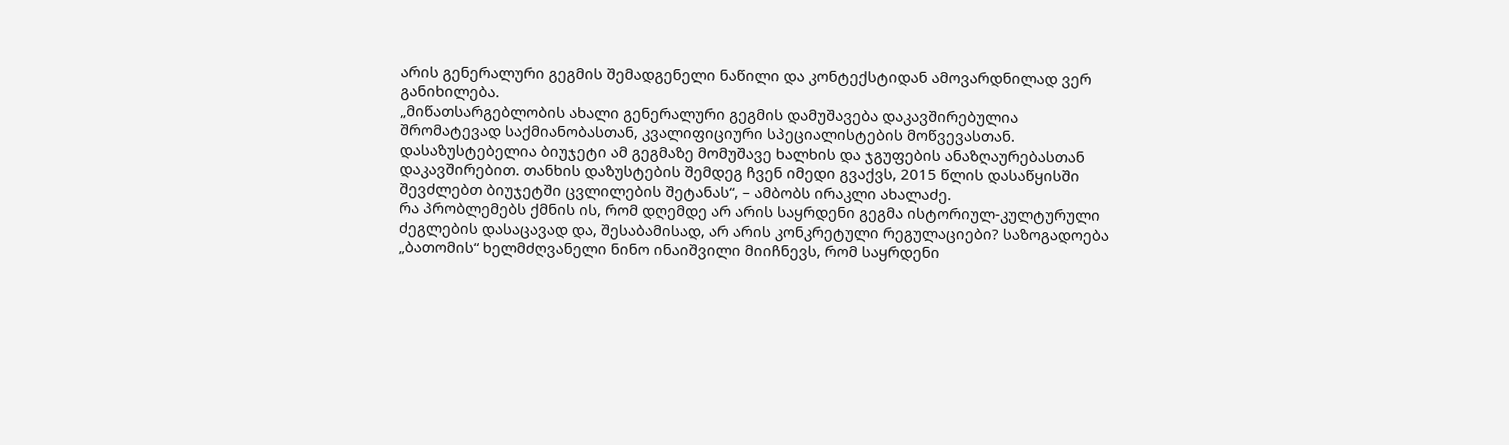არის გენერალური გეგმის შემადგენელი ნაწილი და კონტექსტიდან ამოვარდნილად ვერ განიხილება.
„მიწათსარგებლობის ახალი გენერალური გეგმის დამუშავება დაკავშირებულია შრომატევად საქმიანობასთან, კვალიფიციური სპეციალისტების მოწვევასთან. დასაზუსტებელია ბიუჯეტი ამ გეგმაზე მომუშავე ხალხის და ჯგუფების ანაზღაურებასთან დაკავშირებით. თანხის დაზუსტების შემდეგ ჩვენ იმედი გვაქვს, 2015 წლის დასაწყისში შევძლებთ ბიუჯეტში ცვლილების შეტანას“, – ამბობს ირაკლი ახალაძე.
რა პრობლემებს ქმნის ის, რომ დღემდე არ არის საყრდენი გეგმა ისტორიულ-კულტურული ძეგლების დასაცავად და, შესაბამისად, არ არის კონკრეტული რეგულაციები? საზოგადოება „ბათომის“ ხელმძღვანელი ნინო ინაიშვილი მიიჩნევს, რომ საყრდენი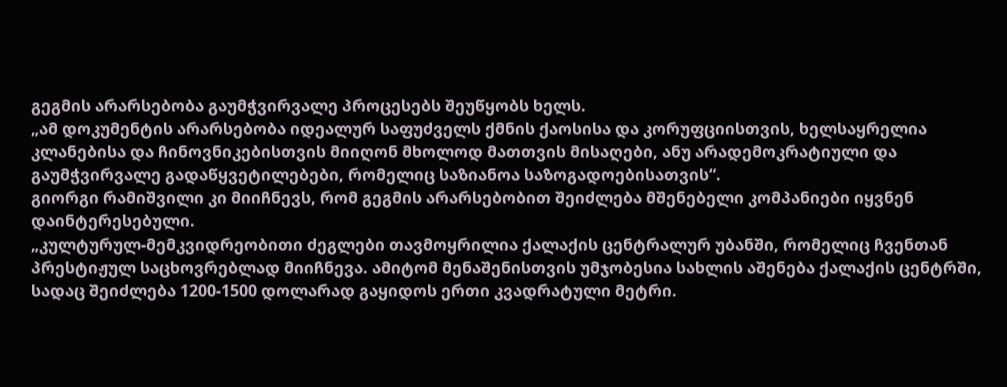გეგმის არარსებობა გაუმჭვირვალე პროცესებს შეუწყობს ხელს.
„ამ დოკუმენტის არარსებობა იდეალურ საფუძველს ქმნის ქაოსისა და კორუფციისთვის, ხელსაყრელია კლანებისა და ჩინოვნიკებისთვის მიიღონ მხოლოდ მათთვის მისაღები, ანუ არადემოკრატიული და გაუმჭვირვალე გადაწყვეტილებები, რომელიც საზიანოა საზოგადოებისათვის“.
გიორგი რამიშვილი კი მიიჩნევს, რომ გეგმის არარსებობით შეიძლება მშენებელი კომპანიები იყვნენ დაინტერესებული.
„კულტურულ-მემკვიდრეობითი ძეგლები თავმოყრილია ქალაქის ცენტრალურ უბანში, რომელიც ჩვენთან პრესტიჟულ საცხოვრებლად მიიჩნევა. ამიტომ მენაშენისთვის უმჯობესია სახლის აშენება ქალაქის ცენტრში, სადაც შეიძლება 1200-1500 დოლარად გაყიდოს ერთი კვადრატული მეტრი.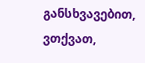განსხვავებით, ვთქვათ,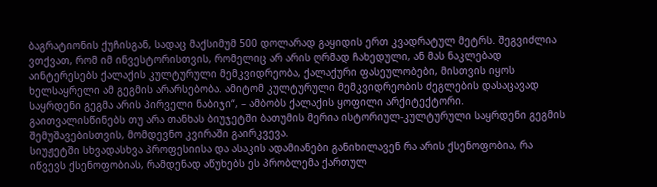ბაგრატიონის ქუჩისგან, სადაც მაქსიმუმ 500 დოლარად გაყიდის ერთ კვადრატულ მეტრს. შეგვიძლია ვთქვათ, რომ იმ ინვესტორისთვის, რომელიც არ არის ღრმად ჩახედული, ან მას ნაკლებად აინტერესებს ქალაქის კულტურული მემკვიდრეობა, ქალაქური ფასეულობები, მისთვის იყოს ხელსაყრელი ამ გეგმის არარსებობა. ამიტომ კულტურული მემკვიდრეობის ძეგლების დასაცავად საყრდენი გეგმა არის პირველი ნაბიჯი“, – ამბობს ქალაქის ყოფილი არქიტექტორი.
გაითვალისწინებს თუ არა თანხას ბიუჯეტში ბათუმის მერია ისტორიულ-კულტურული საყრდენი გეგმის შემუშავებისთვის, მომდევნო კვირაში გაირკვევა.
სიუჟეტში სხვადასხვა პროფესიისა და ასაკის ადამიანები განიხილავენ რა არის ქსენოფობია, რა იწვევს ქსენოფობიას, რამდენად აწუხებს ეს პრობლემა ქართულ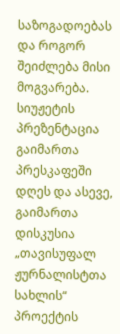საზოგადოებას და როგორ შეიძლება მისი მოგვარება. სიუჟეტის პრეზენტაცია გაიმართა პრესკაფეში დღეს და ასევე, გაიმართა დისკუსია „თავისუფალ ჟურნალისტთა სახლის“ პროექტის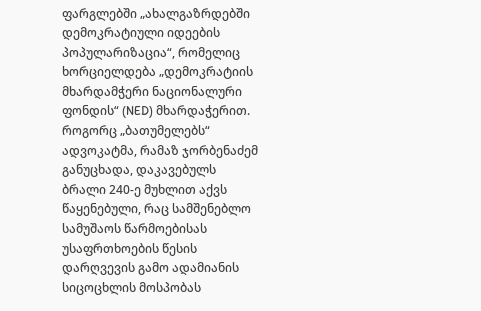ფარგლებში „ახალგაზრდებში დემოკრატიული იდეების პოპულარიზაცია“, რომელიც ხორციელდება „დემოკრატიის მხარდამჭერი ნაციონალური ფონდის“ (NED) მხარდაჭერით.
როგორც „ბათუმელებს“ ადვოკატმა, რამაზ ჯორბენაძემ განუცხადა, დაკავებულს ბრალი 240-ე მუხლით აქვს წაყენებული, რაც სამშენებლო სამუშაოს წარმოებისას უსაფრთხოების წესის დარღვევის გამო ადამიანის სიცოცხლის მოსპობას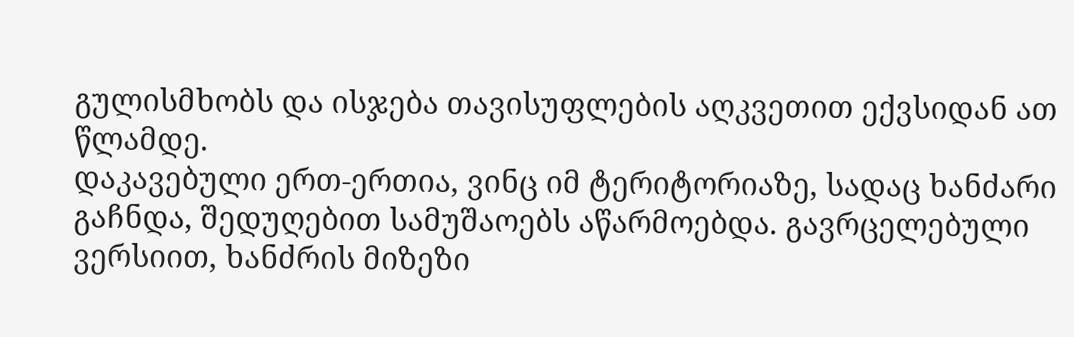გულისმხობს და ისჯება თავისუფლების აღკვეთით ექვსიდან ათ წლამდე.
დაკავებული ერთ-ერთია, ვინც იმ ტერიტორიაზე, სადაც ხანძარი გაჩნდა, შედუღებით სამუშაოებს აწარმოებდა. გავრცელებული ვერსიით, ხანძრის მიზეზი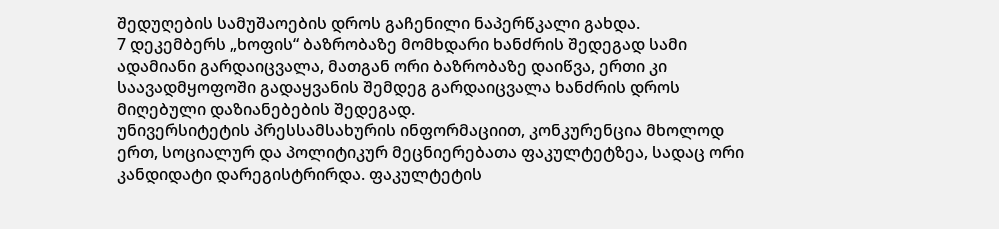შედუღების სამუშაოების დროს გაჩენილი ნაპერწკალი გახდა.
7 დეკემბერს „ხოფის“ ბაზრობაზე მომხდარი ხანძრის შედეგად სამი ადამიანი გარდაიცვალა, მათგან ორი ბაზრობაზე დაიწვა, ერთი კი საავადმყოფოში გადაყვანის შემდეგ გარდაიცვალა ხანძრის დროს მიღებული დაზიანებების შედეგად.
უნივერსიტეტის პრესსამსახურის ინფორმაციით, კონკურენცია მხოლოდ ერთ, სოციალურ და პოლიტიკურ მეცნიერებათა ფაკულტეტზეა, სადაც ორი კანდიდატი დარეგისტრირდა. ფაკულტეტის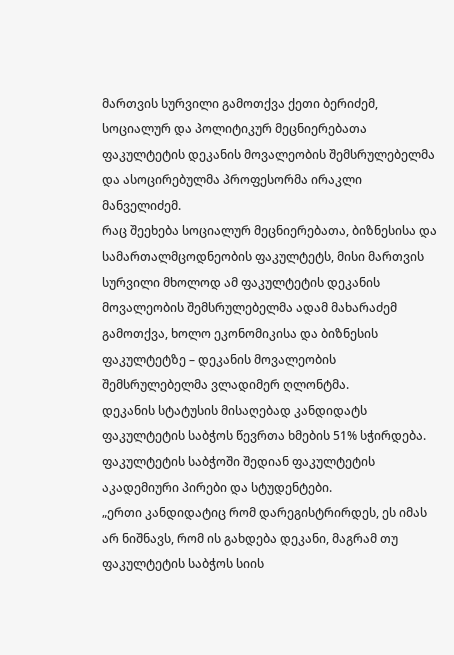მართვის სურვილი გამოთქვა ქეთი ბერიძემ, სოციალურ და პოლიტიკურ მეცნიერებათა ფაკულტეტის დეკანის მოვალეობის შემსრულებელმა და ასოცირებულმა პროფესორმა ირაკლი მანველიძემ.
რაც შეეხება სოციალურ მეცნიერებათა, ბიზნესისა და სამართალმცოდნეობის ფაკულტეტს, მისი მართვის სურვილი მხოლოდ ამ ფაკულტეტის დეკანის მოვალეობის შემსრულებელმა ადამ მახარაძემ გამოთქვა, ხოლო ეკონომიკისა და ბიზნესის ფაკულტეტზე – დეკანის მოვალეობის შემსრულებელმა ვლადიმერ ღლონტმა.
დეკანის სტატუსის მისაღებად კანდიდატს ფაკულტეტის საბჭოს წევრთა ხმების 51% სჭირდება. ფაკულტეტის საბჭოში შედიან ფაკულტეტის აკადემიური პირები და სტუდენტები.
„ერთი კანდიდატიც რომ დარეგისტრირდეს, ეს იმას არ ნიშნავს, რომ ის გახდება დეკანი, მაგრამ თუ ფაკულტეტის საბჭოს სიის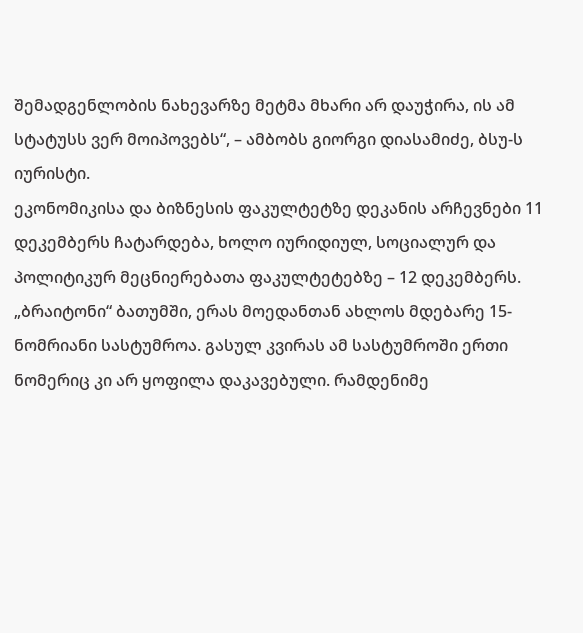შემადგენლობის ნახევარზე მეტმა მხარი არ დაუჭირა, ის ამ სტატუსს ვერ მოიპოვებს“, – ამბობს გიორგი დიასამიძე, ბსუ-ს იურისტი.
ეკონომიკისა და ბიზნესის ფაკულტეტზე დეკანის არჩევნები 11 დეკემბერს ჩატარდება, ხოლო იურიდიულ, სოციალურ და პოლიტიკურ მეცნიერებათა ფაკულტეტებზე – 12 დეკემბერს.
„ბრაიტონი“ ბათუმში, ერას მოედანთან ახლოს მდებარე 15-ნომრიანი სასტუმროა. გასულ კვირას ამ სასტუმროში ერთი ნომერიც კი არ ყოფილა დაკავებული. რამდენიმე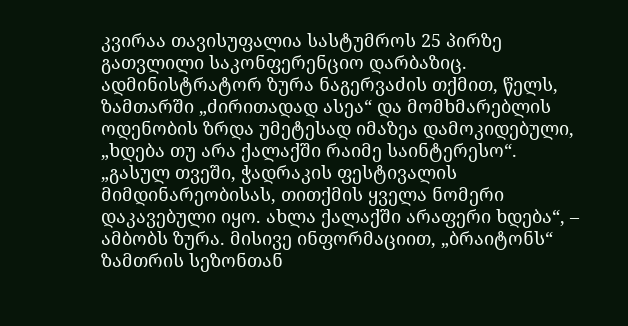კვირაა თავისუფალია სასტუმროს 25 პირზე გათვლილი საკონფერენციო დარბაზიც. ადმინისტრატორ ზურა ნაგერვაძის თქმით, წელს, ზამთარში „ძირითადად ასეა“ და მომხმარებლის ოდენობის ზრდა უმეტესად იმაზეა დამოკიდებული, „ხდება თუ არა ქალაქში რაიმე საინტერესო“.
„გასულ თვეში, ჭადრაკის ფესტივალის მიმდინარეობისას, თითქმის ყველა ნომერი დაკავებული იყო. ახლა ქალაქში არაფერი ხდება“, – ამბობს ზურა. მისივე ინფორმაციით, „ბრაიტონს“ ზამთრის სეზონთან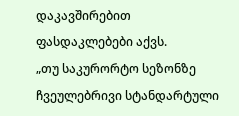დაკავშირებით ფასდაკლებები აქვს.
„თუ საკურორტო სეზონზე ჩვეულებრივი სტანდარტული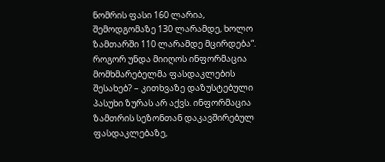ნომრის ფასი 160 ლარია, შემოდგომაზე 130 ლარამდე, ხოლო ზამთარში 110 ლარამდე მცირდება“.
როგორ უნდა მიიღოს ინფორმაცია მომხმარებელმა ფასდაკლების შესახებ? – კითხვაზე დაზუსტებული პასუხი ზურას არ აქვს. ინფორმაცია ზამთრის სეზონთან დაკავშირებულ ფასდაკლებაზე,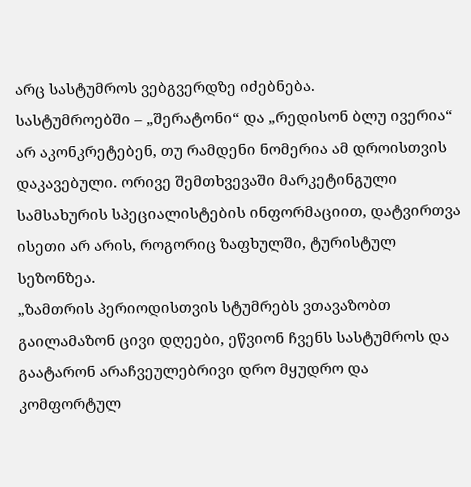არც სასტუმროს ვებგვერდზე იძებნება.
სასტუმროებში – „შერატონი“ და „რედისონ ბლუ ივერია“ არ აკონკრეტებენ, თუ რამდენი ნომერია ამ დროისთვის დაკავებული. ორივე შემთხვევაში მარკეტინგული სამსახურის სპეციალისტების ინფორმაციით, დატვირთვა ისეთი არ არის, როგორიც ზაფხულში, ტურისტულ სეზონზეა.
„ზამთრის პერიოდისთვის სტუმრებს ვთავაზობთ გაილამაზონ ცივი დღეები, ეწვიონ ჩვენს სასტუმროს და გაატარონ არაჩვეულებრივი დრო მყუდრო და კომფორტულ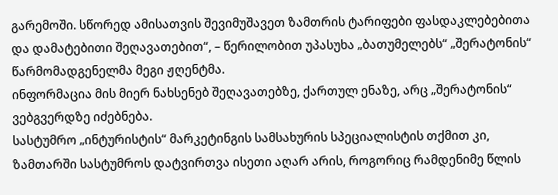გარემოში. სწორედ ამისათვის შევიმუშავეთ ზამთრის ტარიფები ფასდაკლებებითა და დამატებითი შეღავათებით“, – წერილობით უპასუხა „ბათუმელებს“ „შერატონის“ წარმომადგენელმა მეგი ჟღენტმა.
ინფორმაცია მის მიერ ნახსენებ შეღავათებზე, ქართულ ენაზე, არც „შერატონის“ ვებგვერდზე იძებნება.
სასტუმრო „ინტურისტის“ მარკეტინგის სამსახურის სპეციალისტის თქმით კი, ზამთარში სასტუმროს დატვირთვა ისეთი აღარ არის, როგორიც რამდენიმე წლის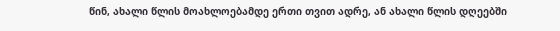წინ, ახალი წლის მოახლოებამდე ერთი თვით ადრე, ან ახალი წლის დღეებში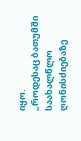იყო.
„როდესაც ბათუმში საახალწლო ღონისძიებაზე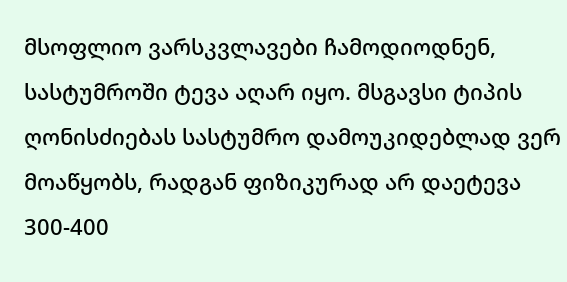მსოფლიო ვარსკვლავები ჩამოდიოდნენ, სასტუმროში ტევა აღარ იყო. მსგავსი ტიპის ღონისძიებას სასტუმრო დამოუკიდებლად ვერ მოაწყობს, რადგან ფიზიკურად არ დაეტევა 300-400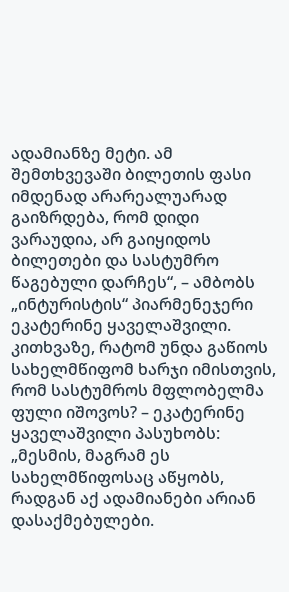ადამიანზე მეტი. ამ შემთხვევაში ბილეთის ფასი იმდენად არარეალუარად გაიზრდება, რომ დიდი ვარაუდია, არ გაიყიდოს ბილეთები და სასტუმრო წაგებული დარჩეს“, – ამბობს „ინტურისტის“ პიარმენეჯერი ეკატერინე ყაველაშვილი.
კითხვაზე, რატომ უნდა გაწიოს სახელმწიფომ ხარჯი იმისთვის, რომ სასტუმროს მფლობელმა ფული იშოვოს? – ეკატერინე ყაველაშვილი პასუხობს:
„მესმის, მაგრამ ეს სახელმწიფოსაც აწყობს, რადგან აქ ადამიანები არიან დასაქმებულები.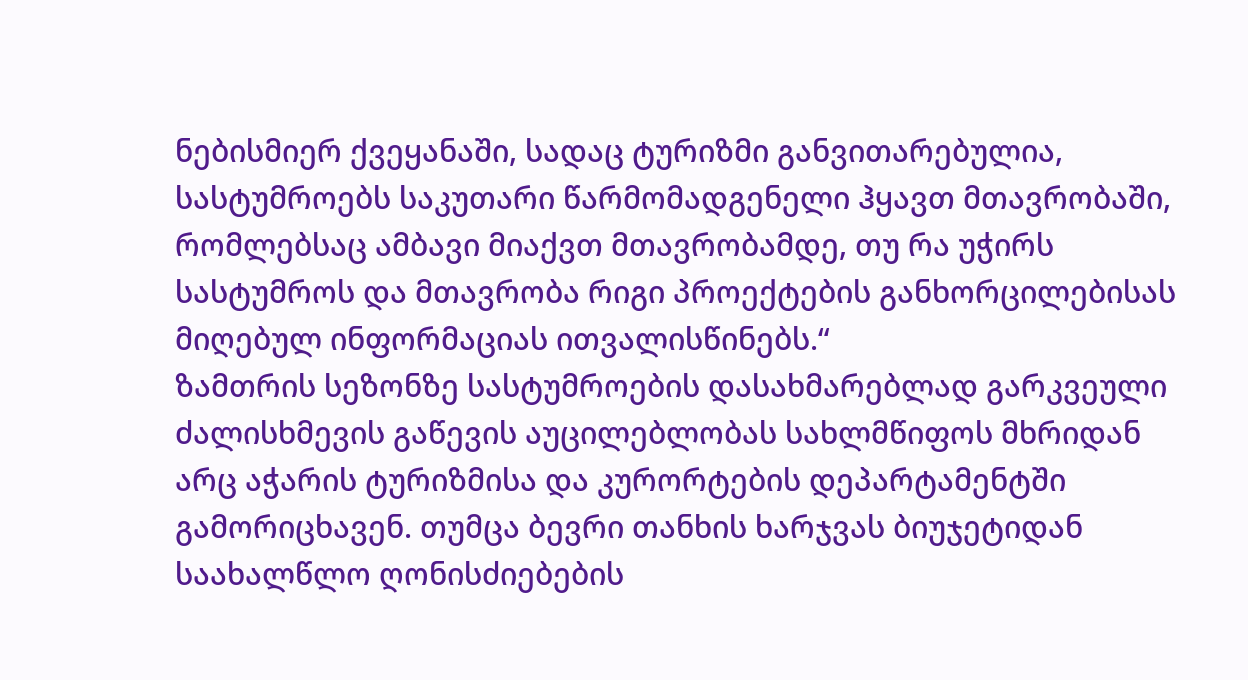ნებისმიერ ქვეყანაში, სადაც ტურიზმი განვითარებულია, სასტუმროებს საკუთარი წარმომადგენელი ჰყავთ მთავრობაში, რომლებსაც ამბავი მიაქვთ მთავრობამდე, თუ რა უჭირს სასტუმროს და მთავრობა რიგი პროექტების განხორცილებისას მიღებულ ინფორმაციას ითვალისწინებს.“
ზამთრის სეზონზე სასტუმროების დასახმარებლად გარკვეული ძალისხმევის გაწევის აუცილებლობას სახლმწიფოს მხრიდან არც აჭარის ტურიზმისა და კურორტების დეპარტამენტში გამორიცხავენ. თუმცა ბევრი თანხის ხარჯვას ბიუჯეტიდან საახალწლო ღონისძიებების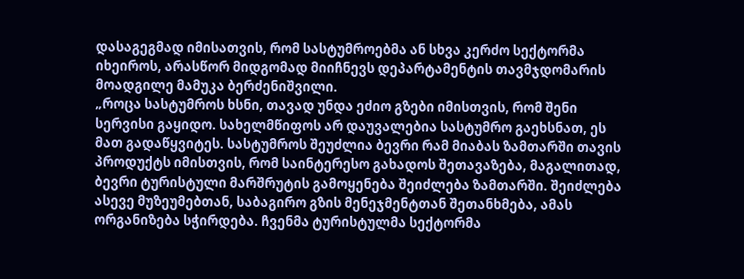დასაგეგმად იმისათვის, რომ სასტუმროებმა ან სხვა კერძო სექტორმა იხეიროს, არასწორ მიდგომად მიიჩნევს დეპარტამენტის თავმჯდომარის მოადგილე მამუკა ბერძენიშვილი.
„როცა სასტუმროს ხსნი, თავად უნდა ეძიო გზები იმისთვის, რომ შენი სერვისი გაყიდო. სახელმწიფოს არ დაუვალებია სასტუმრო გაეხსნათ, ეს მათ გადაწყვიტეს. სასტუმროს შეუძლია ბევრი რამ მიაბას ზამთარში თავის პროდუქტს იმისთვის, რომ საინტერესო გახადოს შეთავაზება, მაგალითად, ბევრი ტურისტული მარშრუტის გამოყენება შეიძლება ზამთარში. შეიძლება ასევე მუზეუმებთან, საბაგირო გზის მენეჯმენტთან შეთანხმება, ამას ორგანიზება სჭირდება. ჩვენმა ტურისტულმა სექტორმა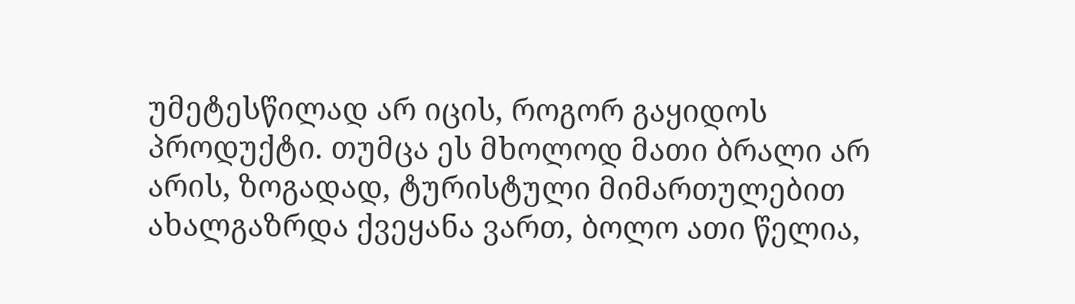უმეტესწილად არ იცის, როგორ გაყიდოს პროდუქტი. თუმცა ეს მხოლოდ მათი ბრალი არ არის, ზოგადად, ტურისტული მიმართულებით ახალგაზრდა ქვეყანა ვართ, ბოლო ათი წელია,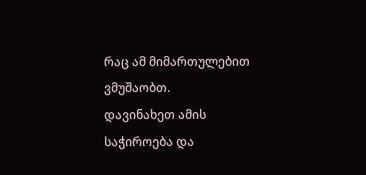რაც ამ მიმართულებით ვმუშაობთ.
დავინახეთ ამის საჭიროება და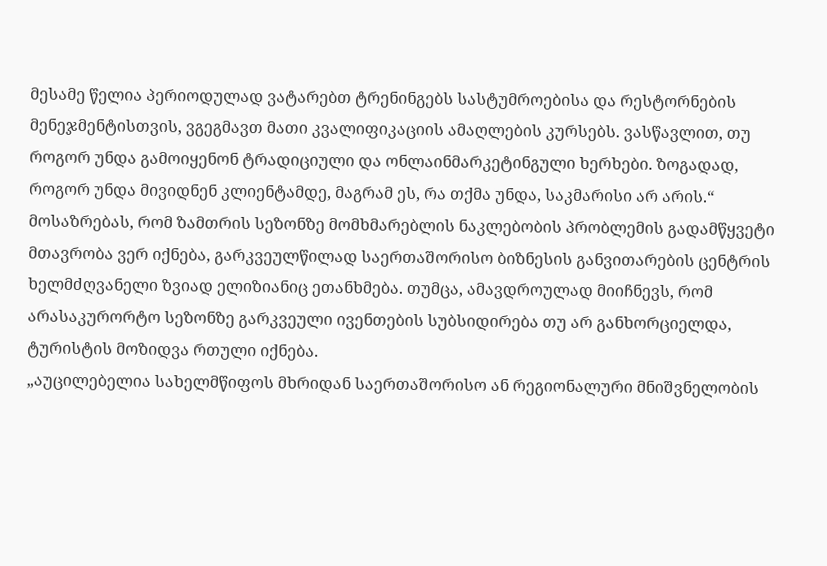მესამე წელია პერიოდულად ვატარებთ ტრენინგებს სასტუმროებისა და რესტორნების მენეჯმენტისთვის, ვგეგმავთ მათი კვალიფიკაციის ამაღლების კურსებს. ვასწავლით, თუ როგორ უნდა გამოიყენონ ტრადიციული და ონლაინმარკეტინგული ხერხები. ზოგადად, როგორ უნდა მივიდნენ კლიენტამდე, მაგრამ ეს, რა თქმა უნდა, საკმარისი არ არის.“
მოსაზრებას, რომ ზამთრის სეზონზე მომხმარებლის ნაკლებობის პრობლემის გადამწყვეტი მთავრობა ვერ იქნება, გარკვეულწილად საერთაშორისო ბიზნესის განვითარების ცენტრის ხელმძღვანელი ზვიად ელიზიანიც ეთანხმება. თუმცა, ამავდროულად მიიჩნევს, რომ არასაკურორტო სეზონზე გარკვეული ივენთების სუბსიდირება თუ არ განხორციელდა, ტურისტის მოზიდვა რთული იქნება.
„აუცილებელია სახელმწიფოს მხრიდან საერთაშორისო ან რეგიონალური მნიშვნელობის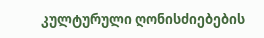კულტურული ღონისძიებების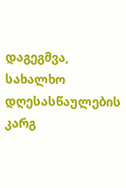დაგეგმვა, სახალხო დღესასწაულების კარგ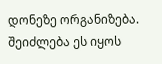დონეზე ორგანიზება. შეიძლება ეს იყოს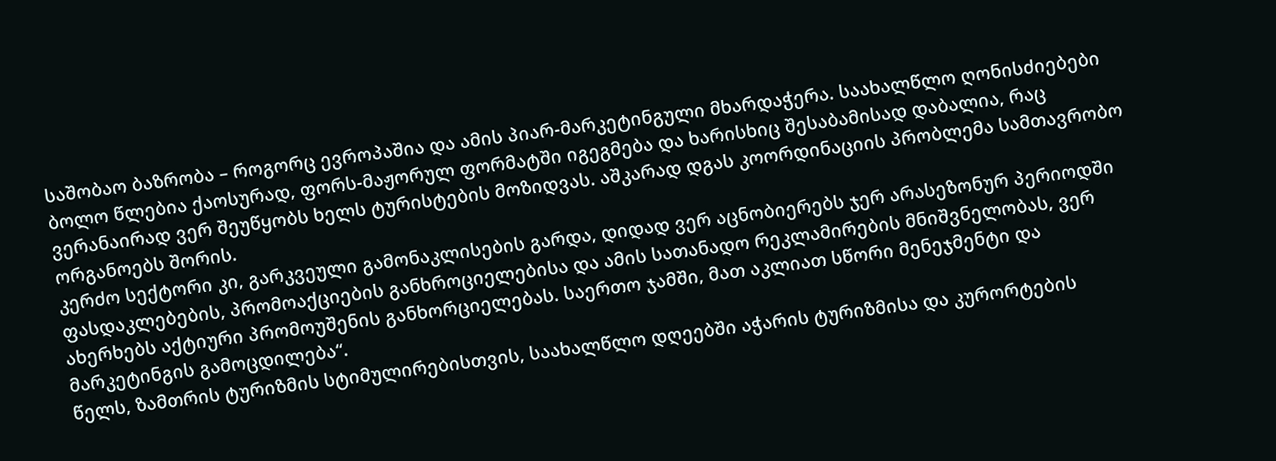საშობაო ბაზრობა – როგორც ევროპაშია და ამის პიარ-მარკეტინგული მხარდაჭერა. საახალწლო ღონისძიებები ბოლო წლებია ქაოსურად, ფორს-მაჟორულ ფორმატში იგეგმება და ხარისხიც შესაბამისად დაბალია, რაც ვერანაირად ვერ შეუწყობს ხელს ტურისტების მოზიდვას. აშკარად დგას კოორდინაციის პრობლემა სამთავრობო ორგანოებს შორის.
კერძო სექტორი კი, გარკვეული გამონაკლისების გარდა, დიდად ვერ აცნობიერებს ჯერ არასეზონურ პერიოდში ფასდაკლებების, პრომოაქციების განხროციელებისა და ამის სათანადო რეკლამირების მნიშვნელობას, ვერ ახერხებს აქტიური პრომოუშენის განხორციელებას. საერთო ჯამში, მათ აკლიათ სწორი მენეჯმენტი და მარკეტინგის გამოცდილება“.
წელს, ზამთრის ტურიზმის სტიმულირებისთვის, საახალწლო დღეებში აჭარის ტურიზმისა და კურორტების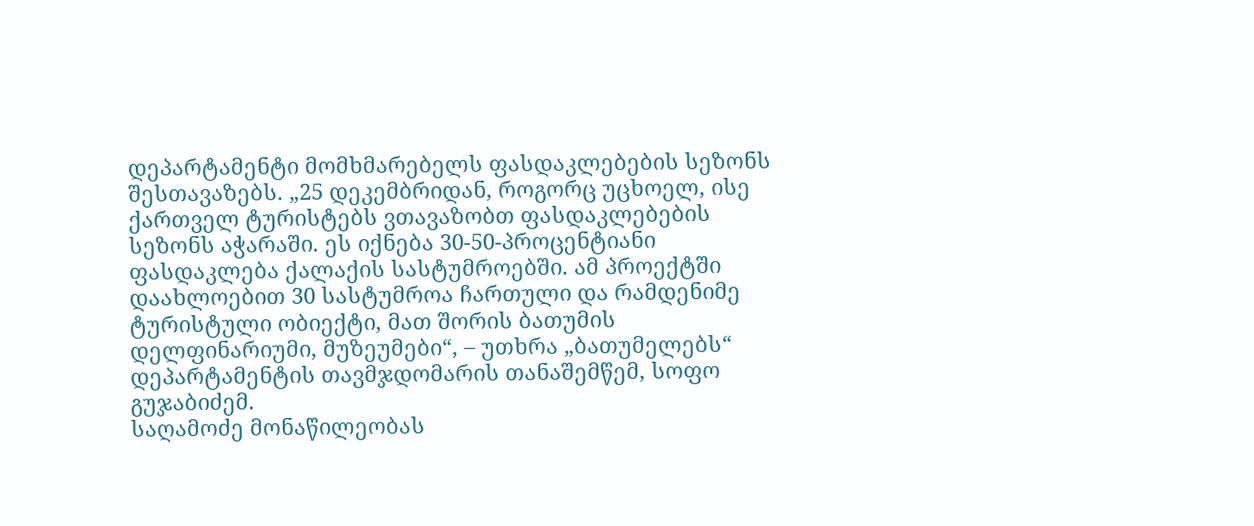დეპარტამენტი მომხმარებელს ფასდაკლებების სეზონს შესთავაზებს. „25 დეკემბრიდან, როგორც უცხოელ, ისე ქართველ ტურისტებს ვთავაზობთ ფასდაკლებების სეზონს აჭარაში. ეს იქნება 30-50-პროცენტიანი ფასდაკლება ქალაქის სასტუმროებში. ამ პროექტში დაახლოებით 30 სასტუმროა ჩართული და რამდენიმე ტურისტული ობიექტი, მათ შორის ბათუმის დელფინარიუმი, მუზეუმები“, – უთხრა „ბათუმელებს“ დეპარტამენტის თავმჯდომარის თანაშემწემ, სოფო გუჯაბიძემ.
საღამოძე მონაწილეობას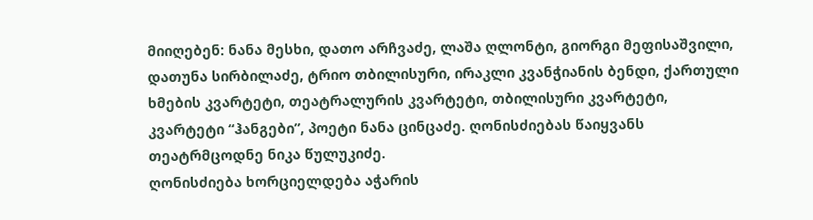მიიღებენ: ნანა მესხი, დათო არჩვაძე, ლაშა ღლონტი, გიორგი მეფისაშვილი, დათუნა სირბილაძე, ტრიო თბილისური, ირაკლი კვანჭიანის ბენდი, ქართული ხმების კვარტეტი, თეატრალურის კვარტეტი, თბილისური კვარტეტი, კვარტეტი “ჰანგები”, პოეტი ნანა ცინცაძე. ღონისძიებას წაიყვანს თეატრმცოდნე ნიკა წულუკიძე.
ღონისძიება ხორციელდება აჭარის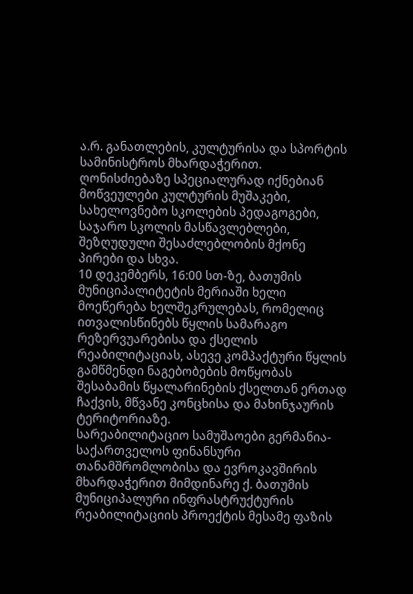ა.რ. განათლების, კულტურისა და სპორტის სამინისტროს მხარდაჭერით. ღონისძიებაზე სპეციალურად იქნებიან მოწვეულები კულტურის მუშაკები, სახელოვნებო სკოლების პედაგოგები, საჯარო სკოლის მასწავლებლები, შეზღუდული შესაძლებლობის მქონე პირები და სხვა.
10 დეკემბერს, 16:00 სთ-ზე, ბათუმის მუნიციპალიტეტის მერიაში ხელი მოეწერება ხელშეკრულებას, რომელიც ითვალისწინებს წყლის სამარაგო რეზერვუარებისა და ქსელის რეაბილიტაციას, ასევე კომპაქტური წყლის გამწმენდი ნაგებობების მოწყობას შესაბამის წყალარინების ქსელთან ერთად ჩაქვის, მწვანე კონცხისა და მახინჯაურის ტერიტორიაზე.
სარეაბილიტაციო სამუშაოები გერმანია-საქართველოს ფინანსური თანამშრომლობისა და ევროკავშირის მხარდაჭერით მიმდინარე ქ. ბათუმის მუნიციპალური ინფრასტრუქტურის რეაბილიტაციის პროექტის მესამე ფაზის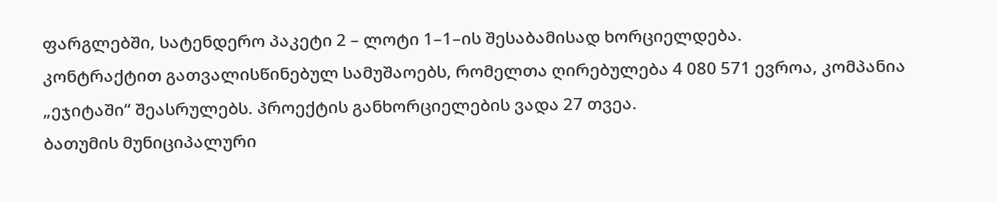ფარგლებში, სატენდერო პაკეტი 2 – ლოტი 1–1–ის შესაბამისად ხორციელდება.
კონტრაქტით გათვალისწინებულ სამუშაოებს, რომელთა ღირებულება 4 080 571 ევროა, კომპანია „ეჯიტაში“ შეასრულებს. პროექტის განხორციელების ვადა 27 თვეა.
ბათუმის მუნიციპალური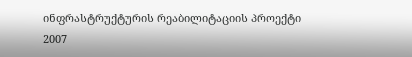ინფრასტრუქტურის რეაბილიტაციის პროექტი 2007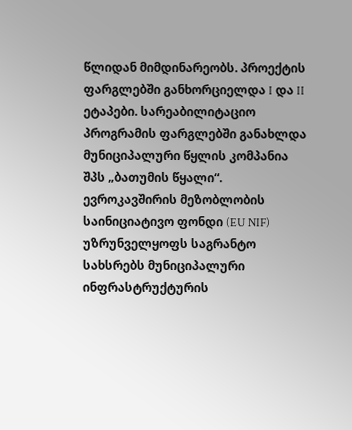წლიდან მიმდინარეობს. პროექტის ფარგლებში განხორციელდა I და II ეტაპები. სარეაბილიტაციო პროგრამის ფარგლებში განახლდა მუნიციპალური წყლის კომპანია შპს „ბათუმის წყალი“.
ევროკავშირის მეზობლობის საინიციატივო ფონდი (EU NIF) უზრუნველყოფს საგრანტო სახსრებს მუნიციპალური ინფრასტრუქტურის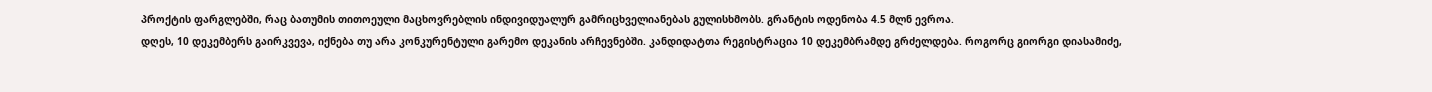პროქტის ფარგლებში, რაც ბათუმის თითოეული მაცხოვრებლის ინდივიდუალურ გამრიცხველიანებას გულისხმობს. გრანტის ოდენობა 4.5 მლნ ევროა.
დღეს, 10 დეკემბერს გაირკვევა, იქნება თუ არა კონკურენტული გარემო დეკანის არჩევნებში. კანდიდატთა რეგისტრაცია 10 დეკემბრამდე გრძელდება. როგორც გიორგი დიასამიძე,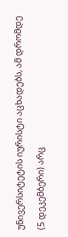უნივერსიტეტის იურისტი აცხადებს, ამ დრომდე (5 დეკემბერი) არც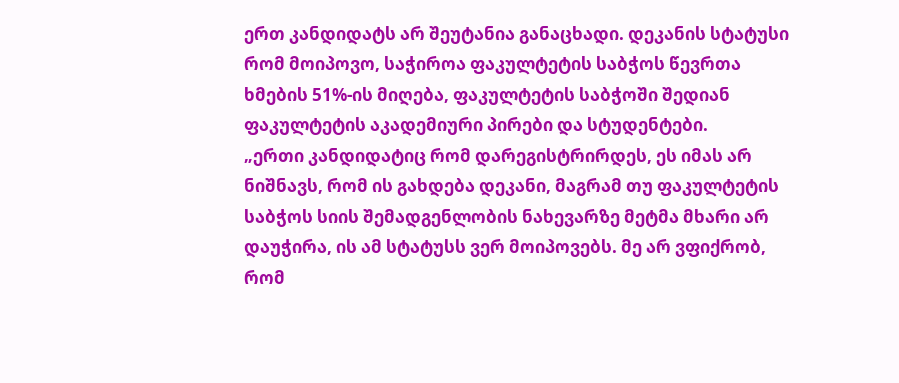ერთ კანდიდატს არ შეუტანია განაცხადი. დეკანის სტატუსი რომ მოიპოვო, საჭიროა ფაკულტეტის საბჭოს წევრთა ხმების 51%-ის მიღება, ფაკულტეტის საბჭოში შედიან ფაკულტეტის აკადემიური პირები და სტუდენტები.
„ერთი კანდიდატიც რომ დარეგისტრირდეს, ეს იმას არ ნიშნავს, რომ ის გახდება დეკანი, მაგრამ თუ ფაკულტეტის საბჭოს სიის შემადგენლობის ნახევარზე მეტმა მხარი არ დაუჭირა, ის ამ სტატუსს ვერ მოიპოვებს. მე არ ვფიქრობ, რომ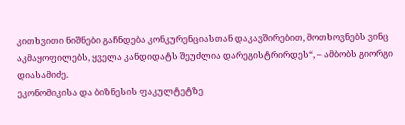კითხვითი ნიშნები გაჩნდება კონკურენციასთან დაკავშირებით, მოთხოვნებს ვინც აკმაყოფილებს, ყველა კანდიდატს შეუძლია დარეგისტრირდეს“, – ამბობს გიორგი დიასამიძე.
ეკონომიკისა და ბიზნესის ფაკულტეტზე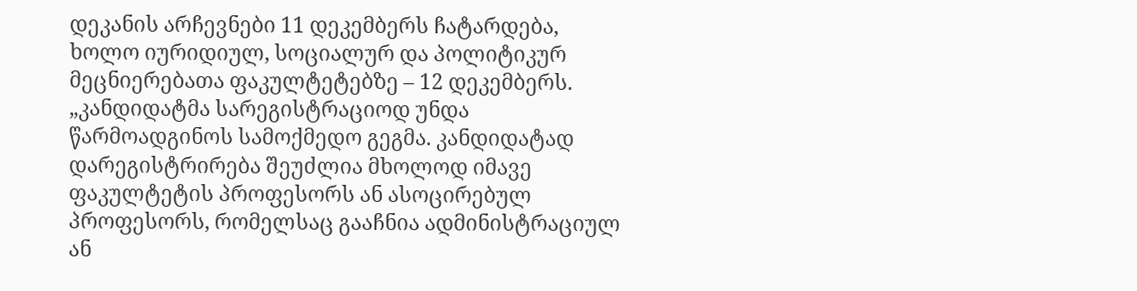დეკანის არჩევნები 11 დეკემბერს ჩატარდება, ხოლო იურიდიულ, სოციალურ და პოლიტიკურ მეცნიერებათა ფაკულტეტებზე – 12 დეკემბერს. „კანდიდატმა სარეგისტრაციოდ უნდა წარმოადგინოს სამოქმედო გეგმა. კანდიდატად დარეგისტრირება შეუძლია მხოლოდ იმავე ფაკულტეტის პროფესორს ან ასოცირებულ პროფესორს, რომელსაც გააჩნია ადმინისტრაციულ ან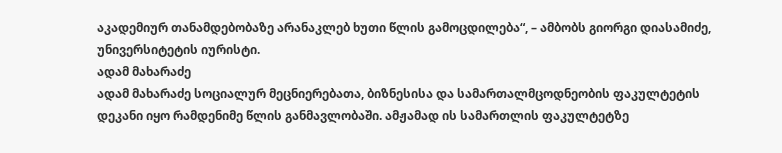აკადემიურ თანამდებობაზე არანაკლებ ხუთი წლის გამოცდილება“, – ამბობს გიორგი დიასამიძე, უნივერსიტეტის იურისტი.
ადამ მახარაძე
ადამ მახარაძე სოციალურ მეცნიერებათა, ბიზნესისა და სამართალმცოდნეობის ფაკულტეტის დეკანი იყო რამდენიმე წლის განმავლობაში. ამჟამად ის სამართლის ფაკულტეტზე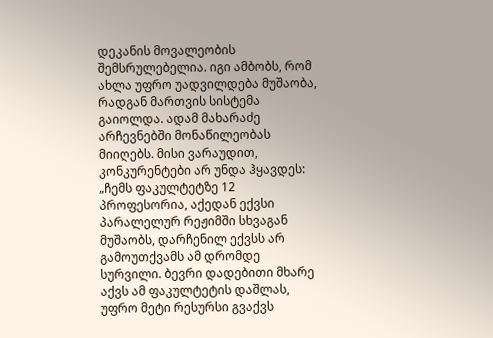დეკანის მოვალეობის შემსრულებელია. იგი ამბობს, რომ ახლა უფრო უადვილდება მუშაობა, რადგან მართვის სისტემა გაიოლდა. ადამ მახარაძე არჩევნებში მონაწილეობას მიიღებს. მისი ვარაუდით, კონკურენტები არ უნდა ჰყავდეს:
„ჩემს ფაკულტეტზე 12 პროფესორია, აქედან ექვსი პარალელურ რეჟიმში სხვაგან მუშაობს, დარჩენილ ექვსს არ გამოუთქვამს ამ დრომდე სურვილი. ბევრი დადებითი მხარე აქვს ამ ფაკულტეტის დაშლას, უფრო მეტი რესურსი გვაქვს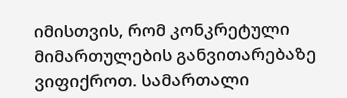იმისთვის, რომ კონკრეტული მიმართულების განვითარებაზე ვიფიქროთ. სამართალი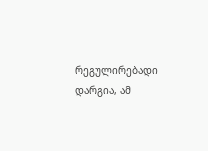რეგულირებადი დარგია, ამ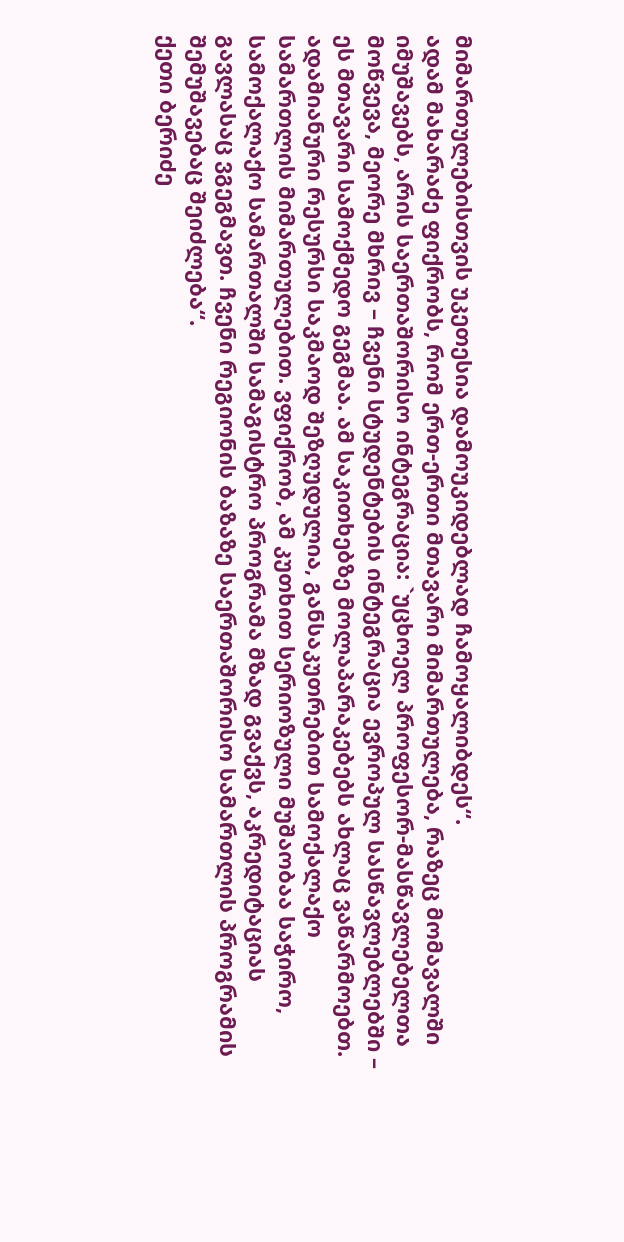მიმართულებისთვის უკეთესია დამოუკიდებლად ჩამოყალიბდეს“.
ადამ მახარაძე ფიქრობს, რომ ერთ-ერთი მთავარი მიმართულება, რაზეც მომავალში იმუშავებს, არის საერთაშორისო ინტეგრაცია: `უცხოელ პროფესორ-მასწავლებელთა მოწვევა, მეორე მხრივ – ჩვენი სტუდენტების ინტეგრაცია ევროპულ სასწავლებლებში – ეს მთავარი სამოქმედო გეგმაა. ამ საკითხებზე მოლაპარაკებებს ახლაც ვაწარმოებთ. ადამიანური რესურსი საკმაოდ შეზღუდულია, განსაკუთრებით სამოქალაქო სამართლის მიმართულებით. ვფიქრობ, ამ კუთხით სერიოზული მუშაობაა საჭირო, სამოქალაქო სამართალში სამაგისტრო პროგრამა მზად გვაქვს, აკრედიტაციას გავლასაც ვგეგმავთ. ჩვენი რეგიონის ბაზაზე საერთაშორისო სამართლის პროგრამის შემუშავებაც შეიძლება“.
ქეთი ბერიძე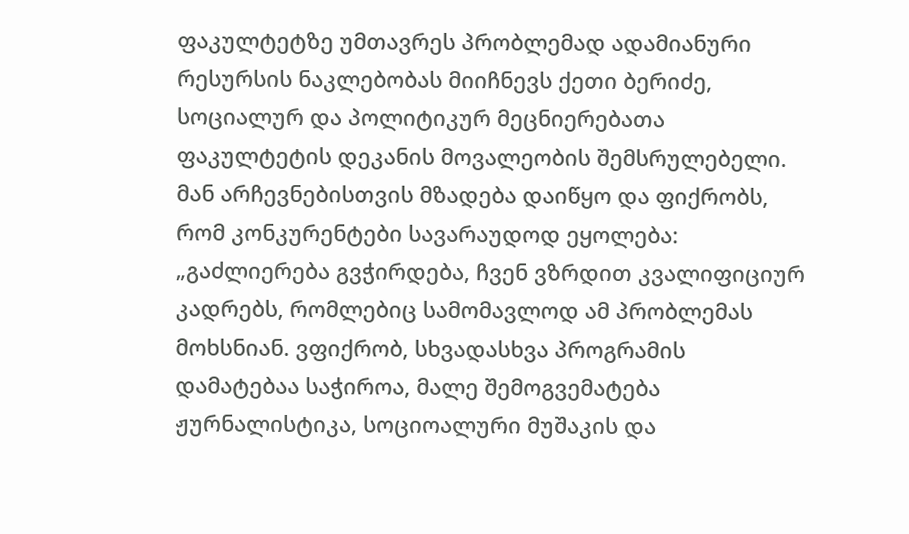ფაკულტეტზე უმთავრეს პრობლემად ადამიანური რესურსის ნაკლებობას მიიჩნევს ქეთი ბერიძე, სოციალურ და პოლიტიკურ მეცნიერებათა ფაკულტეტის დეკანის მოვალეობის შემსრულებელი. მან არჩევნებისთვის მზადება დაიწყო და ფიქრობს, რომ კონკურენტები სავარაუდოდ ეყოლება: „გაძლიერება გვჭირდება, ჩვენ ვზრდით კვალიფიციურ კადრებს, რომლებიც სამომავლოდ ამ პრობლემას მოხსნიან. ვფიქრობ, სხვადასხვა პროგრამის დამატებაა საჭიროა, მალე შემოგვემატება ჟურნალისტიკა, სოციოალური მუშაკის და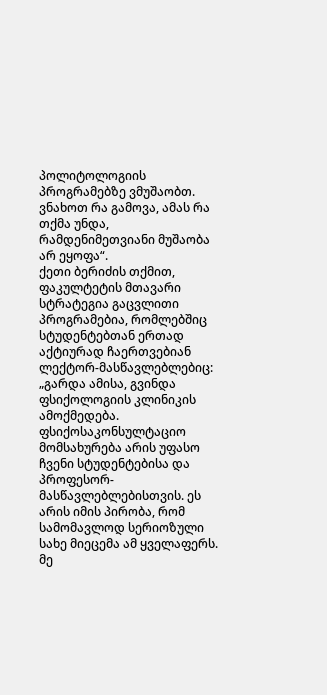პოლიტოლოგიის პროგრამებზე ვმუშაობთ. ვნახოთ რა გამოვა, ამას რა თქმა უნდა, რამდენიმეთვიანი მუშაობა არ ეყოფა“.
ქეთი ბერიძის თქმით, ფაკულტეტის მთავარი სტრატეგია გაცვლითი პროგრამებია, რომლებშიც სტუდენტებთან ერთად აქტიურად ჩაერთვებიან ლექტორ-მასწავლებლებიც: „გარდა ამისა, გვინდა ფსიქოლოგიის კლინიკის ამოქმედება. ფსიქოსაკონსულტაციო მომსახურება არის უფასო ჩვენი სტუდენტებისა და პროფესორ-მასწავლებლებისთვის. ეს არის იმის პირობა, რომ სამომავლოდ სერიოზული სახე მიეცემა ამ ყველაფერს. მე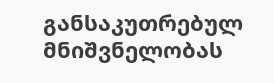განსაკუთრებულ მნიშვნელობას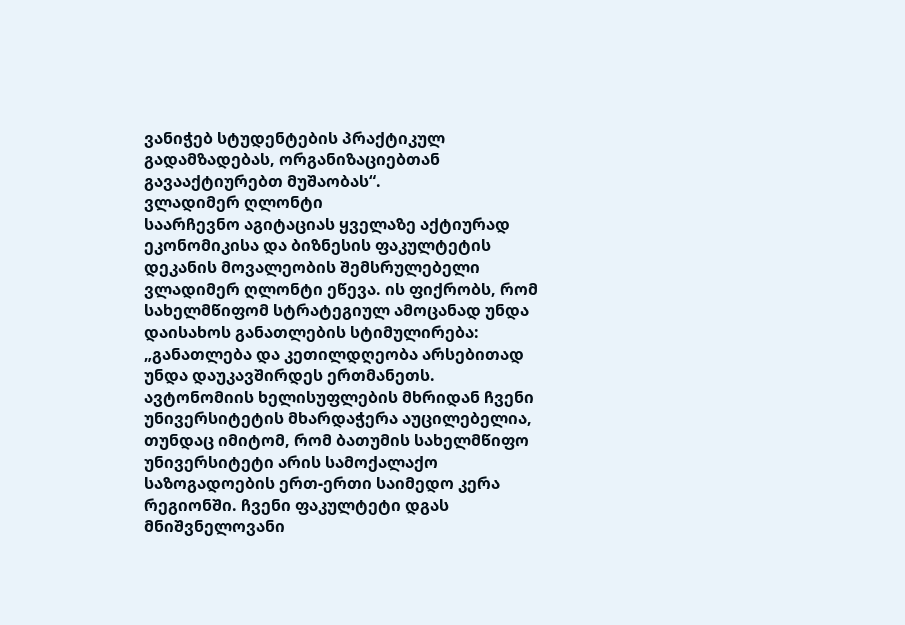ვანიჭებ სტუდენტების პრაქტიკულ გადამზადებას, ორგანიზაციებთან გავააქტიურებთ მუშაობას“.
ვლადიმერ ღლონტი
საარჩევნო აგიტაციას ყველაზე აქტიურად ეკონომიკისა და ბიზნესის ფაკულტეტის დეკანის მოვალეობის შემსრულებელი ვლადიმერ ღლონტი ეწევა. ის ფიქრობს, რომ სახელმწიფომ სტრატეგიულ ამოცანად უნდა დაისახოს განათლების სტიმულირება: „განათლება და კეთილდღეობა არსებითად უნდა დაუკავშირდეს ერთმანეთს. ავტონომიის ხელისუფლების მხრიდან ჩვენი უნივერსიტეტის მხარდაჭერა აუცილებელია, თუნდაც იმიტომ, რომ ბათუმის სახელმწიფო უნივერსიტეტი არის სამოქალაქო საზოგადოების ერთ-ერთი საიმედო კერა რეგიონში. ჩვენი ფაკულტეტი დგას მნიშვნელოვანი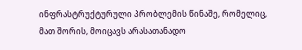ინფრასტრუქტურული პრობლემის წინაშე, რომელიც, მათ შორის, მოიცავს არასათანადო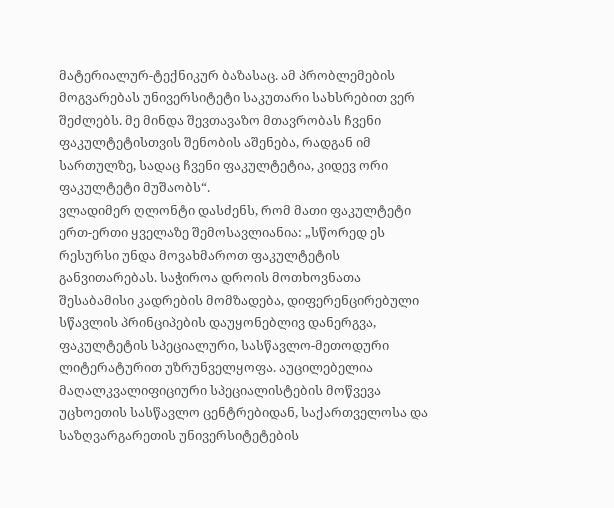მატერიალურ-ტექნიკურ ბაზასაც. ამ პრობლემების მოგვარებას უნივერსიტეტი საკუთარი სახსრებით ვერ შეძლებს. მე მინდა შევთავაზო მთავრობას ჩვენი ფაკულტეტისთვის შენობის აშენება, რადგან იმ სართულზე, სადაც ჩვენი ფაკულტეტია, კიდევ ორი ფაკულტეტი მუშაობს“.
ვლადიმერ ღლონტი დასძენს, რომ მათი ფაკულტეტი ერთ-ერთი ყველაზე შემოსავლიანია: „სწორედ ეს რესურსი უნდა მოვახმაროთ ფაკულტეტის განვითარებას. საჭიროა დროის მოთხოვნათა შესაბამისი კადრების მომზადება, დიფერენცირებული სწავლის პრინციპების დაუყონებლივ დანერგვა, ფაკულტეტის სპეციალური, სასწავლო-მეთოდური ლიტერატურით უზრუნველყოფა. აუცილებელია მაღალკვალიფიციური სპეციალისტების მოწვევა უცხოეთის სასწავლო ცენტრებიდან, საქართველოსა და საზღვარგარეთის უნივერსიტეტების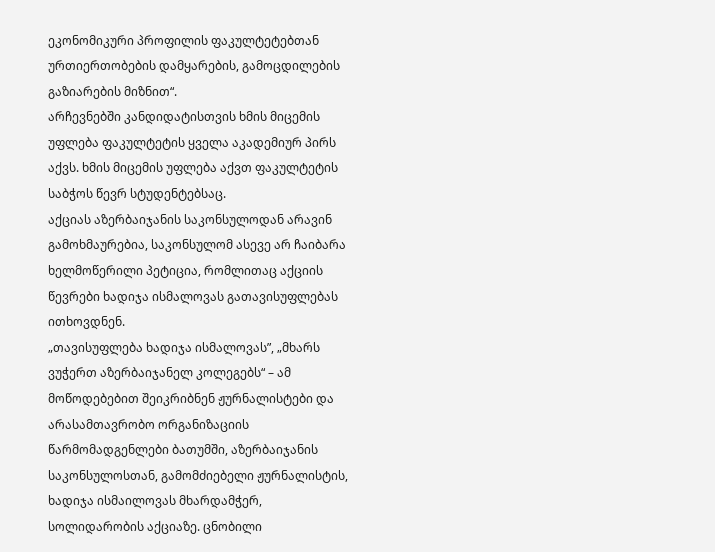ეკონომიკური პროფილის ფაკულტეტებთან ურთიერთობების დამყარების, გამოცდილების გაზიარების მიზნით“.
არჩევნებში კანდიდატისთვის ხმის მიცემის უფლება ფაკულტეტის ყველა აკადემიურ პირს აქვს. ხმის მიცემის უფლება აქვთ ფაკულტეტის საბჭოს წევრ სტუდენტებსაც.
აქციას აზერბაიჯანის საკონსულოდან არავინ გამოხმაურებია, საკონსულომ ასევე არ ჩაიბარა ხელმოწერილი პეტიცია, რომლითაც აქციის წევრები ხადიჯა ისმალოვას გათავისუფლებას ითხოვდნენ.
„თავისუფლება ხადიჯა ისმალოვას”, „მხარს ვუჭერთ აზერბაიჯანელ კოლეგებს“ – ამ მოწოდებებით შეიკრიბნენ ჟურნალისტები და არასამთავრობო ორგანიზაციის წარმომადგენლები ბათუმში, აზერბაიჯანის საკონსულოსთან, გამომძიებელი ჟურნალისტის, ხადიჯა ისმაილოვას მხარდამჭერ, სოლიდარობის აქციაზე. ცნობილი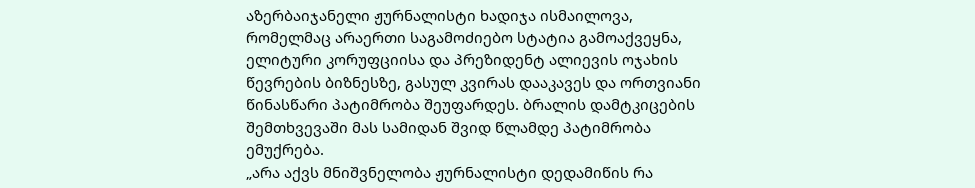აზერბაიჯანელი ჟურნალისტი ხადიჯა ისმაილოვა, რომელმაც არაერთი საგამოძიებო სტატია გამოაქვეყნა, ელიტური კორუფციისა და პრეზიდენტ ალიევის ოჯახის წევრების ბიზნესზე, გასულ კვირას დააკავეს და ორთვიანი წინასწარი პატიმრობა შეუფარდეს. ბრალის დამტკიცების შემთხვევაში მას სამიდან შვიდ წლამდე პატიმრობა ემუქრება.
„არა აქვს მნიშვნელობა ჟურნალისტი დედამიწის რა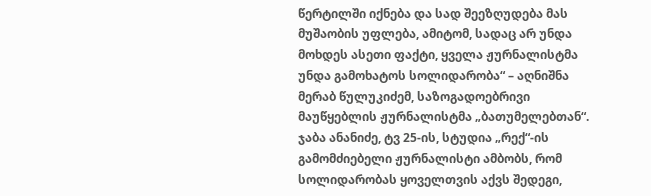წერტილში იქნება და სად შეეზღუდება მას მუშაობის უფლება, ამიტომ, სადაც არ უნდა მოხდეს ასეთი ფაქტი, ყველა ჟურნალისტმა უნდა გამოხატოს სოლიდარობა“ – აღნიშნა მერაბ წულუკიძემ, საზოგადოებრივი მაუწყებლის ჟურნალისტმა „ბათუმელებთან“.
ჯაბა ანანიძე, ტვ 25-ის, სტუდია „რექ“-ის გამომძიებელი ჟურნალისტი ამბობს, რომ სოლიდარობას ყოველთვის აქვს შედეგი,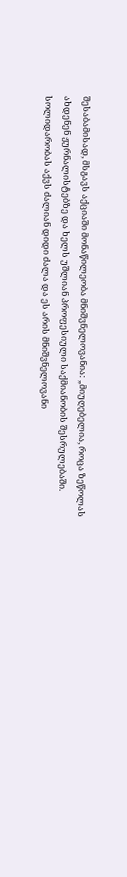შესაბამისად, მსგავს აქციაში მონაწილეობა მნიშვნელოვანია: „მიუღებელია, როცა ზეწოლას ახდენენ ჟურნალისტებზე და ხელს უშლიან პროფესიული საქმიანობის შესრულებაში. სოლიდარობას აქვს ძალიან დიდი ძალა და ეს არის მნიშვნელოვანი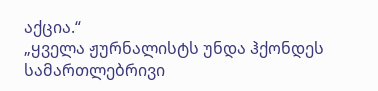აქცია.“
„ყველა ჟურნალისტს უნდა ჰქონდეს სამართლებრივი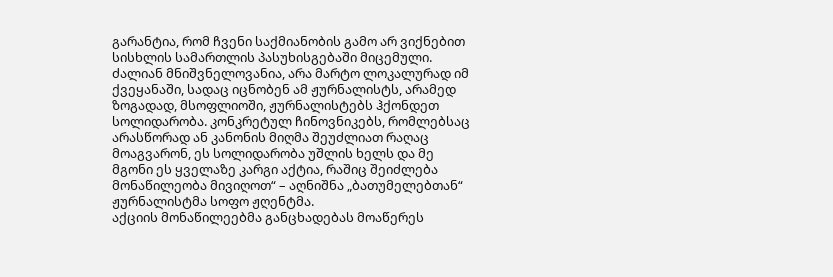გარანტია, რომ ჩვენი საქმიანობის გამო არ ვიქნებით სისხლის სამართლის პასუხისგებაში მიცემული. ძალიან მნიშვნელოვანია, არა მარტო ლოკალურად იმ ქვეყანაში, სადაც იცნობენ ამ ჟურნალისტს, არამედ ზოგადად, მსოფლიოში, ჟურნალისტებს ჰქონდეთ სოლიდარობა. კონკრეტულ ჩინოვნიკებს, რომლებსაც არასწორად ან კანონის მიღმა შეუძლიათ რაღაც მოაგვარონ, ეს სოლიდარობა უშლის ხელს და მე მგონი ეს ყველაზე კარგი აქტია, რაშიც შეიძლება მონაწილეობა მივიღოთ“ – აღნიშნა „ბათუმელებთან“ ჟურნალისტმა სოფო ჟღენტმა.
აქციის მონაწილეებმა განცხადებას მოაწერეს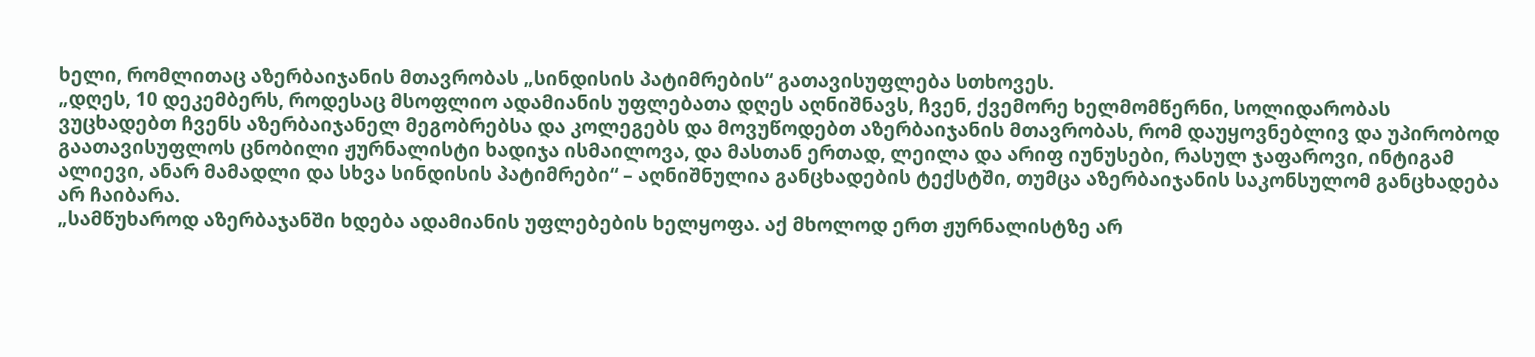ხელი, რომლითაც აზერბაიჯანის მთავრობას „სინდისის პატიმრების“ გათავისუფლება სთხოვეს.
„დღეს, 10 დეკემბერს, როდესაც მსოფლიო ადამიანის უფლებათა დღეს აღნიშნავს, ჩვენ, ქვემორე ხელმომწერნი, სოლიდარობას ვუცხადებთ ჩვენს აზერბაიჯანელ მეგობრებსა და კოლეგებს და მოვუწოდებთ აზერბაიჯანის მთავრობას, რომ დაუყოვნებლივ და უპირობოდ გაათავისუფლოს ცნობილი ჟურნალისტი ხადიჯა ისმაილოვა, და მასთან ერთად, ლეილა და არიფ იუნუსები, რასულ ჯაფაროვი, ინტიგამ ალიევი, ანარ მამადლი და სხვა სინდისის პატიმრები“ – აღნიშნულია განცხადების ტექსტში, თუმცა აზერბაიჯანის საკონსულომ განცხადება არ ჩაიბარა.
„სამწუხაროდ აზერბაჯანში ხდება ადამიანის უფლებების ხელყოფა. აქ მხოლოდ ერთ ჟურნალისტზე არ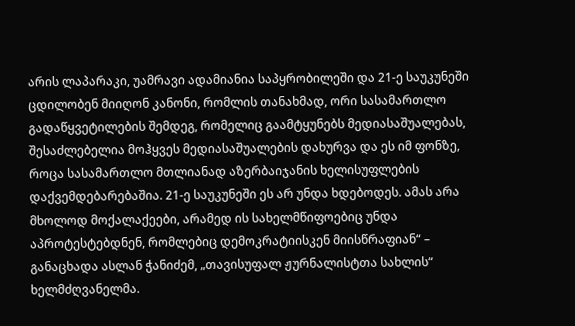არის ლაპარაკი, უამრავი ადამიანია საპყრობილეში და 21-ე საუკუნეში ცდილობენ მიიღონ კანონი, რომლის თანახმად, ორი სასამართლო გადაწყვეტილების შემდეგ, რომელიც გაამტყუნებს მედიასაშუალებას, შესაძლებელია მოჰყვეს მედიასაშუალების დახურვა და ეს იმ ფონზე, როცა სასამართლო მთლიანად აზერბაიჯანის ხელისუფლების დაქვემდებარებაშია. 21-ე საუკუნეში ეს არ უნდა ხდებოდეს. ამას არა მხოლოდ მოქალაქეები, არამედ ის სახელმწიფოებიც უნდა აპროტესტებდნენ, რომლებიც დემოკრატიისკენ მიისწრაფიან“ – განაცხადა ასლან ჭანიძემ, „თავისუფალ ჟურნალისტთა სახლის“ ხელმძღვანელმა.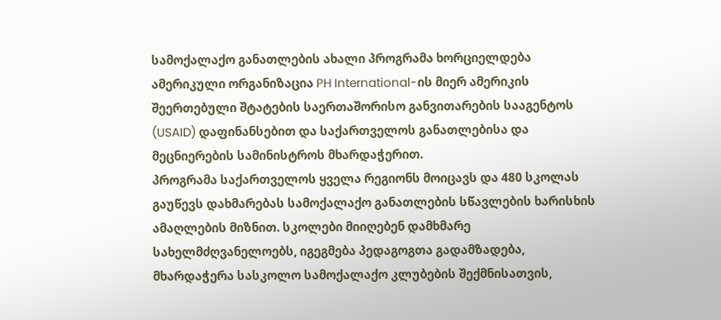სამოქალაქო განათლების ახალი პროგრამა ხორციელდება ამერიკული ორგანიზაცია PH International-ის მიერ ამერიკის შეერთებული შტატების საერთაშორისო განვითარების სააგენტოს (USAID) დაფინანსებით და საქართველოს განათლებისა და მეცნიერების სამინისტროს მხარდაჭერით.
პროგრამა საქართველოს ყველა რეგიონს მოიცავს და 480 სკოლას გაუწევს დახმარებას სამოქალაქო განათლების სწავლების ხარისხის ამაღლების მიზნით. სკოლები მიიღებენ დამხმარე სახელმძღვანელოებს, იგეგმება პედაგოგთა გადამზადება, მხარდაჭერა სასკოლო სამოქალაქო კლუბების შექმნისათვის,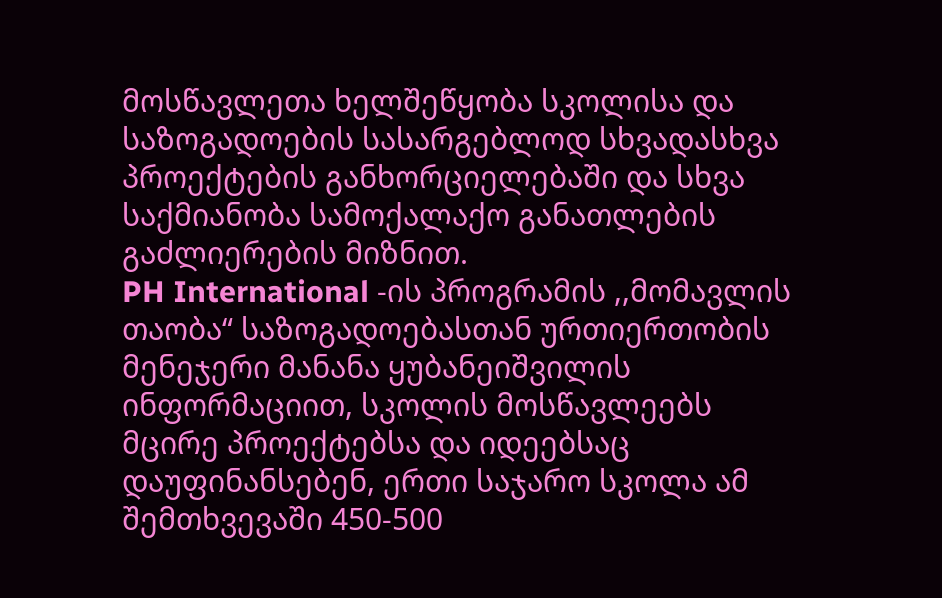მოსწავლეთა ხელშეწყობა სკოლისა და საზოგადოების სასარგებლოდ სხვადასხვა პროექტების განხორციელებაში და სხვა საქმიანობა სამოქალაქო განათლების გაძლიერების მიზნით.
PH International -ის პროგრამის ,,მომავლის თაობა“ საზოგადოებასთან ურთიერთობის მენეჯერი მანანა ყუბანეიშვილის ინფორმაციით, სკოლის მოსწავლეებს მცირე პროექტებსა და იდეებსაც დაუფინანსებენ, ერთი საჯარო სკოლა ამ შემთხვევაში 450-500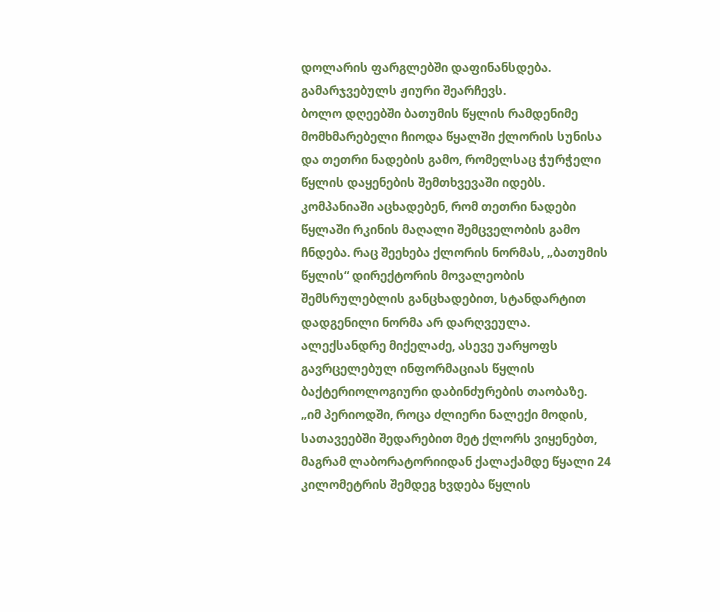დოლარის ფარგლებში დაფინანსდება. გამარჯვებულს ჟიური შეარჩევს.
ბოლო დღეებში ბათუმის წყლის რამდენიმე მომხმარებელი ჩიოდა წყალში ქლორის სუნისა და თეთრი ნადების გამო, რომელსაც ჭურჭელი წყლის დაყენების შემთხვევაში იდებს. კომპანიაში აცხადებენ, რომ თეთრი ნადები წყლაში რკინის მაღალი შემცველობის გამო ჩნდება. რაც შეეხება ქლორის ნორმას, „ბათუმის წყლის“ დირექტორის მოვალეობის შემსრულებლის განცხადებით, სტანდარტით დადგენილი ნორმა არ დარღვეულა. ალექსანდრე მიქელაძე, ასევე უარყოფს გავრცელებულ ინფორმაციას წყლის ბაქტერიოლოგიური დაბინძურების თაობაზე.
„იმ პერიოდში, როცა ძლიერი ნალექი მოდის, სათავეებში შედარებით მეტ ქლორს ვიყენებთ, მაგრამ ლაბორატორიიდან ქალაქამდე წყალი 24 კილომეტრის შემდეგ ხვდება წყლის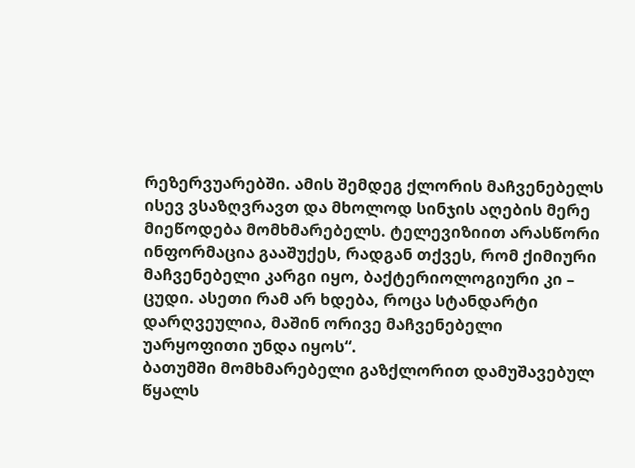რეზერვუარებში. ამის შემდეგ ქლორის მაჩვენებელს ისევ ვსაზღვრავთ და მხოლოდ სინჯის აღების მერე მიეწოდება მომხმარებელს. ტელევიზიით არასწორი ინფორმაცია გააშუქეს, რადგან თქვეს, რომ ქიმიური მაჩვენებელი კარგი იყო, ბაქტერიოლოგიური კი – ცუდი. ასეთი რამ არ ხდება, როცა სტანდარტი დარღვეულია, მაშინ ორივე მაჩვენებელი უარყოფითი უნდა იყოს“.
ბათუმში მომხმარებელი გაზქლორით დამუშავებულ წყალს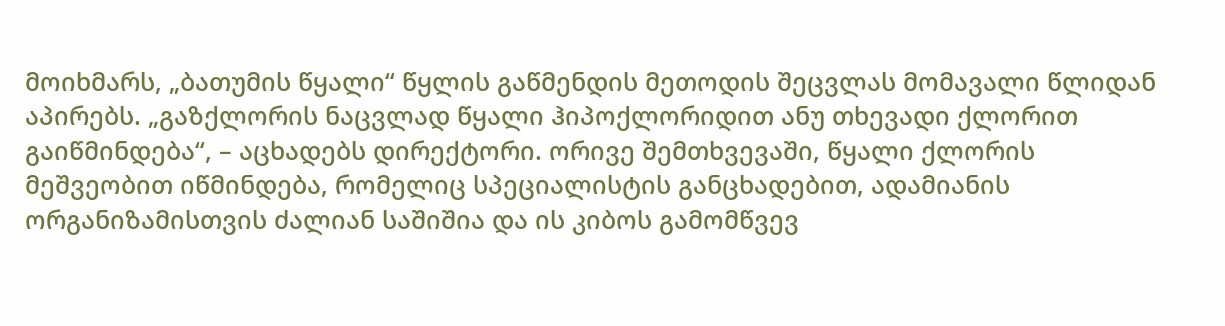მოიხმარს, „ბათუმის წყალი“ წყლის გაწმენდის მეთოდის შეცვლას მომავალი წლიდან აპირებს. „გაზქლორის ნაცვლად წყალი ჰიპოქლორიდით ანუ თხევადი ქლორით გაიწმინდება“, – აცხადებს დირექტორი. ორივე შემთხვევაში, წყალი ქლორის მეშვეობით იწმინდება, რომელიც სპეციალისტის განცხადებით, ადამიანის ორგანიზამისთვის ძალიან საშიშია და ის კიბოს გამომწვევ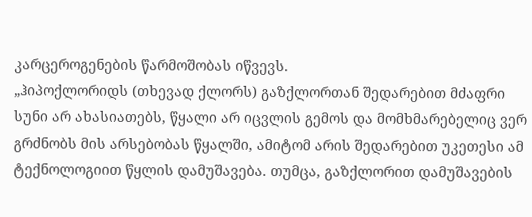კარცეროგენების წარმოშობას იწვევს.
„ჰიპოქლორიდს (თხევად ქლორს) გაზქლორთან შედარებით მძაფრი სუნი არ ახასიათებს, წყალი არ იცვლის გემოს და მომხმარებელიც ვერ გრძნობს მის არსებობას წყალში, ამიტომ არის შედარებით უკეთესი ამ ტექნოლოგიით წყლის დამუშავება. თუმცა, გაზქლორით დამუშავების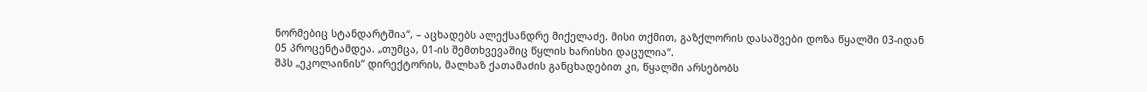ნორმებიც სტანდარტშია“, – აცხადებს ალექსანდრე მიქელაძე. მისი თქმით, გაზქლორის დასაშვები დოზა წყალში 03-იდან 05 პროცენტამდეა. „თუმცა, 01-ის შემთხვევაშიც წყლის ხარისხი დაცულია“.
შპს „ეკოლაინის“ დირექტორის, მალხაზ ქათამაძის განცხადებით კი, წყალში არსებობს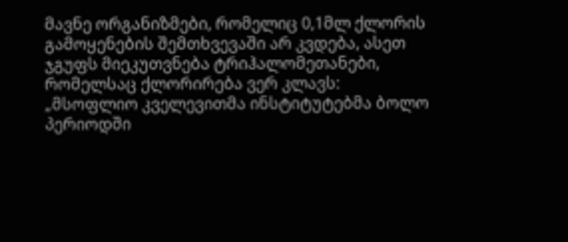მავნე ორგანიზმები, რომელიც 0,1მლ ქლორის გამოყენების შემთხვევაში არ კვდება, ასეთ ჯგუფს მიეკუთვნება ტრიჰალომეთანები, რომელსაც ქლორირება ვერ კლავს:
„მსოფლიო კველევითმა ინსტიტუტებმა ბოლო პერიოდში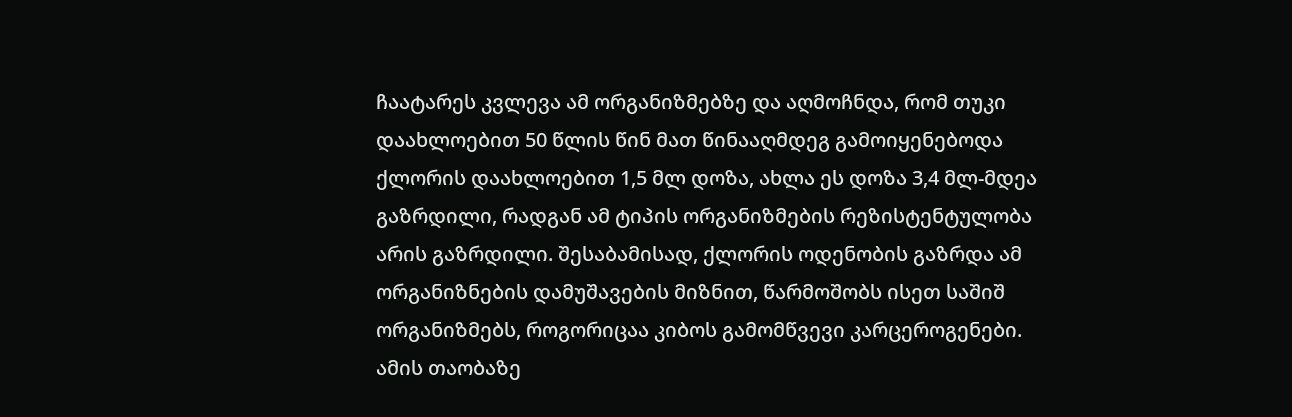ჩაატარეს კვლევა ამ ორგანიზმებზე და აღმოჩნდა, რომ თუკი დაახლოებით 50 წლის წინ მათ წინააღმდეგ გამოიყენებოდა ქლორის დაახლოებით 1,5 მლ დოზა, ახლა ეს დოზა 3,4 მლ-მდეა გაზრდილი, რადგან ამ ტიპის ორგანიზმების რეზისტენტულობა არის გაზრდილი. შესაბამისად, ქლორის ოდენობის გაზრდა ამ ორგანიზნების დამუშავების მიზნით, წარმოშობს ისეთ საშიშ ორგანიზმებს, როგორიცაა კიბოს გამომწვევი კარცეროგენები.
ამის თაობაზე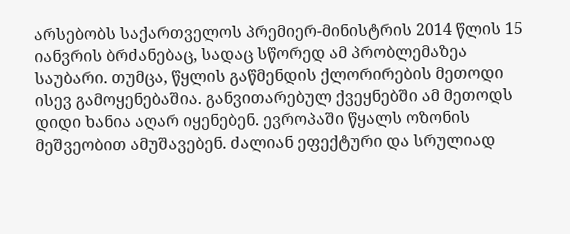არსებობს საქართველოს პრემიერ-მინისტრის 2014 წლის 15 იანვრის ბრძანებაც, სადაც სწორედ ამ პრობლემაზეა საუბარი. თუმცა, წყლის გაწმენდის ქლორირების მეთოდი ისევ გამოყენებაშია. განვითარებულ ქვეყნებში ამ მეთოდს დიდი ხანია აღარ იყენებენ. ევროპაში წყალს ოზონის მეშვეობით ამუშავებენ. ძალიან ეფექტური და სრულიად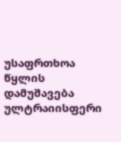უსაფრთხოა წყლის დამუშავება ულტრაიისფერი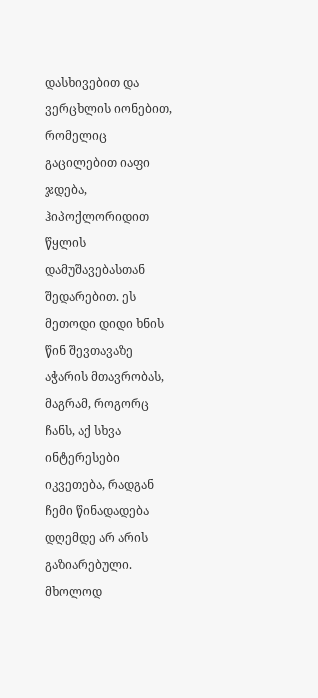დასხივებით და ვერცხლის იონებით, რომელიც გაცილებით იაფი ჯდება, ჰიპოქლორიდით წყლის დამუშავებასთან შედარებით. ეს მეთოდი დიდი ხნის წინ შევთავაზე აჭარის მთავრობას, მაგრამ, როგორც ჩანს, აქ სხვა ინტერესები იკვეთება, რადგან ჩემი წინადადება დღემდე არ არის გაზიარებული. მხოლოდ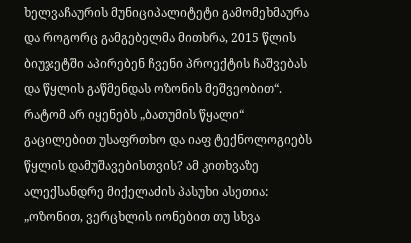ხელვაჩაურის მუნიციპალიტეტი გამომეხმაურა და როგორც გამგებელმა მითხრა, 2015 წლის ბიუჯეტში აპირებენ ჩვენი პროექტის ჩაშვებას და წყლის გაწმენდას ოზონის მეშვეობით“.
რატომ არ იყენებს „ბათუმის წყალი“ გაცილებით უსაფრთხო და იაფ ტექნოლოგიებს წყლის დამუშავებისთვის? ამ კითხვაზე ალექსანდრე მიქელაძის პასუხი ასეთია: „ოზონით, ვერცხლის იონებით თუ სხვა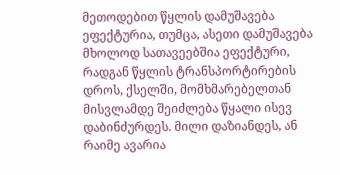მეთოდებით წყლის დამუშავება ეფექტურია, თუმცა, ასეთი დამუშავება მხოლოდ სათავეებშია ეფექტური, რადგან წყლის ტრანსპორტირების დროს, ქსელში, მომხმარებელთან მისვლამდე შეიძლება წყალი ისევ დაბინძურდეს. მილი დაზიანდეს, ან რაიმე ავარია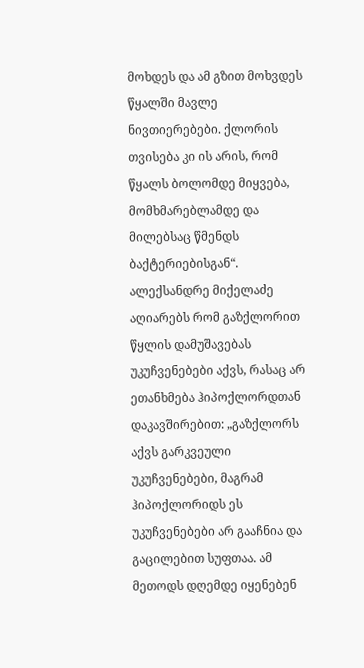მოხდეს და ამ გზით მოხვდეს წყალში მავლე ნივთიერებები. ქლორის თვისება კი ის არის, რომ წყალს ბოლომდე მიყვება, მომხმარებლამდე და მილებსაც წმენდს ბაქტერიებისგან“. ალექსანდრე მიქელაძე აღიარებს რომ გაზქლორით წყლის დამუშავებას უკუჩვენებები აქვს, რასაც არ ეთანხმება ჰიპოქლორდთან დაკავშირებით: „გაზქლორს აქვს გარკვეული უკუჩვენებები, მაგრამ ჰიპოქლორიდს ეს უკუჩვენებები არ გააჩნია და გაცილებით სუფთაა. ამ მეთოდს დღემდე იყენებენ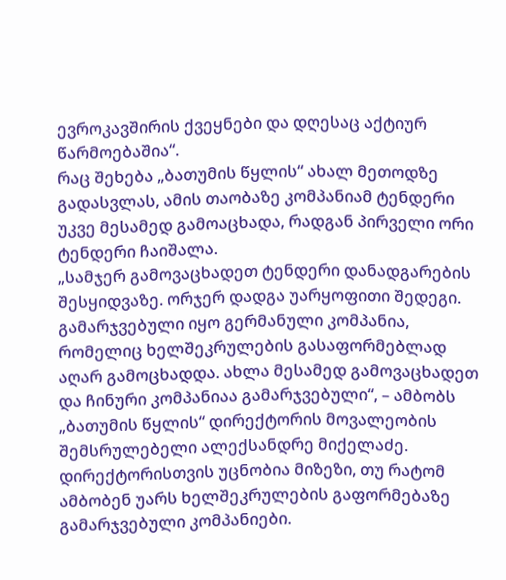ევროკავშირის ქვეყნები და დღესაც აქტიურ წარმოებაშია“.
რაც შეხება „ბათუმის წყლის“ ახალ მეთოდზე გადასვლას, ამის თაობაზე კომპანიამ ტენდერი უკვე მესამედ გამოაცხადა, რადგან პირველი ორი ტენდერი ჩაიშალა.
„სამჯერ გამოვაცხადეთ ტენდერი დანადგარების შესყიდვაზე. ორჯერ დადგა უარყოფითი შედეგი. გამარჯვებული იყო გერმანული კომპანია, რომელიც ხელშეკრულების გასაფორმებლად აღარ გამოცხადდა. ახლა მესამედ გამოვაცხადეთ და ჩინური კომპანიაა გამარჯვებული“, – ამბობს „ბათუმის წყლის“ დირექტორის მოვალეობის შემსრულებელი ალექსანდრე მიქელაძე.
დირექტორისთვის უცნობია მიზეზი, თუ რატომ ამბობენ უარს ხელშეკრულების გაფორმებაზე გამარჯვებული კომპანიები.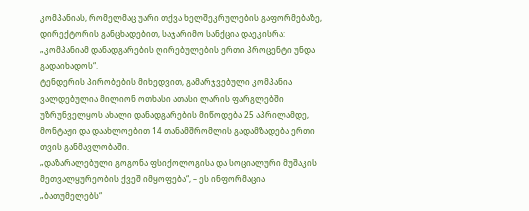კომპანიას, რომელმაც უარი თქვა ხელშეკრულების გაფორმებაზე, დირექტორის განცხადებით, საჯარიმო სანქცია დაეკისრა: „კომპანიამ დანადგარების ღირებულების ერთი პროცენტი უნდა გადაიხადოს“.
ტენდერის პირობების მიხედვით, გამარჯვებული კომპანია ვალდებულია მილიონ ოთხასი ათასი ლარის ფარგლებში უზრუნველყოს ახალი დანადგარების მიწოდება 25 აპრილამდე, მონტაჟი და დაახლოებით 14 თანამშრომლის გადამზადება ერთი თვის განმავლობაში.
„დაზარალებული გოგონა ფსიქოლოგისა და სოციალური მუშაკის მეთვალყურეობის ქვეშ იმყოფება“, – ეს ინფორმაცია „ბათუმელებს“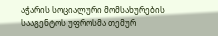აჭარის სოციალური მომსახურების სააგენტოს უფროსმა თემურ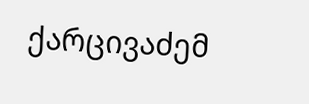ქარცივაძემ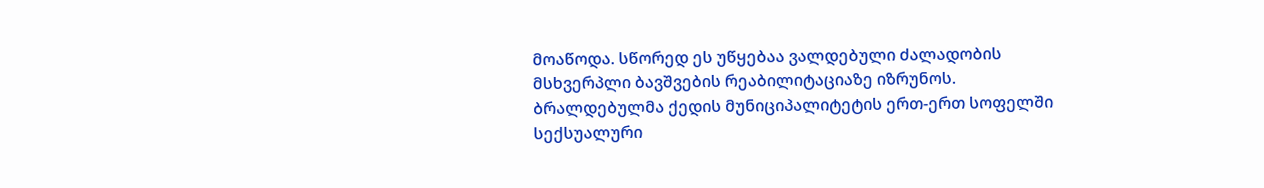მოაწოდა. სწორედ ეს უწყებაა ვალდებული ძალადობის მსხვერპლი ბავშვების რეაბილიტაციაზე იზრუნოს.
ბრალდებულმა ქედის მუნიციპალიტეტის ერთ-ერთ სოფელში სექსუალური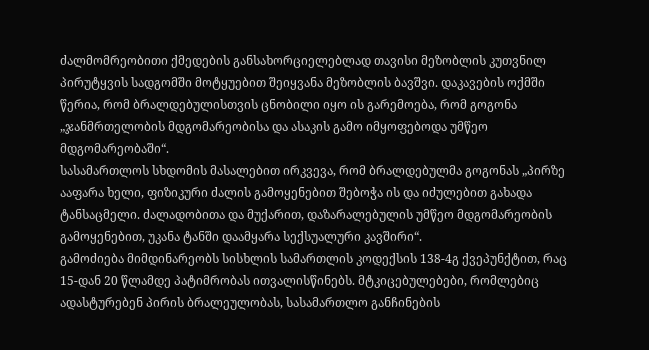ძალმომრეობითი ქმედების განსახორციელებლად თავისი მეზობლის კუთვნილ პირუტყვის სადგომში მოტყუებით შეიყვანა მეზობლის ბავშვი. დაკავების ოქმში წერია, რომ ბრალდებულისთვის ცნობილი იყო ის გარემოება, რომ გოგონა „ჯანმრთელობის მდგომარეობისა და ასაკის გამო იმყოფებოდა უმწეო მდგომარეობაში“.
სასამართლოს სხდომის მასალებით ირკვევა, რომ ბრალდებულმა გოგონას „პირზე ააფარა ხელი, ფიზიკური ძალის გამოყენებით შებოჭა ის და იძულებით გახადა ტანსაცმელი. ძალადობითა და მუქარით, დაზარალებულის უმწეო მდგომარეობის გამოყენებით, უკანა ტანში დაამყარა სექსუალური კავშირი“.
გამოძიება მიმდინარეობს სისხლის სამართლის კოდექსის 138-4გ ქვეპუნქტით, რაც 15-დან 20 წლამდე პატიმრობას ითვალისწინებს. მტკიცებულებები, რომლებიც ადასტურებენ პირის ბრალეულობას, სასამართლო განჩინების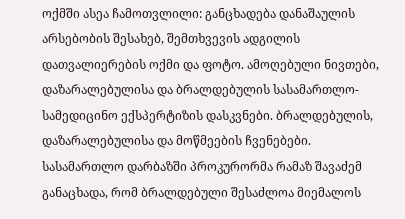ოქმში ასეა ჩამოთვლილი: განცხადება დანაშაულის არსებობის შესახებ, შემთხვევის ადგილის დათვალიერების ოქმი და ფოტო. ამოღებული ნივთები, დაზარალებულისა და ბრალდებულის სასამართლო-სამედიცინო ექსპერტიზის დასკვნები. ბრალდებულის, დაზარალებულისა და მოწმეების ჩვენებები.
სასამართლო დარბაზში პროკურორმა რამაზ შავაძემ განაცხადა, რომ ბრალდებული შესაძლოა მიემალოს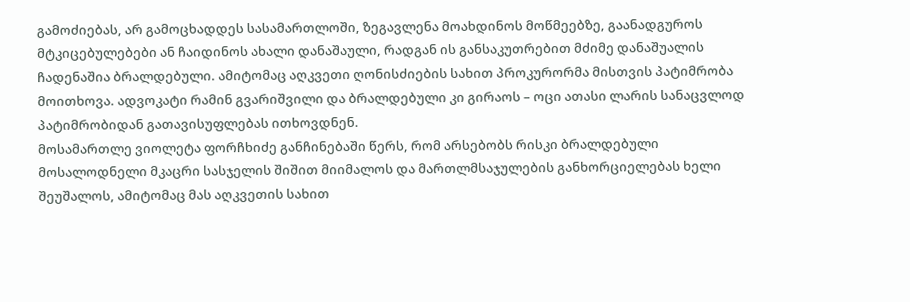გამოძიებას, არ გამოცხადდეს სასამართლოში, ზეგავლენა მოახდინოს მოწმეებზე, გაანადგუროს მტკიცებულებები ან ჩაიდინოს ახალი დანაშაული, რადგან ის განსაკუთრებით მძიმე დანაშუალის ჩადენაშია ბრალდებული. ამიტომაც აღკვეთი ღონისძიების სახით პროკურორმა მისთვის პატიმრობა მოითხოვა. ადვოკატი რამინ გვარიშვილი და ბრალდებული კი გირაოს – ოცი ათასი ლარის სანაცვლოდ პატიმრობიდან გათავისუფლებას ითხოვდნენ.
მოსამართლე ვიოლეტა ფორჩხიძე განჩინებაში წერს, რომ არსებობს რისკი ბრალდებული მოსალოდნელი მკაცრი სასჯელის შიშით მიიმალოს და მართლმსაჯულების განხორციელებას ხელი შეუშალოს, ამიტომაც მას აღკვეთის სახით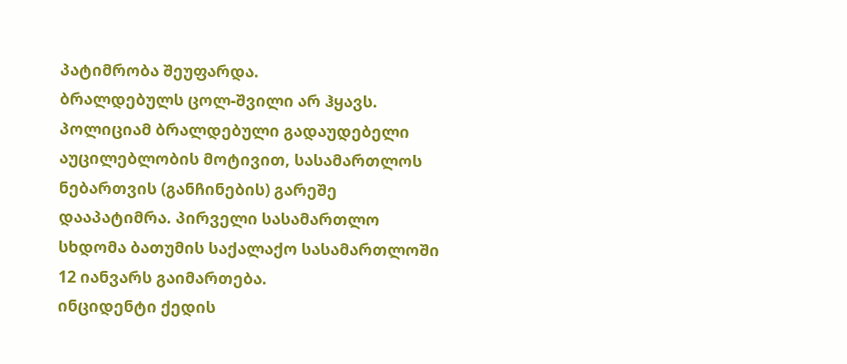პატიმრობა შეუფარდა.
ბრალდებულს ცოლ-შვილი არ ჰყავს.
პოლიციამ ბრალდებული გადაუდებელი აუცილებლობის მოტივით, სასამართლოს ნებართვის (განჩინების) გარეშე დააპატიმრა. პირველი სასამართლო სხდომა ბათუმის საქალაქო სასამართლოში 12 იანვარს გაიმართება.
ინციდენტი ქედის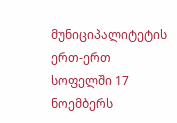მუნიციპალიტეტის ერთ-ერთ სოფელში 17 ნოემბერს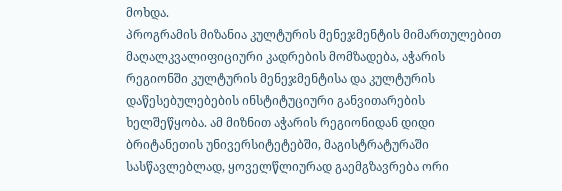მოხდა.
პროგრამის მიზანია კულტურის მენეჯმენტის მიმართულებით მაღალკვალიფიციური კადრების მომზადება, აჭარის რეგიონში კულტურის მენეჯმენტისა და კულტურის დაწესებულებების ინსტიტუციური განვითარების ხელშეწყობა. ამ მიზნით აჭარის რეგიონიდან დიდი ბრიტანეთის უნივერსიტეტებში, მაგისტრატურაში სასწავლებლად, ყოველწლიურად გაემგზავრება ორი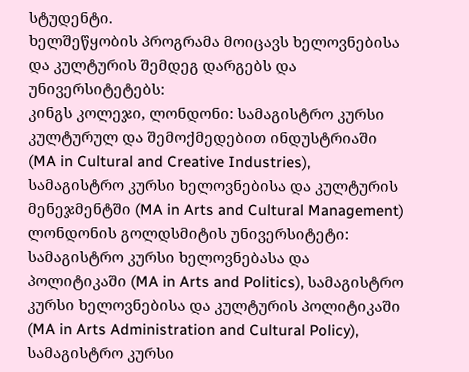სტუდენტი.
ხელშეწყობის პროგრამა მოიცავს ხელოვნებისა და კულტურის შემდეგ დარგებს და უნივერსიტეტებს:
კინგს კოლეჯი, ლონდონი: სამაგისტრო კურსი კულტურულ და შემოქმედებით ინდუსტრიაში (MA in Cultural and Creative Industries), სამაგისტრო კურსი ხელოვნებისა და კულტურის მენეჯმენტში (MA in Arts and Cultural Management)
ლონდონის გოლდსმიტის უნივერსიტეტი: სამაგისტრო კურსი ხელოვნებასა და პოლიტიკაში (MA in Arts and Politics), სამაგისტრო კურსი ხელოვნებისა და კულტურის პოლიტიკაში (MA in Arts Administration and Cultural Policy), სამაგისტრო კურსი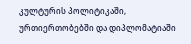კულტურის პოლიტიკაში, ურთიერთობებში და დიპლომატიაში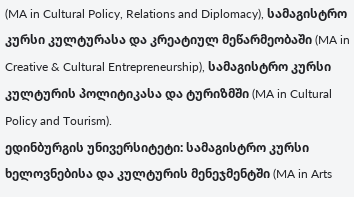(MA in Cultural Policy, Relations and Diplomacy), სამაგისტრო კურსი კულტურასა და კრეატიულ მეწარმეობაში (MA in Creative & Cultural Entrepreneurship), სამაგისტრო კურსი კულტურის პოლიტიკასა და ტურიზმში (MA in Cultural Policy and Tourism).
ედინბურგის უნივერსიტეტი: სამაგისტრო კურსი ხელოვნებისა და კულტურის მენეჯმენტში (MA in Arts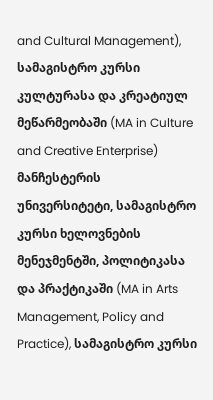and Cultural Management), სამაგისტრო კურსი კულტურასა და კრეატიულ მეწარმეობაში (MA in Culture and Creative Enterprise)
მანჩესტერის უნივერსიტეტი, სამაგისტრო კურსი ხელოვნების მენეჯმენტში, პოლიტიკასა და პრაქტიკაში (MA in Arts Management, Policy and Practice), სამაგისტრო კურსი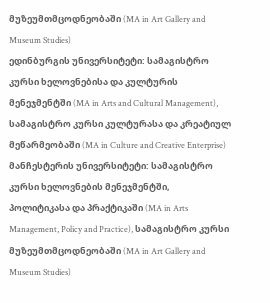მუზეუმთმცოდნეობაში (MA in Art Gallery and Museum Studies)
ედინბურგის უნივერსიტეტი: სამაგისტრო კურსი ხელოვნებისა და კულტურის მენეჯმენტში (MA in Arts and Cultural Management), სამაგისტრო კურსი კულტურასა და კრეატიულ მეწარმეობაში (MA in Culture and Creative Enterprise)
მანჩესტერის უნივერსიტეტი: სამაგისტრო კურსი ხელოვნების მენეჯმენტში, პოლიტიკასა და პრაქტიკაში (MA in Arts Management, Policy and Practice), სამაგისტრო კურსი მუზეუმთმცოდნეობაში (MA in Art Gallery and Museum Studies)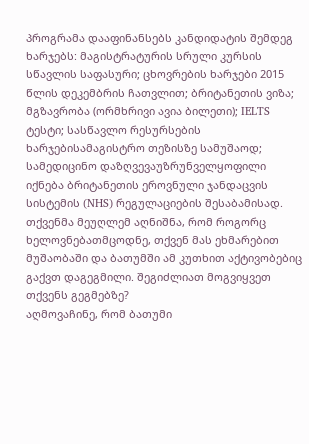პროგრამა დააფინანსებს კანდიდატის შემდეგ ხარჯებს: მაგისტრატურის სრული კურსის სწავლის საფასური; ცხოვრების ხარჯები 2015 წლის დეკემბრის ჩათვლით; ბრიტანეთის ვიზა; მგზავრობა (ორმხრივი ავია ბილეთი); IELTS ტესტი; სასწავლო რესურსების ხარჯებისამაგისტრო თეზისზე სამუშაოდ; სამედიცინო დაზღვევაუზრუნველყოფილი იქნება ბრიტანეთის ეროვნული ჯანდაცვის სისტემის (NHS) რეგულაციების შესაბამისად.
თქვენმა მეუღლემ აღნიშნა, რომ როგორც ხელოვნებათმცოდნე, თქვენ მას ეხმარებით მუშაობაში და ბათუმში ამ კუთხით აქტივობებიც გაქვთ დაგეგმილი. შეგიძლიათ მოგვიყვეთ თქვენს გეგმებზე?
აღმოვაჩინე, რომ ბათუმი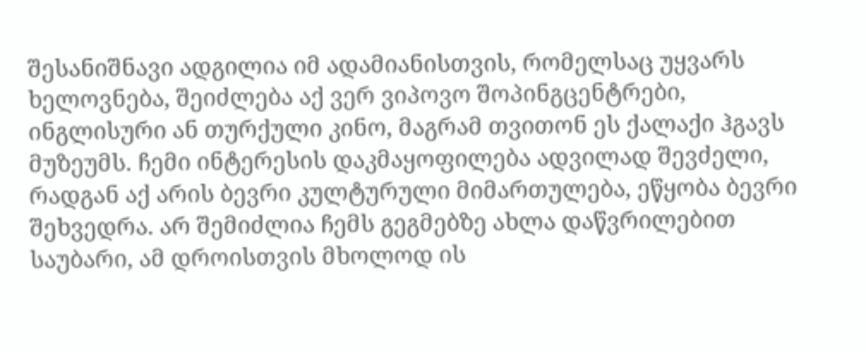შესანიშნავი ადგილია იმ ადამიანისთვის, რომელსაც უყვარს ხელოვნება, შეიძლება აქ ვერ ვიპოვო შოპინგცენტრები, ინგლისური ან თურქული კინო, მაგრამ თვითონ ეს ქალაქი ჰგავს მუზეუმს. ჩემი ინტერესის დაკმაყოფილება ადვილად შევძელი, რადგან აქ არის ბევრი კულტურული მიმართულება, ეწყობა ბევრი შეხვედრა. არ შემიძლია ჩემს გეგმებზე ახლა დაწვრილებით საუბარი, ამ დროისთვის მხოლოდ ის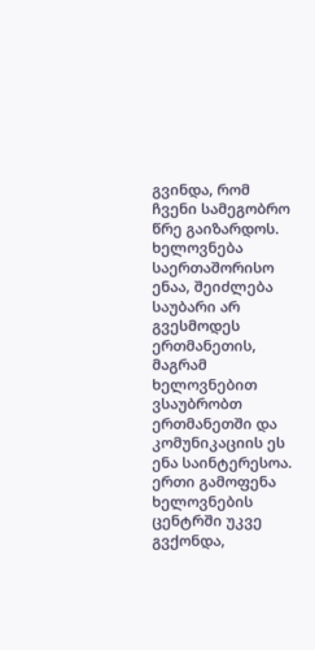გვინდა, რომ ჩვენი სამეგობრო წრე გაიზარდოს. ხელოვნება საერთაშორისო ენაა, შეიძლება საუბარი არ გვესმოდეს ერთმანეთის, მაგრამ ხელოვნებით ვსაუბრობთ ერთმანეთში და კომუნიკაციის ეს ენა საინტერესოა. ერთი გამოფენა ხელოვნების ცენტრში უკვე გვქონდა,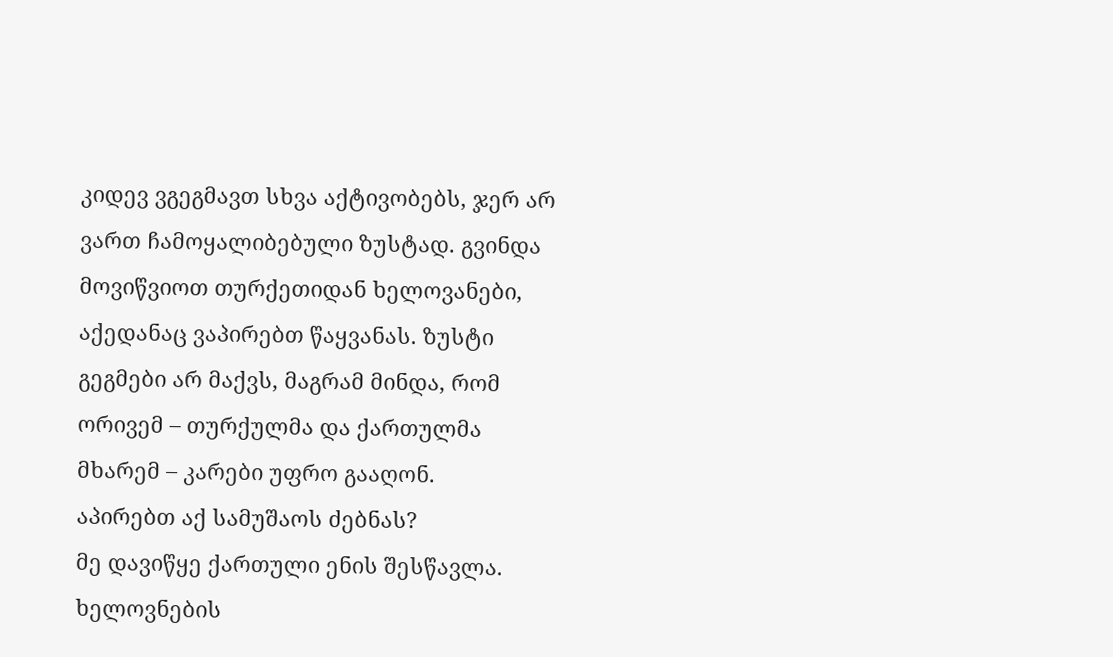კიდევ ვგეგმავთ სხვა აქტივობებს, ჯერ არ ვართ ჩამოყალიბებული ზუსტად. გვინდა მოვიწვიოთ თურქეთიდან ხელოვანები, აქედანაც ვაპირებთ წაყვანას. ზუსტი გეგმები არ მაქვს, მაგრამ მინდა, რომ ორივემ – თურქულმა და ქართულმა მხარემ – კარები უფრო გააღონ.
აპირებთ აქ სამუშაოს ძებნას?
მე დავიწყე ქართული ენის შესწავლა. ხელოვნების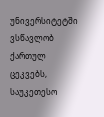უნივერსიტეტში ვსწავლობ ქართულ ცეკვებს, საუკეთესო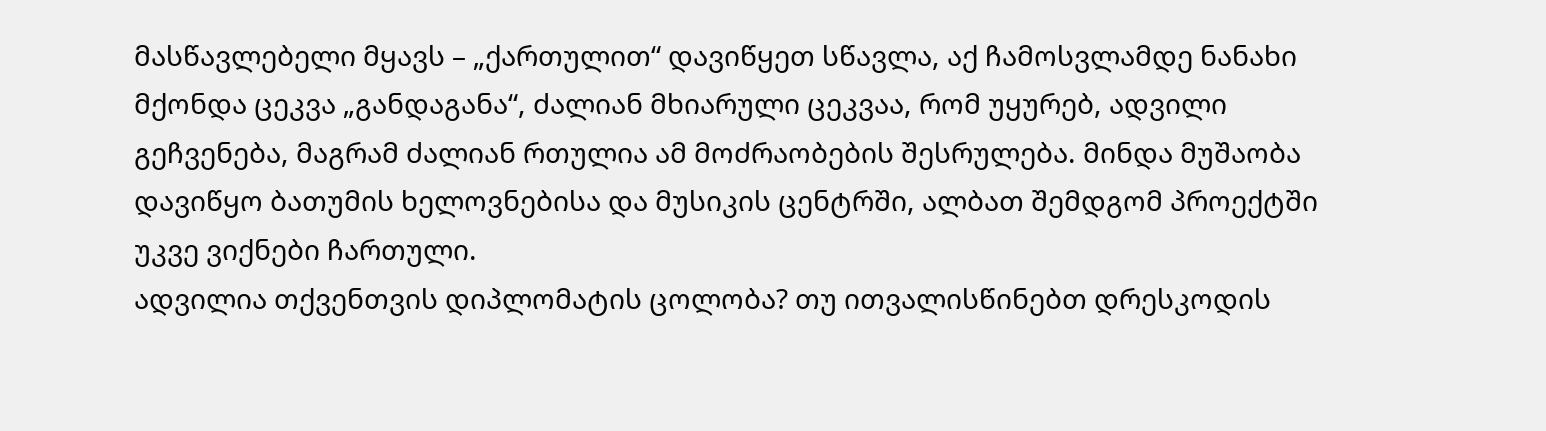მასწავლებელი მყავს – „ქართულით“ დავიწყეთ სწავლა, აქ ჩამოსვლამდე ნანახი მქონდა ცეკვა „განდაგანა“, ძალიან მხიარული ცეკვაა, რომ უყურებ, ადვილი გეჩვენება, მაგრამ ძალიან რთულია ამ მოძრაობების შესრულება. მინდა მუშაობა დავიწყო ბათუმის ხელოვნებისა და მუსიკის ცენტრში, ალბათ შემდგომ პროექტში უკვე ვიქნები ჩართული.
ადვილია თქვენთვის დიპლომატის ცოლობა? თუ ითვალისწინებთ დრესკოდის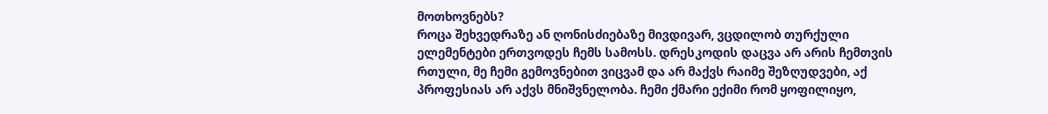მოთხოვნებს?
როცა შეხვედრაზე ან ღონისძიებაზე მივდივარ, ვცდილობ თურქული ელემენტები ერთვოდეს ჩემს სამოსს. დრესკოდის დაცვა არ არის ჩემთვის რთული, მე ჩემი გემოვნებით ვიცვამ და არ მაქვს რაიმე შეზღუდვები, აქ პროფესიას არ აქვს მნიშვნელობა. ჩემი ქმარი ექიმი რომ ყოფილიყო,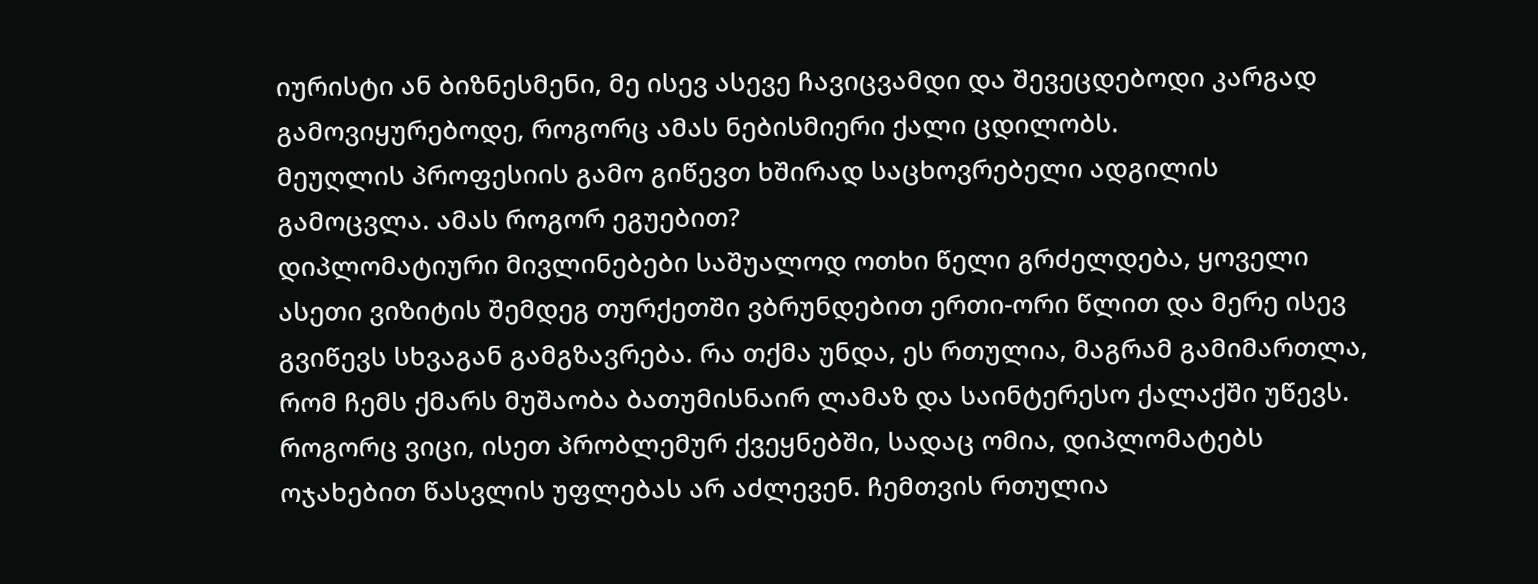იურისტი ან ბიზნესმენი, მე ისევ ასევე ჩავიცვამდი და შევეცდებოდი კარგად გამოვიყურებოდე, როგორც ამას ნებისმიერი ქალი ცდილობს.
მეუღლის პროფესიის გამო გიწევთ ხშირად საცხოვრებელი ადგილის გამოცვლა. ამას როგორ ეგუებით?
დიპლომატიური მივლინებები საშუალოდ ოთხი წელი გრძელდება, ყოველი ასეთი ვიზიტის შემდეგ თურქეთში ვბრუნდებით ერთი-ორი წლით და მერე ისევ გვიწევს სხვაგან გამგზავრება. რა თქმა უნდა, ეს რთულია, მაგრამ გამიმართლა, რომ ჩემს ქმარს მუშაობა ბათუმისნაირ ლამაზ და საინტერესო ქალაქში უწევს. როგორც ვიცი, ისეთ პრობლემურ ქვეყნებში, სადაც ომია, დიპლომატებს ოჯახებით წასვლის უფლებას არ აძლევენ. ჩემთვის რთულია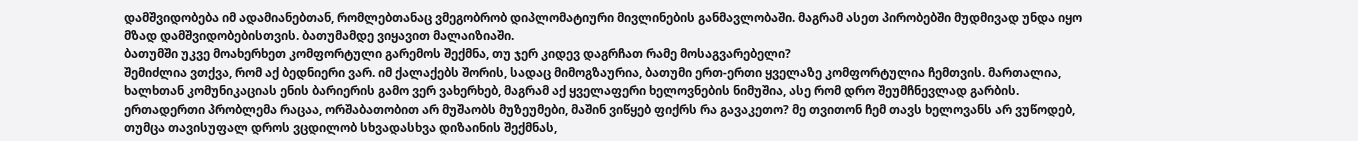დამშვიდობება იმ ადამიანებთან, რომლებთანაც ვმეგობრობ დიპლომატიური მივლინების განმავლობაში. მაგრამ ასეთ პირობებში მუდმივად უნდა იყო მზად დამშვიდობებისთვის. ბათუმამდე ვიყავით მალაიზიაში.
ბათუმში უკვე მოახერხეთ კომფორტული გარემოს შექმნა, თუ ჯერ კიდევ დაგრჩათ რამე მოსაგვარებელი?
შემიძლია ვთქვა, რომ აქ ბედნიერი ვარ. იმ ქალაქებს შორის, სადაც მიმოგზაურია, ბათუმი ერთ-ერთი ყველაზე კომფორტულია ჩემთვის. მართალია, ხალხთან კომუნიკაციას ენის ბარიერის გამო ვერ ვახერხებ, მაგრამ აქ ყველაფერი ხელოვნების ნიმუშია, ასე რომ დრო შეუმჩნევლად გარბის. ერთადერთი პრობლემა რაცაა, ორშაბათობით არ მუშაობს მუზეუმები, მაშინ ვიწყებ ფიქრს რა გავაკეთო? მე თვითონ ჩემ თავს ხელოვანს არ ვუწოდებ, თუმცა თავისუფალ დროს ვცდილობ სხვადასხვა დიზაინის შექმნას,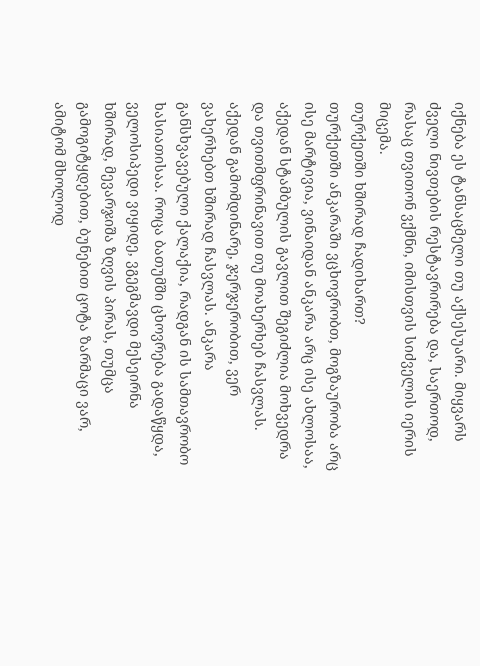იქნება ეს ტანსაცმელი თუ აქსესუარი. მიყვარს ძველი ნივთების რესტავრირება და, საერთოდ, რასაც თვითონ ვქმნი, იმისთვის სიძველის იერის მიცემა.
თურქეთში ხშირად ჩადიხართ?
თურქეთში ანკარაში ვცხოვრობთ, მოგზაურობა არც ისე მარტივია, ვინაიდან ანკარა არც ისე ახლოსაა, აქედან სტამბულის გავლით შეგიძლია მოხვედრა და თვითმფრინავით თუ მოახერხებ ჩასვლას. აქედან გამომდინარე, ჯერჯერობით, ვერ ვახერხებთ ხშირად ჩასვლას. ანკარა განსხვავებული ქალაქია, რადგან ის სამთავრობო ხასიათისაა. როცა ბათუმში ცხოვრება გადაწყდა, ველოსიპედი ვიყიდე, ვგეგმავდი მესეირნა ხშირად, მევარჯიშა ზღვის პირას, თუმცა გამოგიტყდებით, ბუნებით ცოტა ზარმაცი ვარ, ამიტომ მხოლოდ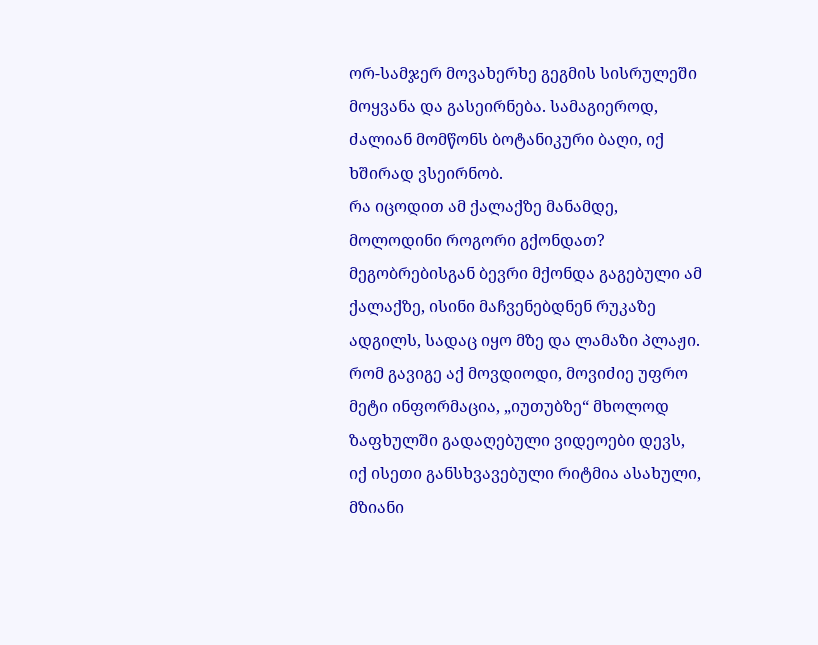ორ-სამჯერ მოვახერხე გეგმის სისრულეში მოყვანა და გასეირნება. სამაგიეროდ, ძალიან მომწონს ბოტანიკური ბაღი, იქ ხშირად ვსეირნობ.
რა იცოდით ამ ქალაქზე მანამდე, მოლოდინი როგორი გქონდათ?
მეგობრებისგან ბევრი მქონდა გაგებული ამ ქალაქზე, ისინი მაჩვენებდნენ რუკაზე ადგილს, სადაც იყო მზე და ლამაზი პლაჟი. რომ გავიგე აქ მოვდიოდი, მოვიძიე უფრო მეტი ინფორმაცია, „იუთუბზე“ მხოლოდ ზაფხულში გადაღებული ვიდეოები დევს, იქ ისეთი განსხვავებული რიტმია ასახული, მზიანი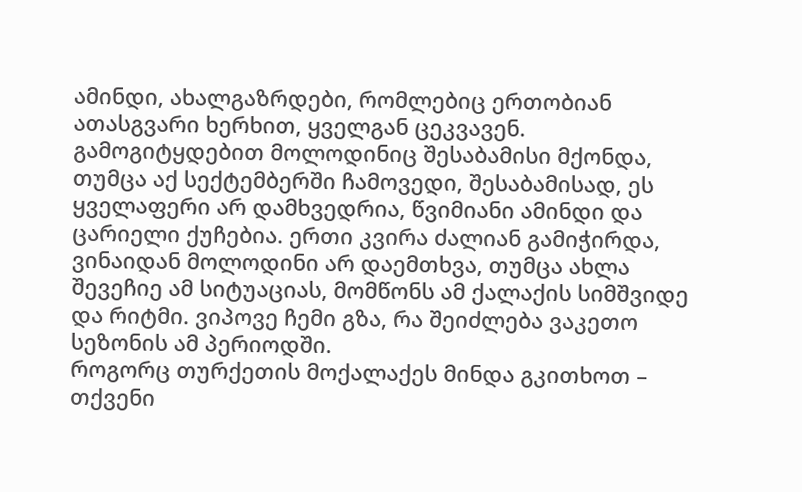ამინდი, ახალგაზრდები, რომლებიც ერთობიან ათასგვარი ხერხით, ყველგან ცეკვავენ. გამოგიტყდებით მოლოდინიც შესაბამისი მქონდა, თუმცა აქ სექტემბერში ჩამოვედი, შესაბამისად, ეს ყველაფერი არ დამხვედრია, წვიმიანი ამინდი და ცარიელი ქუჩებია. ერთი კვირა ძალიან გამიჭირდა, ვინაიდან მოლოდინი არ დაემთხვა, თუმცა ახლა შევეჩიე ამ სიტუაციას, მომწონს ამ ქალაქის სიმშვიდე და რიტმი. ვიპოვე ჩემი გზა, რა შეიძლება ვაკეთო სეზონის ამ პერიოდში.
როგორც თურქეთის მოქალაქეს მინდა გკითხოთ – თქვენი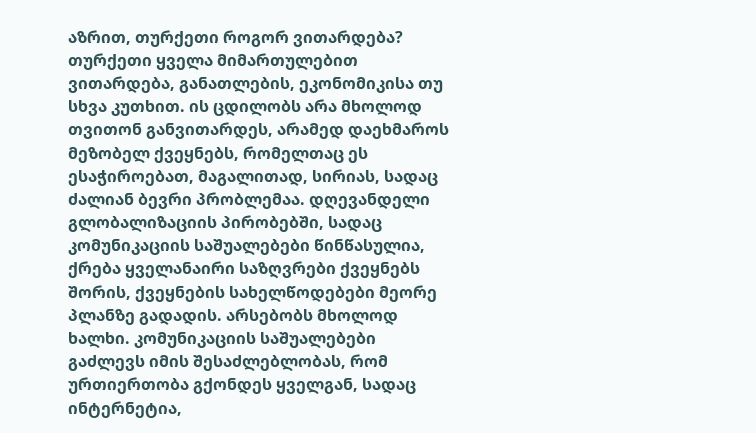აზრით, თურქეთი როგორ ვითარდება?
თურქეთი ყველა მიმართულებით ვითარდება, განათლების, ეკონომიკისა თუ სხვა კუთხით. ის ცდილობს არა მხოლოდ თვითონ განვითარდეს, არამედ დაეხმაროს მეზობელ ქვეყნებს, რომელთაც ეს ესაჭიროებათ, მაგალითად, სირიას, სადაც ძალიან ბევრი პრობლემაა. დღევანდელი გლობალიზაციის პირობებში, სადაც კომუნიკაციის საშუალებები წინწასულია, ქრება ყველანაირი საზღვრები ქვეყნებს შორის, ქვეყნების სახელწოდებები მეორე პლანზე გადადის. არსებობს მხოლოდ ხალხი. კომუნიკაციის საშუალებები გაძლევს იმის შესაძლებლობას, რომ ურთიერთობა გქონდეს ყველგან, სადაც ინტერნეტია,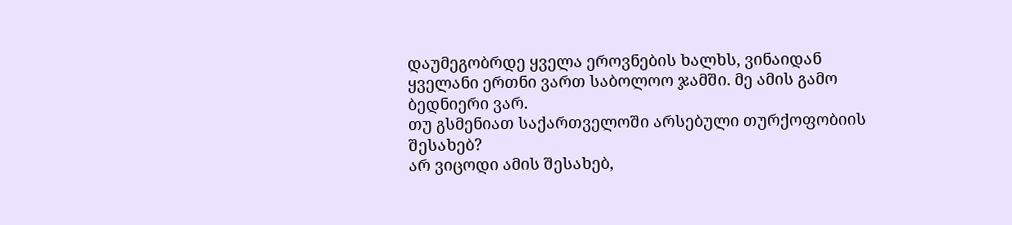დაუმეგობრდე ყველა ეროვნების ხალხს, ვინაიდან ყველანი ერთნი ვართ საბოლოო ჯამში. მე ამის გამო ბედნიერი ვარ.
თუ გსმენიათ საქართველოში არსებული თურქოფობიის შესახებ?
არ ვიცოდი ამის შესახებ,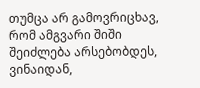თუმცა არ გამოვრიცხავ, რომ ამგვარი შიში შეიძლება არსებობდეს, ვინაიდან,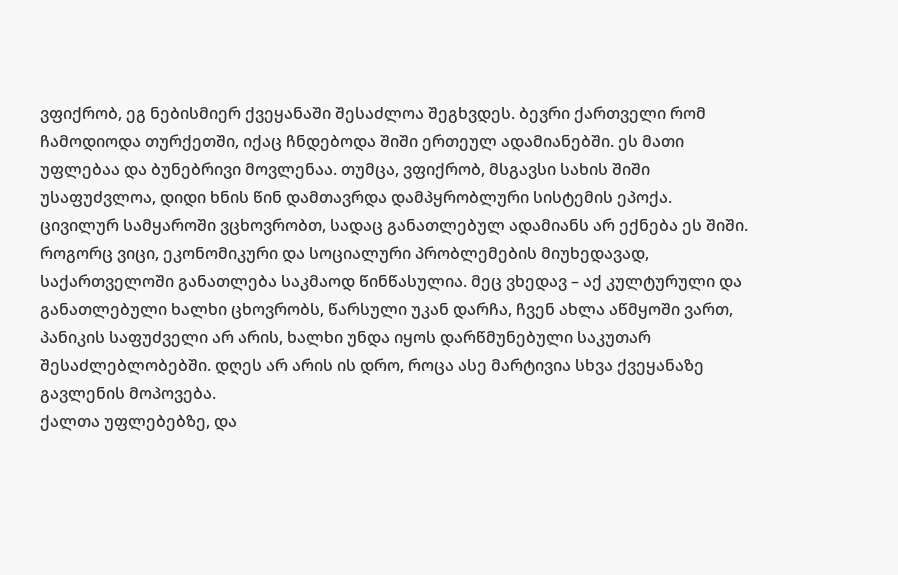ვფიქრობ, ეგ ნებისმიერ ქვეყანაში შესაძლოა შეგხვდეს. ბევრი ქართველი რომ ჩამოდიოდა თურქეთში, იქაც ჩნდებოდა შიში ერთეულ ადამიანებში. ეს მათი უფლებაა და ბუნებრივი მოვლენაა. თუმცა, ვფიქრობ, მსგავსი სახის შიში უსაფუძვლოა, დიდი ხნის წინ დამთავრდა დამპყრობლური სისტემის ეპოქა. ცივილურ სამყაროში ვცხოვრობთ, სადაც განათლებულ ადამიანს არ ექნება ეს შიში. როგორც ვიცი, ეკონომიკური და სოციალური პრობლემების მიუხედავად, საქართველოში განათლება საკმაოდ წინწასულია. მეც ვხედავ – აქ კულტურული და განათლებული ხალხი ცხოვრობს, წარსული უკან დარჩა, ჩვენ ახლა აწმყოში ვართ, პანიკის საფუძველი არ არის, ხალხი უნდა იყოს დარწმუნებული საკუთარ შესაძლებლობებში. დღეს არ არის ის დრო, როცა ასე მარტივია სხვა ქვეყანაზე გავლენის მოპოვება.
ქალთა უფლებებზე, და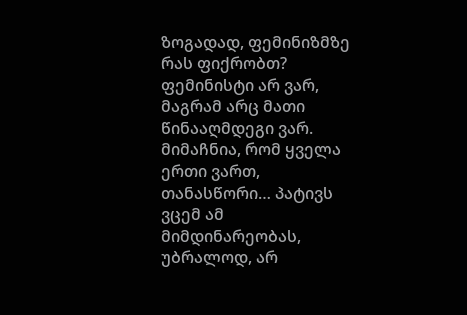ზოგადად, ფემინიზმზე რას ფიქრობთ?
ფემინისტი არ ვარ, მაგრამ არც მათი წინააღმდეგი ვარ. მიმაჩნია, რომ ყველა ერთი ვართ, თანასწორი… პატივს ვცემ ამ მიმდინარეობას, უბრალოდ, არ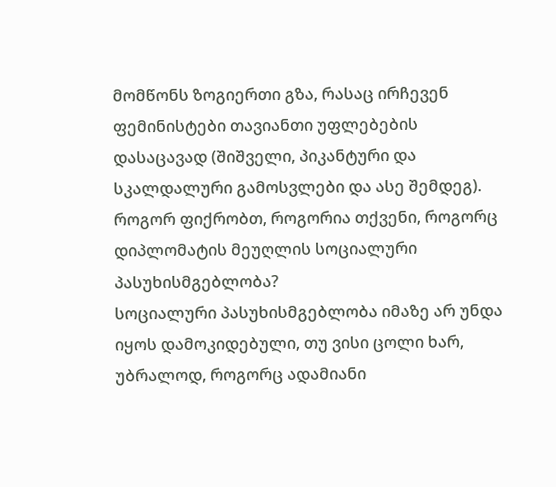მომწონს ზოგიერთი გზა, რასაც ირჩევენ ფემინისტები თავიანთი უფლებების დასაცავად (შიშველი, პიკანტური და სკალდალური გამოსვლები და ასე შემდეგ).
როგორ ფიქრობთ, როგორია თქვენი, როგორც დიპლომატის მეუღლის სოციალური პასუხისმგებლობა?
სოციალური პასუხისმგებლობა იმაზე არ უნდა იყოს დამოკიდებული, თუ ვისი ცოლი ხარ, უბრალოდ, როგორც ადამიანი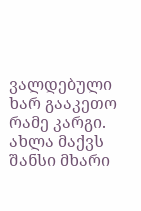ვალდებული ხარ გააკეთო რამე კარგი. ახლა მაქვს შანსი მხარი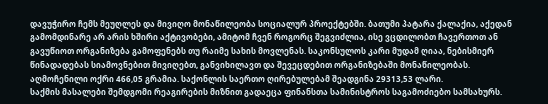დავუჭირო ჩემს მეუღლეს და მივიღო მონაწილეობა სოციალურ პროექტებში. ბათუმი პატარა ქალაქია, აქედან გამომდინარე არ არის ხშირი აქტივობები, ამიტომ ჩვენ როგორც შეგვიძლია, ისე ვცდილობთ ჩავერთოთ ან გავუწიოთ ორგანიზება გამოფენებს თუ რაიმე სახის მოვლენას. საკონსულოს კარი მუდამ ღიაა, ნებისმიერ წინადადებას სიამოვნებით მივიღებთ, განვიხილავთ და შევეცდებით ორგანიზებაში მონაწილეობას.
აღმოჩენილი ოქრი 466,05 გრამია. საქონლის საერთო ღირებულებამ შეადგინა 29313,53 ლარი.
საქმის მასალები შემდგომი რეაგირების მიზნით გადაეცა ფინანსთა სამინისტროს საგამოძიებო სამსახურს.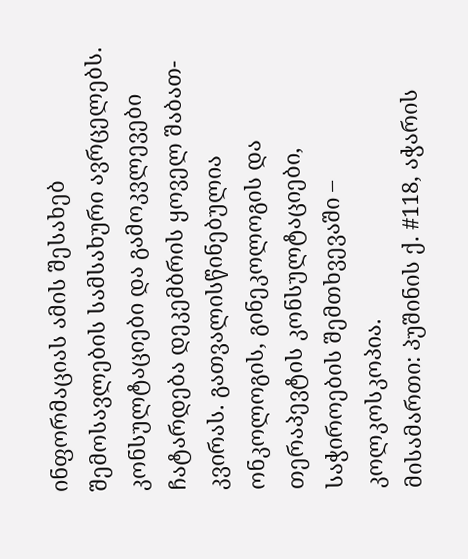ინფორმაციას ამის შესახებ შემოსავლების სამსახური ავრცელებს.
კონსულტაციები და გამოკვლევები ჩატარდება დეკემბრის ყოველ შაბათ-კვირას. გათვალისწინებულია ონკოლოგის, გინეკოლოგის და თერაპევტის კონსულტაციები, საჭიროების შემთხვევაში – კოლკოსკოპია.
მისამართი: პუშინის ქ. #118, აჭარის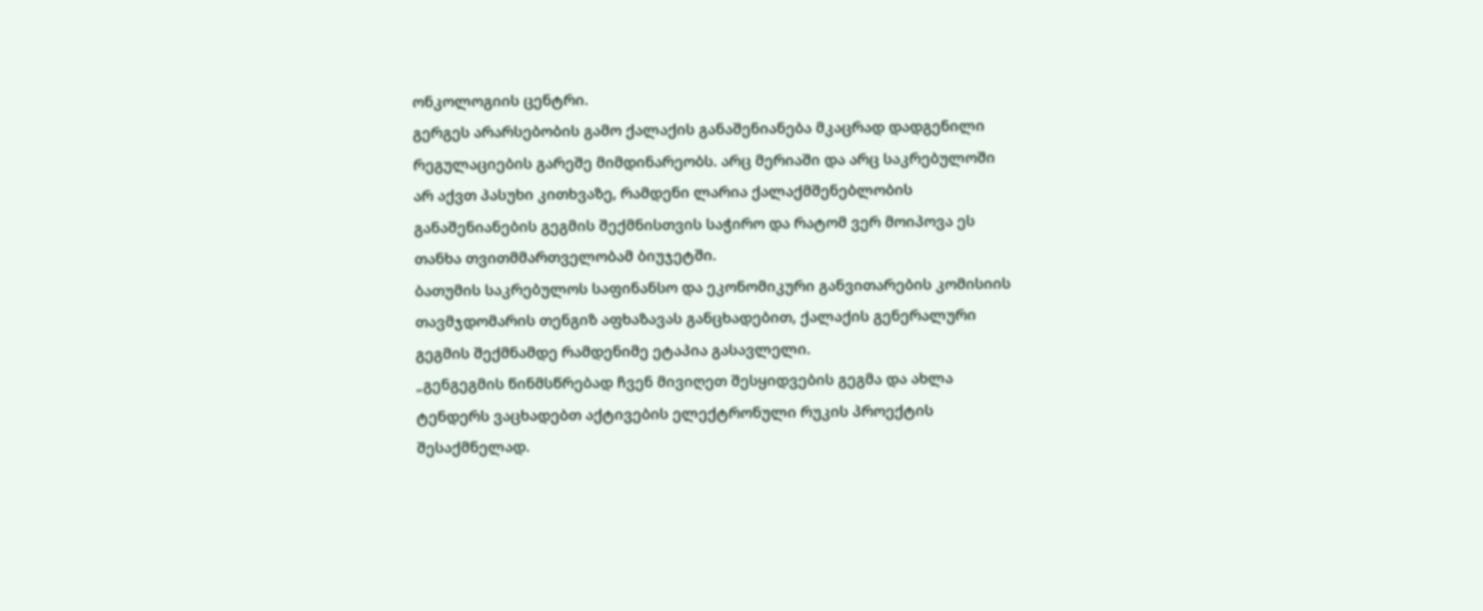ონკოლოგიის ცენტრი.
გერგეს არარსებობის გამო ქალაქის განაშენიანება მკაცრად დადგენილი რეგულაციების გარეშე მიმდინარეობს. არც მერიაში და არც საკრებულოში არ აქვთ პასუხი კითხვაზე, რამდენი ლარია ქალაქმშენებლობის განაშენიანების გეგმის შექმნისთვის საჭირო და რატომ ვერ მოიპოვა ეს თანხა თვითმმართველობამ ბიუჯეტში.
ბათუმის საკრებულოს საფინანსო და ეკონომიკური განვითარების კომისიის თავმჯდომარის თენგიზ აფხაზავას განცხადებით, ქალაქის გენერალური გეგმის შექმნამდე რამდენიმე ეტაპია გასავლელი.
„გენგეგმის წინმსწრებად ჩვენ მივიღეთ შესყიდვების გეგმა და ახლა ტენდერს ვაცხადებთ აქტივების ელექტრონული რუკის პროექტის შესაქმნელად.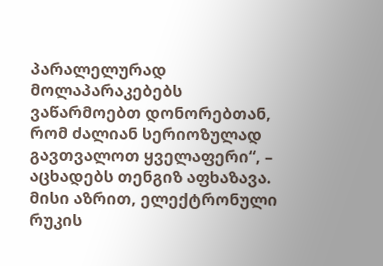პარალელურად მოლაპარაკებებს ვაწარმოებთ დონორებთან, რომ ძალიან სერიოზულად გავთვალოთ ყველაფერი“, – აცხადებს თენგიზ აფხაზავა.
მისი აზრით, ელექტრონული რუკის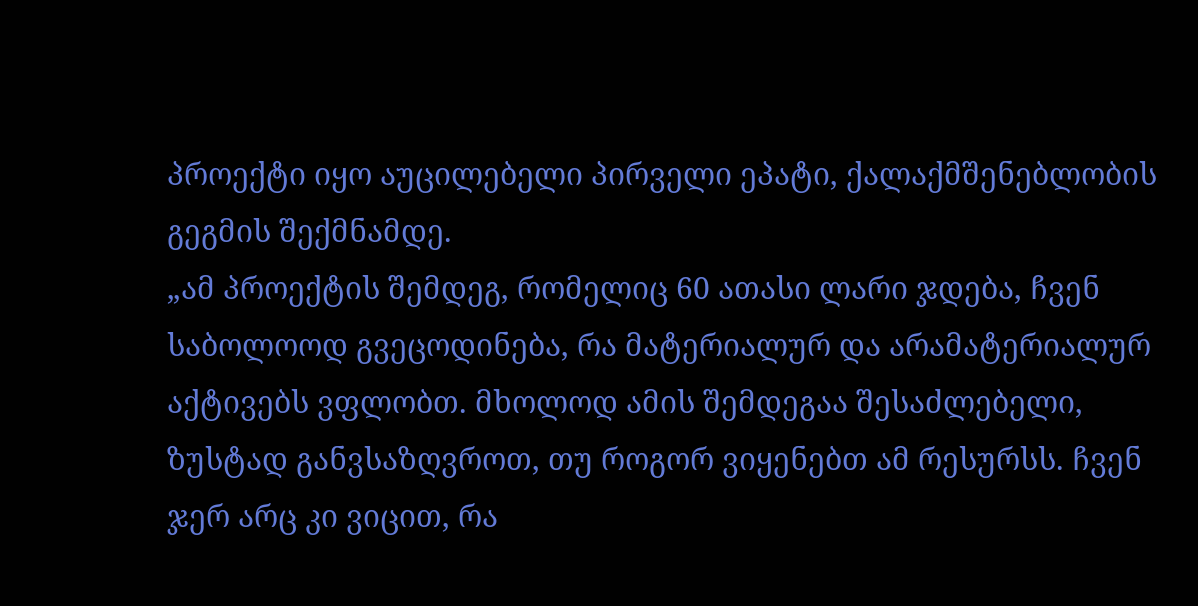პროექტი იყო აუცილებელი პირველი ეპატი, ქალაქმშენებლობის გეგმის შექმნამდე.
„ამ პროექტის შემდეგ, რომელიც 60 ათასი ლარი ჯდება, ჩვენ საბოლოოდ გვეცოდინება, რა მატერიალურ და არამატერიალურ აქტივებს ვფლობთ. მხოლოდ ამის შემდეგაა შესაძლებელი, ზუსტად განვსაზღვროთ, თუ როგორ ვიყენებთ ამ რესურსს. ჩვენ ჯერ არც კი ვიცით, რა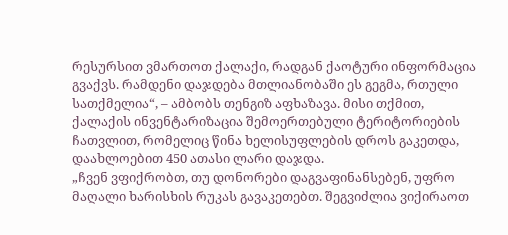რესურსით ვმართოთ ქალაქი, რადგან ქაოტური ინფორმაცია გვაქვს. რამდენი დაჯდება მთლიანობაში ეს გეგმა, რთული სათქმელია“, – ამბობს თენგიზ აფხაზავა. მისი თქმით, ქალაქის ინვენტარიზაცია შემოერთებული ტერიტორიების ჩათვლით, რომელიც წინა ხელისუფლების დროს გაკეთდა, დაახლოებით 450 ათასი ლარი დაჯდა.
„ჩვენ ვფიქრობთ, თუ დონორები დაგვაფინანსებენ, უფრო მაღალი ხარისხის რუკას გავაკეთებთ. შეგვიძლია ვიქირაოთ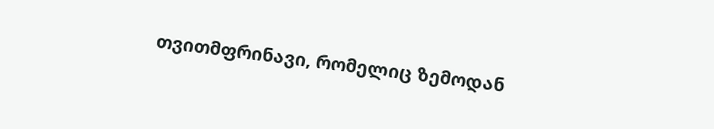თვითმფრინავი, რომელიც ზემოდან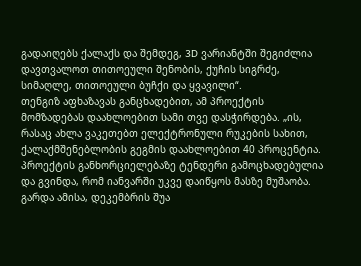გადაიღებს ქალაქს და შემდეგ, 3D ვარიანტში შეგიძლია დავთვალოთ თითოეული შენობის, ქუჩის სიგრძე, სიმაღლე, თითოეული ბუჩქი და ყვავილი“.
თენგიზ აფხაზავას განცხადებით, ამ პროექტის მომზადებას დაახლოებით სამი თვე დასჭირდება. „ის, რასაც ახლა ვაკეთებთ ელექტრონული რუკების სახით, ქალაქმშენებლობის გეგმის დაახლოებით 40 პროცენტია. პროექტის განხორციელებაზე ტენდერი გამოცხადებულია და გვინდა, რომ იანვარში უკვე დაიწყოს მასზე მუშაობა. გარდა ამისა, დეკემბრის შუა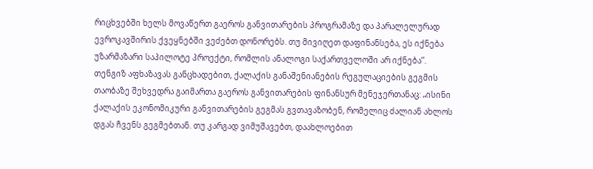რიცხვებში ხელს მოვაწერთ გაეროს განვითარების პროგრამაზე და პარალელურად ევროკავშირის ქვეყნებში ვეძებთ დონორებს. თუ მივიღეთ დაფინანსება, ეს იქნება უზარმაზარი საპილოტე პროექტი, რომლის ანალოგი საქართველოში არ იქნება“.
თენგიზ აფხაზავას განცხადებით, ქალაქის განაშენიანების რეგულაციების გეგმის თაობაზე შეხვედრა გაიმართა გაეროს განვითარების ფინანსურ მენეჯერთანაც: „ისინი ქალაქის ეკონომიკური განვითარების გეგმას გვთავაზობენ, რომელიც ძალიან ახლოს დგას ჩვენს გეგმებთან. თუ კარგად ვიმუშავებთ, დაახლოებით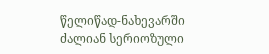წელიწად-ნახევარში ძალიან სერიოზული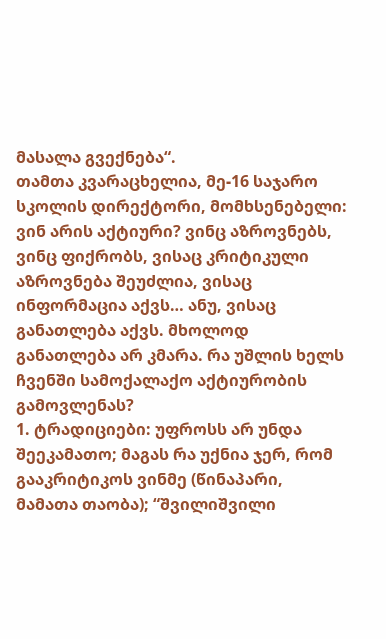მასალა გვექნება“.
თამთა კვარაცხელია, მე-16 საჯარო სკოლის დირექტორი, მომხსენებელი: ვინ არის აქტიური? ვინც აზროვნებს, ვინც ფიქრობს, ვისაც კრიტიკული აზროვნება შეუძლია, ვისაც ინფორმაცია აქვს… ანუ, ვისაც განათლება აქვს. მხოლოდ განათლება არ კმარა. რა უშლის ხელს ჩვენში სამოქალაქო აქტიურობის გამოვლენას?
1. ტრადიციები: უფროსს არ უნდა შეეკამათო; მაგას რა უქნია ჯერ, რომ გააკრიტიკოს ვინმე (წინაპარი, მამათა თაობა); “შვილიშვილი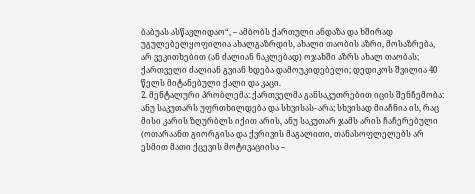ბაბუას ასწავლიდაო“, – ამბობს ქართული ანდაზა და ხშირად უგულებელყოფილია ახალგაზრდის, ახალი თაობის აზრი, მოსაზრება, არ ვეკითხებით (ან ძალიან ნაკლებად) ოჯახში აზრს ახალ თაობას; ქართველი ძალიან გვიან ხდება დამოუკიდებელი; დედიკოს შვილია 40 წელს მიტანებული ქალი და კაცი.
2. მენტალური პრობლემა: ქართველმა განსაკუთრებით იცის შენჩემობა: ანუ საკუთარს უფრთხილდება და სხვისას- არა; სხვისად მიაჩნია ის, რაც მისი კარის ზღურბლს იქით არის, ანუ საკუთარ ჯამს არის ჩაჩერებული (ოთარაანთ გიორგისა და ქვრივის მაგალითი, თანასოფლელებს არ ესმით მათი ქცევის მოტივაციისა –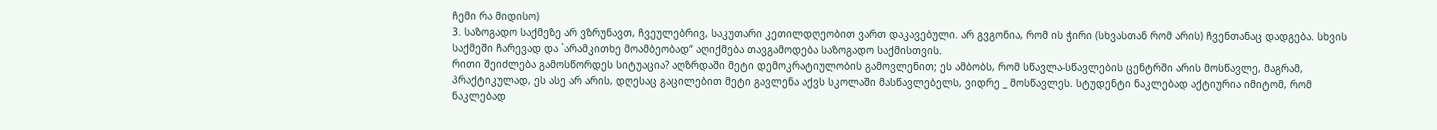ჩემი რა მიდისო)
3. საზოგადო საქმეზე არ ვზრუნავთ, ჩვეულებრივ, საკუთარი კეთილდღეობით ვართ დაკავებული. არ გვგონია, რომ ის ჭირი (სხვასთან რომ არის) ჩვენთანაც დადგება. სხვის საქმეში ჩარევად და `არამკითხე მოამბეობად“ აღიქმება თავგამოდება საზოგადო საქმისთვის.
რითი შეიძლება გამოსწორდეს სიტუაცია? აღზრდაში მეტი დემოკრატიულობის გამოვლენით; ეს ამბობს, რომ სწავლა-სწავლების ცენტრში არის მოსწავლე, მაგრამ, პრაქტიკულად, ეს ასე არ არის, დღესაც გაცილებით მეტი გავლენა აქვს სკოლაში მასწავლებელს, ვიდრე _ მოსწავლეს. სტუდენტი ნაკლებად აქტიურია იმიტომ, რომ ნაკლებად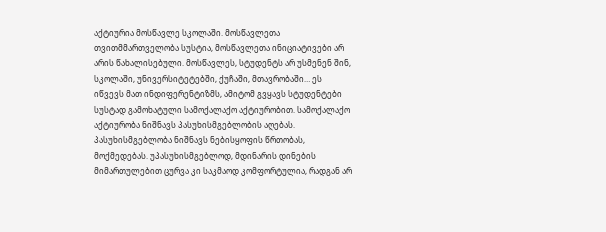აქტიურია მოსწავლე სკოლაში. მოსწავლეთა თვითმმართველობა სუსტია, მოსწავლეთა ინიციატივები არ არის წახალისებული. მოსწავლეს, სტუდენტს არ უსმენენ შინ, სკოლაში, უნივერსიტეტებში, ქუჩაში, მთავრობაში… ეს იწვევს მათ ინდიფერენტიზმს, ამიტომ გვყავს სტუდენტები სუსტად გამოხატული სამოქალაქო აქტიურობით. სამოქალაქო აქტიურობა ნიშნავს პასუხისმგებლობის აღებას. პასუხისმგებლობა ნიშნავს ნებისყოფის წრთობას, მოქმედებას. უპასუხისმგებლოდ, მდინარის დინების მიმართულებით ცურვა კი საკმაოდ კომფორტულია, რადგან არ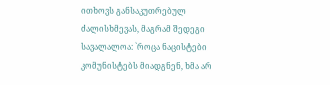ითხოვს განსაკუთრებულ ძალისხმევას, მაგრამ შედეგი სავალალოა: `როცა ნაცისტები კომუნისტებს მიადგნენ, ხმა არ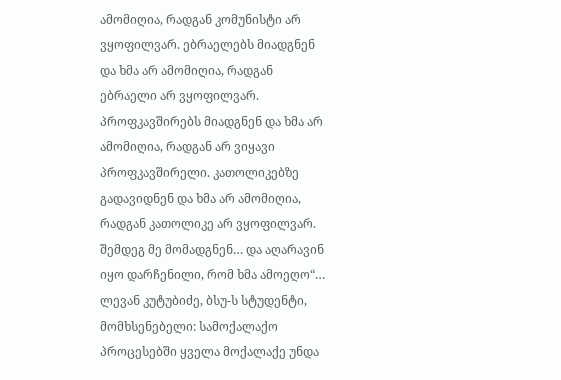ამომიღია, რადგან კომუნისტი არ ვყოფილვარ. ებრაელებს მიადგნენ და ხმა არ ამომიღია, რადგან ებრაელი არ ვყოფილვარ. პროფკავშირებს მიადგნენ და ხმა არ ამომიღია, რადგან არ ვიყავი პროფკავშირელი. კათოლიკებზე გადავიდნენ და ხმა არ ამომიღია, რადგან კათოლიკე არ ვყოფილვარ. შემდეგ მე მომადგნენ… და აღარავინ იყო დარჩენილი, რომ ხმა ამოეღო“…
ლევან კუტუბიძე, ბსუ-ს სტუდენტი, მომხსენებელი: სამოქალაქო პროცესებში ყველა მოქალაქე უნდა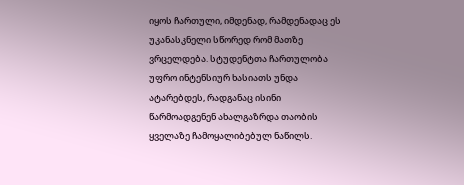იყოს ჩართული, იმდენად, რამდენადაც ეს უკანასკნელი სწორედ რომ მათზე ვრცელდება. სტუდენტთა ჩართულობა უფრო ინტენსიურ ხასიათს უნდა ატარებდეს, რადგანაც ისინი წარმოადგენენ ახალგაზრდა თაობის ყველაზე ჩამოყალიბებულ ნაწილს.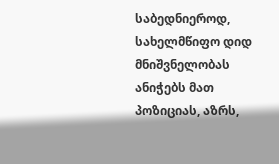საბედნიეროდ, სახელმწიფო დიდ მნიშვნელობას ანიჭებს მათ პოზიციას, აზრს,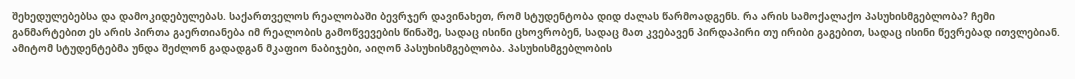შეხედულებებსა და დამოკიდებულებას. საქართველოს რეალობაში ბევრჯერ დავინახეთ, რომ სტუდენტობა დიდ ძალას წარმოადგენს. რა არის სამოქალაქო პასუხისმგებლობა? ჩემი განმარტებით ეს არის პირთა გაერთიანება იმ რეალობის გამოწვევების წინაშე, სადაც ისინი ცხოვრობენ, სადაც მათ კვებავენ პირდაპირი თუ ირიბი გაგებით, სადაც ისინი წევრებად ითვლებიან. ამიტომ სტუდენტებმა უნდა შეძლონ გადადგან მკაფიო ნაბიჯები, აიღონ პასუხისმგებლობა. პასუხისმგებლობის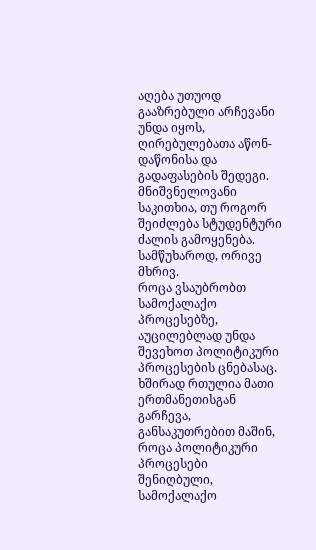აღება უთუოდ გააზრებული არჩევანი უნდა იყოს, ღირებულებათა აწონ-დაწონისა და გადაფასების შედეგი. მნიშვნელოვანი საკითხია, თუ როგორ შეიძლება სტუდენტური ძალის გამოყენება. სამწუხაროდ, ორივე მხრივ.
როცა ვსაუბრობთ სამოქალაქო პროცესებზე, აუცილებლად უნდა შევეხოთ პოლიტიკური პროცესების ცნებასაც. ხშირად რთულია მათი ერთმანეთისგან გარჩევა, განსაკუთრებით მაშინ, როცა პოლიტიკური პროცესები შენიღბული, სამოქალაქო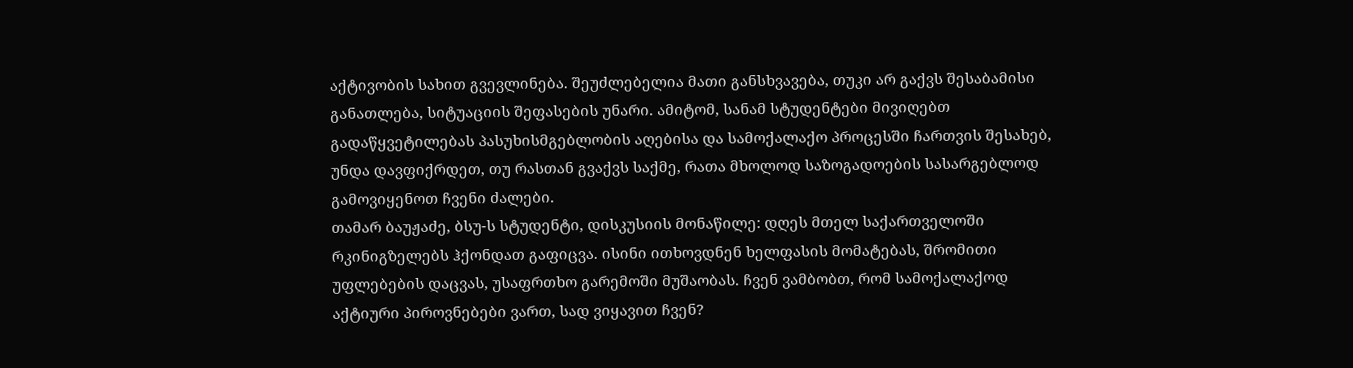აქტივობის სახით გვევლინება. შეუძლებელია მათი განსხვავება, თუკი არ გაქვს შესაბამისი განათლება, სიტუაციის შეფასების უნარი. ამიტომ, სანამ სტუდენტები მივიღებთ გადაწყვეტილებას პასუხისმგებლობის აღებისა და სამოქალაქო პროცესში ჩართვის შესახებ, უნდა დავფიქრდეთ, თუ რასთან გვაქვს საქმე, რათა მხოლოდ საზოგადოების სასარგებლოდ გამოვიყენოთ ჩვენი ძალები.
თამარ ბაუჟაძე, ბსუ-ს სტუდენტი, დისკუსიის მონაწილე: დღეს მთელ საქართველოში რკინიგზელებს ჰქონდათ გაფიცვა. ისინი ითხოვდნენ ხელფასის მომატებას, შრომითი უფლებების დაცვას, უსაფრთხო გარემოში მუშაობას. ჩვენ ვამბობთ, რომ სამოქალაქოდ აქტიური პიროვნებები ვართ, სად ვიყავით ჩვენ?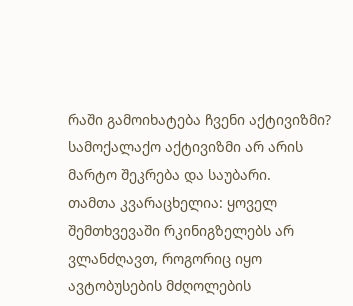რაში გამოიხატება ჩვენი აქტივიზმი? სამოქალაქო აქტივიზმი არ არის მარტო შეკრება და საუბარი.
თამთა კვარაცხელია: ყოველ შემთხვევაში რკინიგზელებს არ ვლანძღავთ, როგორიც იყო ავტობუსების მძღოლების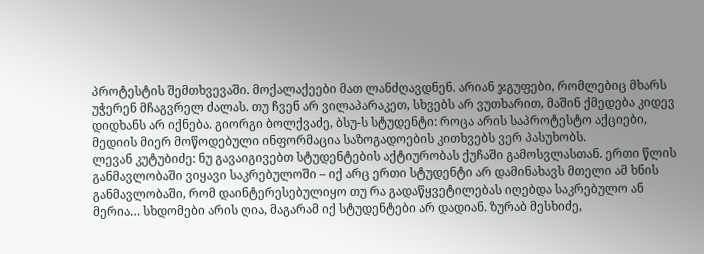პროტესტის შემთხვევაში. მოქალაქეები მათ ლანძღავდნენ. არიან ჯგუფები, რომლებიც მხარს უჭერენ მჩაგვრელ ძალას. თუ ჩვენ არ ვილაპარაკეთ, სხვებს არ ვუთხარით, მაშინ ქმედება კიდევ დიდხანს არ იქნება. გიორგი ბოლქვაძე, ბსუ-ს სტუდენტი: როცა არის საპროტესტო აქციები, მედიის მიერ მოწოდებული ინფორმაცია საზოგადოების კითხვებს ვერ პასუხობს.
ლევან კუტუბიძე: ნუ გავაიგივებთ სტუდენტების აქტიურობას ქუჩაში გამოსვლასთან. ერთი წლის განმავლობაში ვიყავი საკრებულოში – იქ არც ერთი სტუდენტი არ დამინახავს მთელი ამ ხნის განმავლობაში, რომ დაინტერესებულიყო თუ რა გადაწყვეტილებას იღებდა საკრებულო ან მერია… სხდომები არის ღია, მაგარამ იქ სტუდენტები არ დადიან. ზურაბ მესხიძე,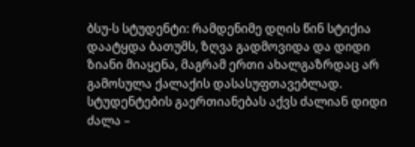ბსუ-ს სტუდენტი: რამდენიმე დღის წინ სტიქია დაატყდა ბათუმს, ზღვა გადმოვიდა და დიდი ზიანი მიაყენა, მაგრამ ერთი ახალგაზრდაც არ გამოსულა ქალაქის დასასუფთავებლად. სტუდენტების გაერთიანებას აქვს ძალიან დიდი ძალა –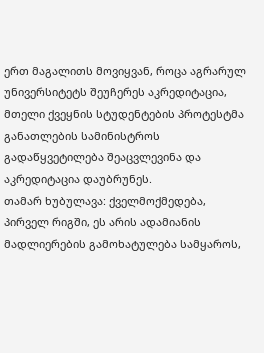ერთ მაგალითს მოვიყვან, როცა აგრარულ უნივერსიტეტს შეუჩერეს აკრედიტაცია, მთელი ქვეყნის სტუდენტების პროტესტმა განათლების სამინისტროს გადაწყვეტილება შეაცვლევინა და აკრედიტაცია დაუბრუნეს.
თამარ ხუბულავა: ქველმოქმედება, პირველ რიგში, ეს არის ადამიანის მადლიერების გამოხატულება სამყაროს,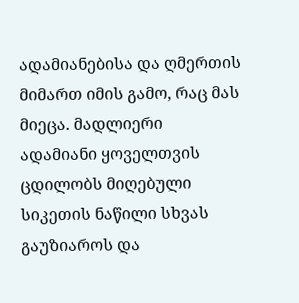ადამიანებისა და ღმერთის მიმართ იმის გამო, რაც მას მიეცა. მადლიერი ადამიანი ყოველთვის ცდილობს მიღებული სიკეთის ნაწილი სხვას გაუზიაროს და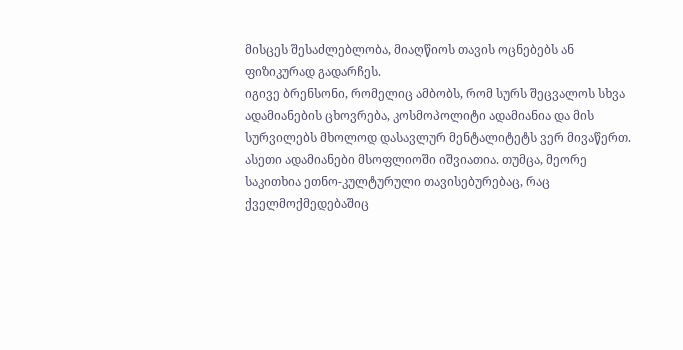მისცეს შესაძლებლობა, მიაღწიოს თავის ოცნებებს ან ფიზიკურად გადარჩეს.
იგივე ბრენსონი, რომელიც ამბობს, რომ სურს შეცვალოს სხვა ადამიანების ცხოვრება, კოსმოპოლიტი ადამიანია და მის სურვილებს მხოლოდ დასავლურ მენტალიტეტს ვერ მივაწერთ. ასეთი ადამიანები მსოფლიოში იშვიათია. თუმცა, მეორე საკითხია ეთნო-კულტურული თავისებურებაც, რაც ქველმოქმედებაშიც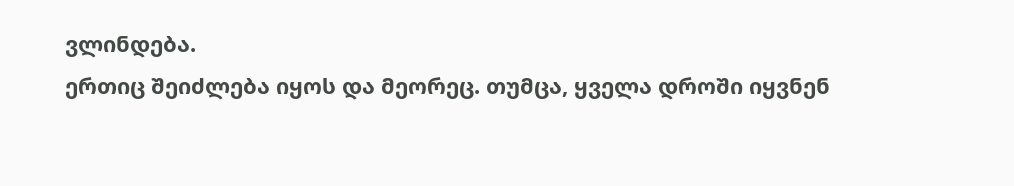ვლინდება.
ერთიც შეიძლება იყოს და მეორეც. თუმცა, ყველა დროში იყვნენ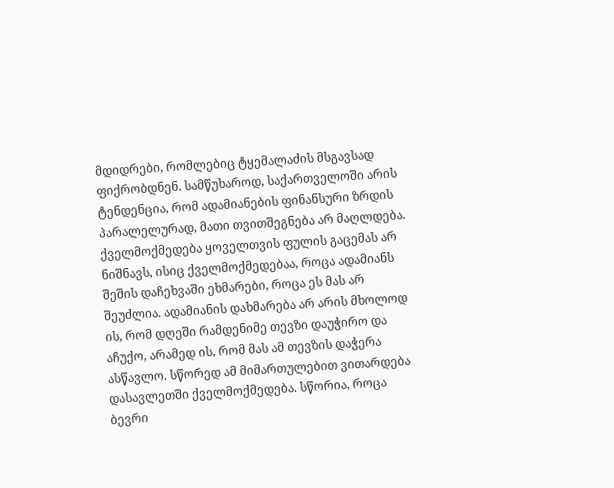მდიდრები, რომლებიც ტყემალაძის მსგავსად ფიქრობდნენ. სამწუხაროდ, საქართველოში არის ტენდენცია, რომ ადამიანების ფინანსური ზრდის პარალელურად, მათი თვითშეგნება არ მაღლდება. ქველმოქმედება ყოველთვის ფულის გაცემას არ ნიშნავს, ისიც ქველმოქმედებაა, როცა ადამიანს შეშის დაჩეხვაში ეხმარები, როცა ეს მას არ შეუძლია. ადამიანის დახმარება არ არის მხოლოდ ის, რომ დღეში რამდენიმე თევზი დაუჭირო და აჩუქო, არამედ ის, რომ მას ამ თევზის დაჭერა ასწავლო. სწორედ ამ მიმართულებით ვითარდება დასავლეთში ქველმოქმედება. სწორია, როცა ბევრი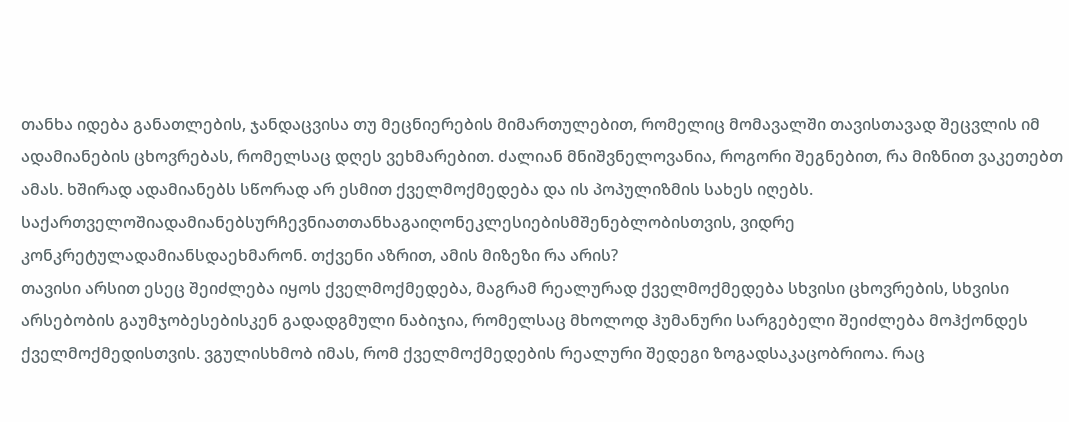თანხა იდება განათლების, ჯანდაცვისა თუ მეცნიერების მიმართულებით, რომელიც მომავალში თავისთავად შეცვლის იმ ადამიანების ცხოვრებას, რომელსაც დღეს ვეხმარებით. ძალიან მნიშვნელოვანია, როგორი შეგნებით, რა მიზნით ვაკეთებთ ამას. ხშირად ადამიანებს სწორად არ ესმით ქველმოქმედება და ის პოპულიზმის სახეს იღებს.
საქართველოშიადამიანებსურჩევნიათთანხაგაიღონეკლესიებისმშენებლობისთვის, ვიდრე კონკრეტულადამიანსდაეხმარონ. თქვენი აზრით, ამის მიზეზი რა არის?
თავისი არსით ესეც შეიძლება იყოს ქველმოქმედება, მაგრამ რეალურად ქველმოქმედება სხვისი ცხოვრების, სხვისი არსებობის გაუმჯობესებისკენ გადადგმული ნაბიჯია, რომელსაც მხოლოდ ჰუმანური სარგებელი შეიძლება მოჰქონდეს ქველმოქმედისთვის. ვგულისხმობ იმას, რომ ქველმოქმედების რეალური შედეგი ზოგადსაკაცობრიოა. რაც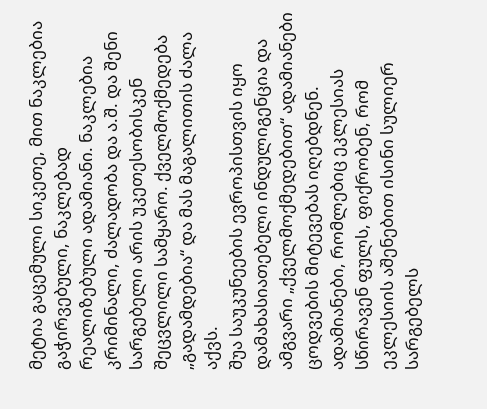მეტია გაცემული სიკეთე, მით ნაკლებია გაჭირვებული, ნაკლებად რეალიზებული ადამიანი. ნაკლებია კრიმინალი, ძალადობა და ა.შ. და შენი სარგებელი არის უკეთესობისკენ შეცვლილი სამყარო. ქველმოქმედება „გადამდებია“ და მას მაგალითის ძალა აქვს.
შუა საუკუნეების ევროპისთვის იყო დამახასიათებელი ინდულიგენცია და ამგვარი „ქველმოქმედებით“ ადამიანები ცოდვების მიტევებას იღებდნენ. ადამიანები, რომლებიც ეკლესიას სწირავენ ფულს, ფიქრობენ, რომ ეკლესიის აშენებით ისინი სულიერ სარგებელს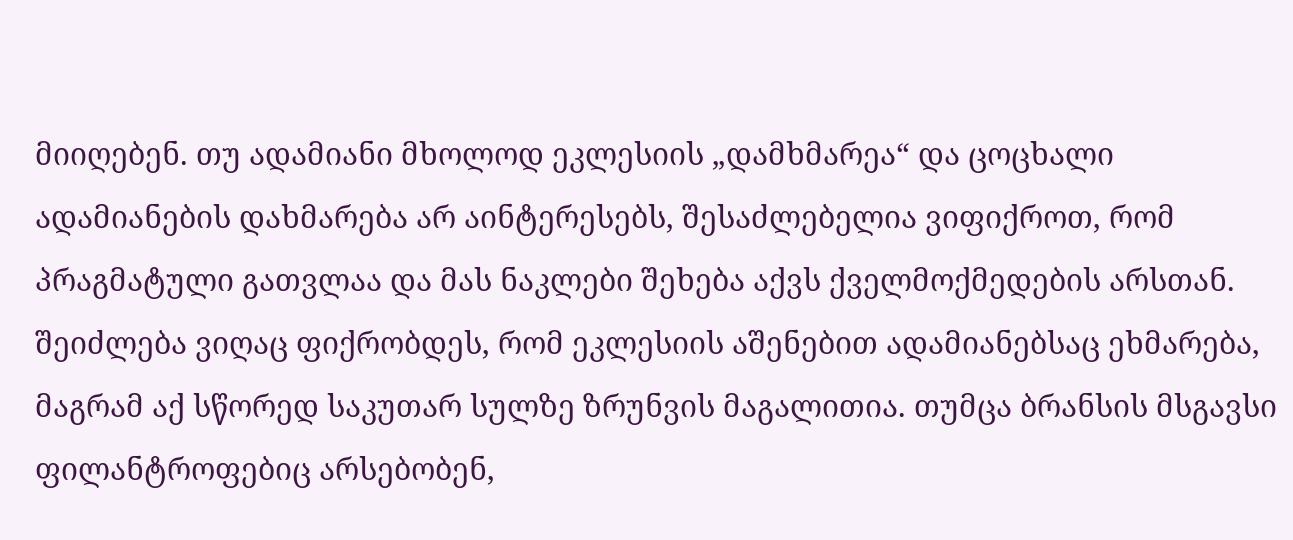მიიღებენ. თუ ადამიანი მხოლოდ ეკლესიის „დამხმარეა“ და ცოცხალი ადამიანების დახმარება არ აინტერესებს, შესაძლებელია ვიფიქროთ, რომ პრაგმატული გათვლაა და მას ნაკლები შეხება აქვს ქველმოქმედების არსთან.
შეიძლება ვიღაც ფიქრობდეს, რომ ეკლესიის აშენებით ადამიანებსაც ეხმარება, მაგრამ აქ სწორედ საკუთარ სულზე ზრუნვის მაგალითია. თუმცა ბრანსის მსგავსი ფილანტროფებიც არსებობენ,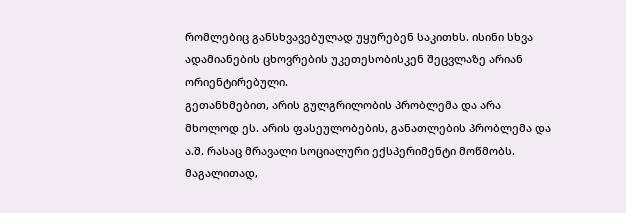რომლებიც განსხვავებულად უყურებენ საკითხს. ისინი სხვა ადამიანების ცხოვრების უკეთესობისკენ შეცვლაზე არიან ორიენტირებული.
გეთანხმებით, არის გულგრილობის პრობლემა და არა მხოლოდ ეს. არის ფასეულობების, განათლების პრობლემა და ა.შ. რასაც მრავალი სოციალური ექსპერიმენტი მოწმობს. მაგალითად,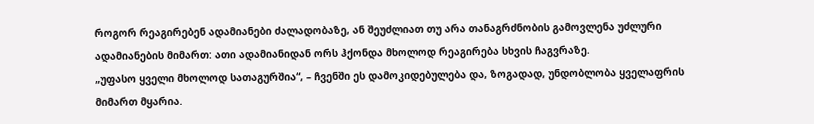როგორ რეაგირებენ ადამიანები ძალადობაზე, ან შეუძლიათ თუ არა თანაგრძნობის გამოვლენა უძლური ადამიანების მიმართ: ათი ადამიანიდან ორს ჰქონდა მხოლოდ რეაგირება სხვის ჩაგვრაზე.
„უფასო ყველი მხოლოდ სათაგურშია“, – ჩვენში ეს დამოკიდებულება და, ზოგადად, უნდობლობა ყველაფრის მიმართ მყარია.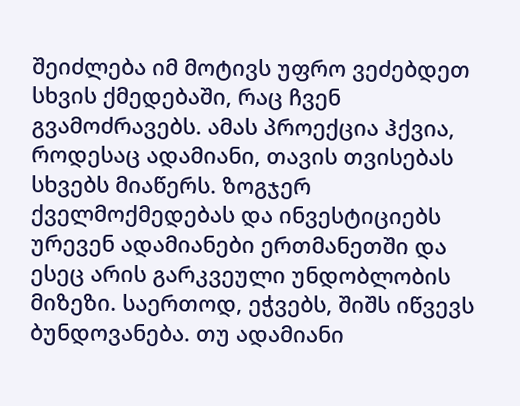შეიძლება იმ მოტივს უფრო ვეძებდეთ სხვის ქმედებაში, რაც ჩვენ გვამოძრავებს. ამას პროექცია ჰქვია, როდესაც ადამიანი, თავის თვისებას სხვებს მიაწერს. ზოგჯერ ქველმოქმედებას და ინვესტიციებს ურევენ ადამიანები ერთმანეთში და ესეც არის გარკვეული უნდობლობის მიზეზი. საერთოდ, ეჭვებს, შიშს იწვევს ბუნდოვანება. თუ ადამიანი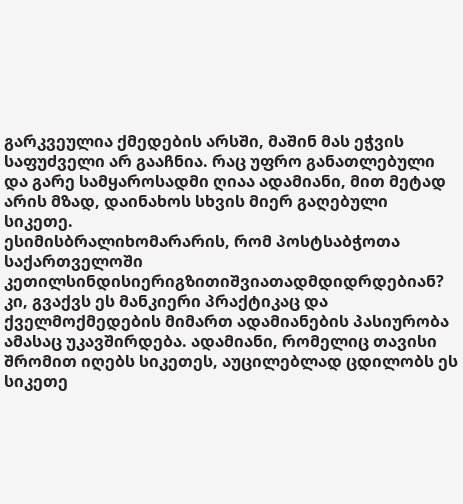გარკვეულია ქმედების არსში, მაშინ მას ეჭვის საფუძველი არ გააჩნია. რაც უფრო განათლებული და გარე სამყაროსადმი ღიაა ადამიანი, მით მეტად არის მზად, დაინახოს სხვის მიერ გაღებული სიკეთე.
ესიმისბრალიხომარარის, რომ პოსტსაბჭოთა საქართველოში კეთილსინდისიერიგზითიშვიათადმდიდრდებიან?
კი, გვაქვს ეს მანკიერი პრაქტიკაც და ქველმოქმედების მიმართ ადამიანების პასიურობა ამასაც უკავშირდება. ადამიანი, რომელიც თავისი შრომით იღებს სიკეთეს, აუცილებლად ცდილობს ეს სიკეთე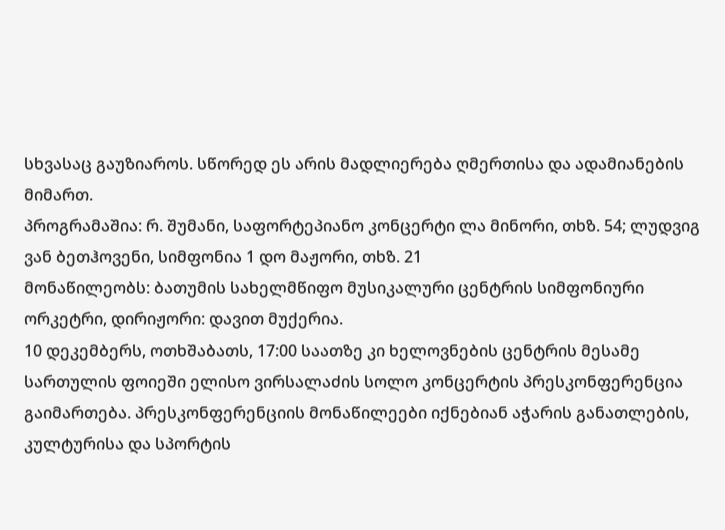სხვასაც გაუზიაროს. სწორედ ეს არის მადლიერება ღმერთისა და ადამიანების მიმართ.
პროგრამაშია: რ. შუმანი, საფორტეპიანო კონცერტი ლა მინორი, თხზ. 54; ლუდვიგ ვან ბეთჰოვენი, სიმფონია 1 დო მაჟორი, თხზ. 21
მონაწილეობს: ბათუმის სახელმწიფო მუსიკალური ცენტრის სიმფონიური ორკეტრი, დირიჟორი: დავით მუქერია.
10 დეკემბერს, ოთხშაბათს, 17:00 საათზე კი ხელოვნების ცენტრის მესამე სართულის ფოიეში ელისო ვირსალაძის სოლო კონცერტის პრესკონფერენცია გაიმართება. პრესკონფერენციის მონაწილეები იქნებიან აჭარის განათლების, კულტურისა და სპორტის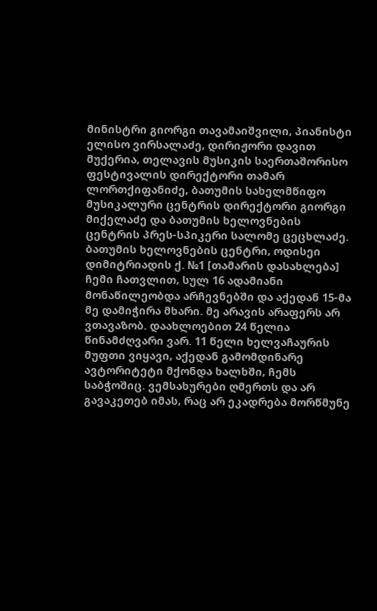მინისტრი გიორგი თავამაიშვილი, პიანისტი ელისო ვირსალაძე, დირიჟორი დავით მუქერია, თელავის მუსიკის საერთაშორისო ფესტივალის დირექტორი თამარ ლორთქიფანიძე, ბათუმის სახელმწიფო მუსიკალური ცენტრის დირექტორი გიორგი მიქელაძე და ბათუმის ხელოვნების ცენტრის პრეს-სპიკერი სალომე ცეცხლაძე.
ბათუმის ხელოვნების ცენტრი, ოდისეი დიმიტრიადის ქ. №1 [თამარის დასახლება]
ჩემი ჩათვლით, სულ 16 ადამიანი მონაწილეობდა არჩევნებში და აქედან 15-მა მე დამიჭირა მხარი. მე არავის არაფერს არ ვთავაზობ. დაახლოებით 24 წელია წინამძღვარი ვარ. 11 წელი ხელვაჩაურის მუფთი ვიყავი, აქედან გამომდინარე ავტორიტეტი მქონდა ხალხში, ჩემს საბჭოშიც. ვემსახურები ღმერთს და არ გავაკეთებ იმას, რაც არ ეკადრება მორწმუნე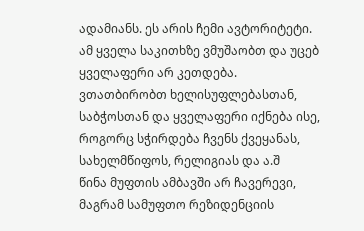ადამიანს. ეს არის ჩემი ავტორიტეტი.
ამ ყველა საკითხზე ვმუშაობთ და უცებ ყველაფერი არ კეთდება. ვთათბირობთ ხელისუფლებასთან, საბჭოსთან და ყველაფერი იქნება ისე, როგორც სჭირდება ჩვენს ქვეყანას, სახელმწიფოს, რელიგიას და ა.შ
წინა მუფთის ამბავში არ ჩავერევი, მაგრამ სამუფთო რეზიდენციის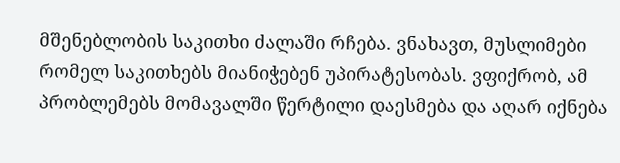მშენებლობის საკითხი ძალაში რჩება. ვნახავთ, მუსლიმები რომელ საკითხებს მიანიჭებენ უპირატესობას. ვფიქრობ, ამ პრობლემებს მომავალში წერტილი დაესმება და აღარ იქნება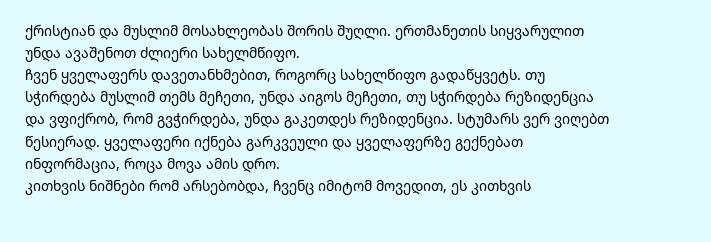ქრისტიან და მუსლიმ მოსახლეობას შორის შუღლი. ერთმანეთის სიყვარულით უნდა ავაშენოთ ძლიერი სახელმწიფო.
ჩვენ ყველაფერს დავეთანხმებით, როგორც სახელწიფო გადაწყვეტს. თუ სჭირდება მუსლიმ თემს მეჩეთი, უნდა აიგოს მეჩეთი, თუ სჭირდება რეზიდენცია და ვფიქრობ, რომ გვჭირდება, უნდა გაკეთდეს რეზიდენცია. სტუმარს ვერ ვიღებთ წესიერად. ყველაფერი იქნება გარკვეული და ყველაფერზე გექნებათ ინფორმაცია, როცა მოვა ამის დრო.
კითხვის ნიშნები რომ არსებობდა, ჩვენც იმიტომ მოვედით, ეს კითხვის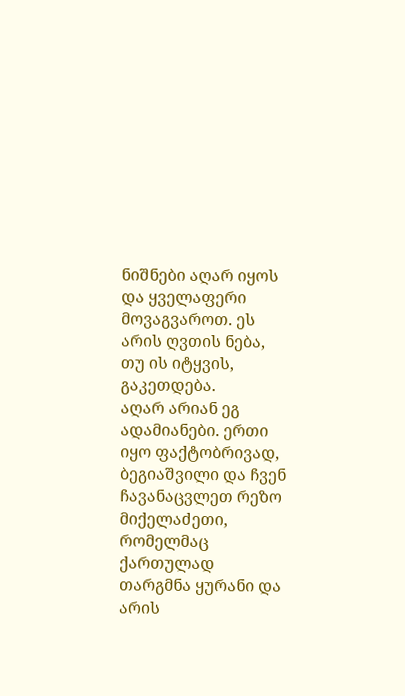ნიშნები აღარ იყოს და ყველაფერი მოვაგვაროთ. ეს არის ღვთის ნება, თუ ის იტყვის, გაკეთდება.
აღარ არიან ეგ ადამიანები. ერთი იყო ფაქტობრივად, ბეგიაშვილი და ჩვენ ჩავანაცვლეთ რეზო მიქელაძეთი, რომელმაც ქართულად თარგმნა ყურანი და არის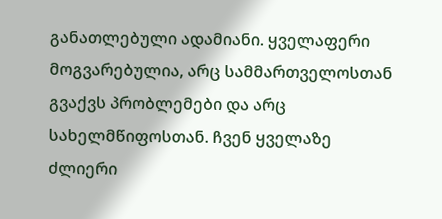განათლებული ადამიანი. ყველაფერი მოგვარებულია, არც სამმართველოსთან გვაქვს პრობლემები და არც სახელმწიფოსთან. ჩვენ ყველაზე ძლიერი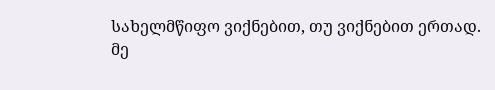სახელმწიფო ვიქნებით, თუ ვიქნებით ერთად.
მე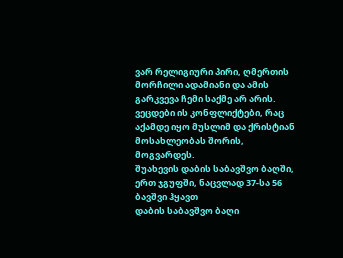ვარ რელიგიური პირი, ღმერთის მორჩილი ადამიანი და ამის გარკვევა ჩემი საქმე არ არის. ვეცდები ის კონფლიქტები, რაც აქამდე იყო მუსლიმ და ქრისტიან მოსახლეობას შორის, მოგვარდეს.
შუახევის დაბის საბავშვო ბაღში, ერთ ჯგუფში, ნაცვლად 37-სა 56 ბავშვი ჰყავთ
დაბის საბავშვო ბაღი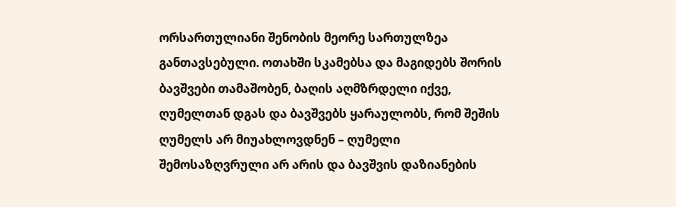ორსართულიანი შენობის მეორე სართულზეა განთავსებული. ოთახში სკამებსა და მაგიდებს შორის ბავშვები თამაშობენ, ბაღის აღმზრდელი იქვე, ღუმელთან დგას და ბავშვებს ყარაულობს, რომ შეშის ღუმელს არ მიუახლოვდნენ – ღუმელი შემოსაზღვრული არ არის და ბავშვის დაზიანების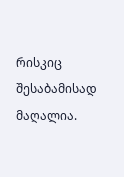რისკიც შესაბამისად მაღალია.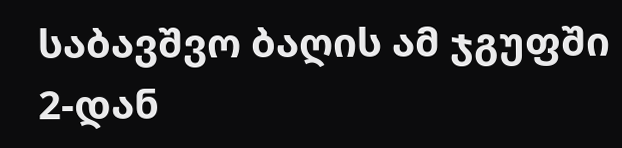საბავშვო ბაღის ამ ჯგუფში 2-დან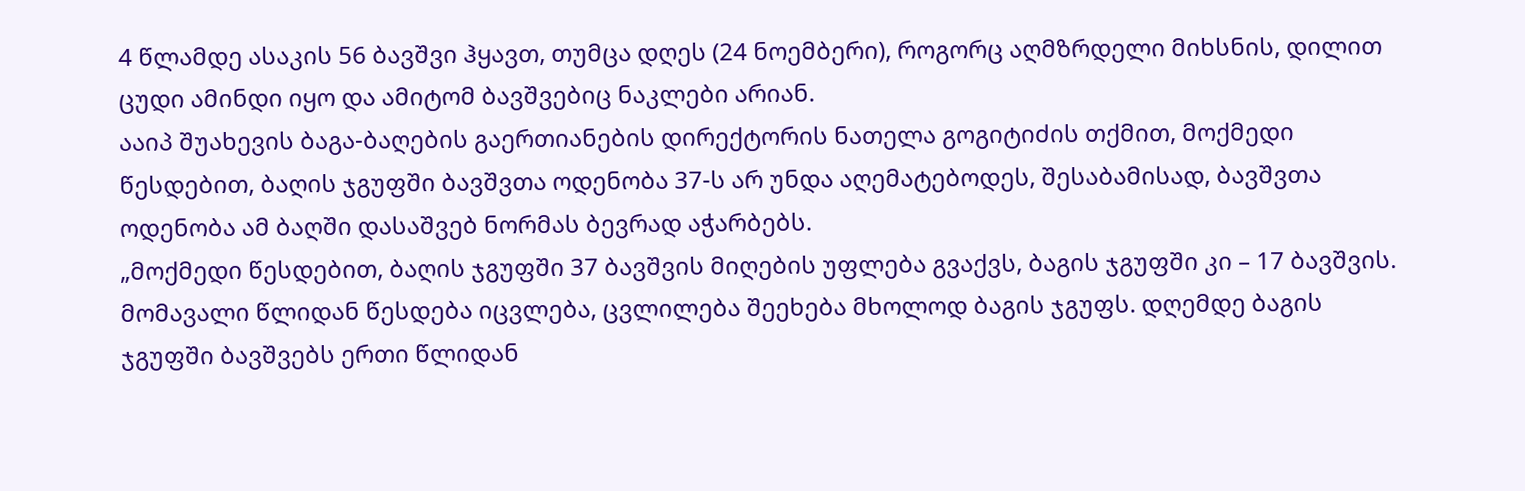4 წლამდე ასაკის 56 ბავშვი ჰყავთ, თუმცა დღეს (24 ნოემბერი), როგორც აღმზრდელი მიხსნის, დილით ცუდი ამინდი იყო და ამიტომ ბავშვებიც ნაკლები არიან.
ააიპ შუახევის ბაგა-ბაღების გაერთიანების დირექტორის ნათელა გოგიტიძის თქმით, მოქმედი წესდებით, ბაღის ჯგუფში ბავშვთა ოდენობა 37-ს არ უნდა აღემატებოდეს, შესაბამისად, ბავშვთა ოდენობა ამ ბაღში დასაშვებ ნორმას ბევრად აჭარბებს.
„მოქმედი წესდებით, ბაღის ჯგუფში 37 ბავშვის მიღების უფლება გვაქვს, ბაგის ჯგუფში კი – 17 ბავშვის. მომავალი წლიდან წესდება იცვლება, ცვლილება შეეხება მხოლოდ ბაგის ჯგუფს. დღემდე ბაგის ჯგუფში ბავშვებს ერთი წლიდან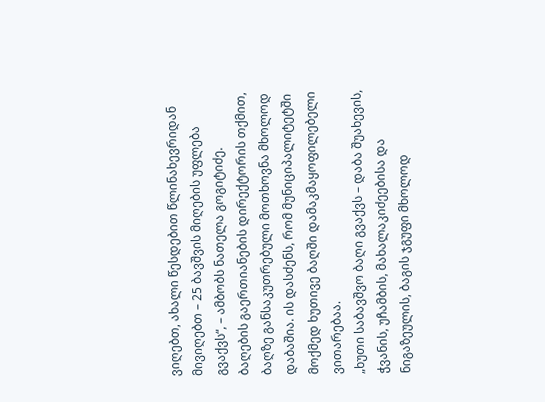ვიღებთ, ახალი წესდებით წლინახევრიდან მივიღებთ – 25 ბავშვის მიღების უფლება გვაქვს“, – ამბობს ნათელა გოგიტიძე.
ბაღების გაერთიანების დირექტორის თქმით, ბაღზე განსაკუთრებული მოთხოვნა მხოლოდ დაბაშია. ის დასძენს, რომ მუნიციპალიტეტში მოქმედ ხუთივე ბაღში დამაკმაყოფილებელი ვითარებაა.
„ხუთი საბავშვო ბაღი გვაქვს – დაბა შუახევის, ჭვანის, უჩამბის, მახალაკიძეებისა და ნიგაზეულის, ბაგის ჯგუფი მხოლოდ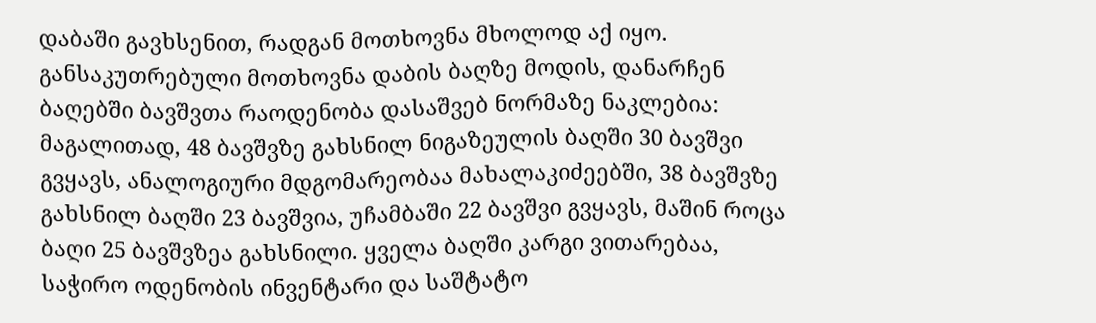დაბაში გავხსენით, რადგან მოთხოვნა მხოლოდ აქ იყო. განსაკუთრებული მოთხოვნა დაბის ბაღზე მოდის, დანარჩენ ბაღებში ბავშვთა რაოდენობა დასაშვებ ნორმაზე ნაკლებია: მაგალითად, 48 ბავშვზე გახსნილ ნიგაზეულის ბაღში 30 ბავშვი გვყავს, ანალოგიური მდგომარეობაა მახალაკიძეებში, 38 ბავშვზე გახსნილ ბაღში 23 ბავშვია, უჩამბაში 22 ბავშვი გვყავს, მაშინ როცა ბაღი 25 ბავშვზეა გახსნილი. ყველა ბაღში კარგი ვითარებაა, საჭირო ოდენობის ინვენტარი და საშტატო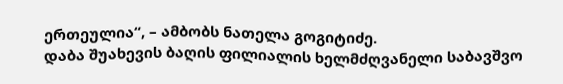ერთეულია“, – ამბობს ნათელა გოგიტიძე.
დაბა შუახევის ბაღის ფილიალის ხელმძღვანელი საბავშვო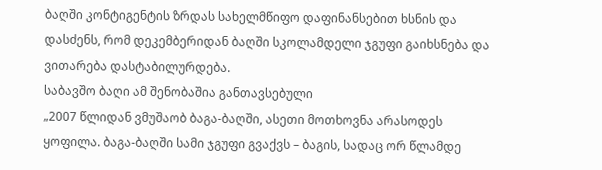ბაღში კონტიგენტის ზრდას სახელმწიფო დაფინანსებით ხსნის და დასძენს, რომ დეკემბერიდან ბაღში სკოლამდელი ჯგუფი გაიხსნება და ვითარება დასტაბილურდება.
საბავშო ბაღი ამ შენობაშია განთავსებული
„2007 წლიდან ვმუშაობ ბაგა-ბაღში, ასეთი მოთხოვნა არასოდეს ყოფილა. ბაგა-ბაღში სამი ჯგუფი გვაქვს – ბაგის, სადაც ორ წლამდე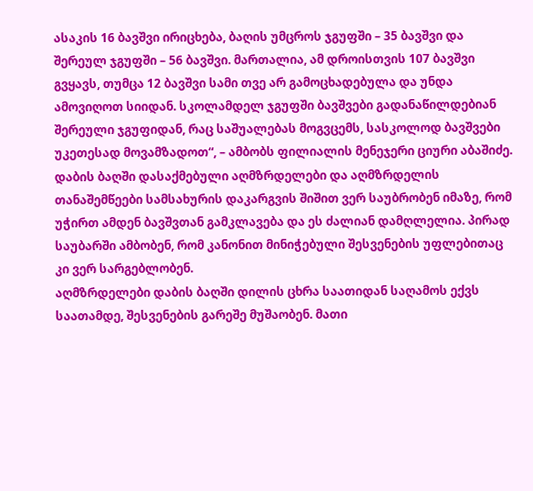ასაკის 16 ბავშვი ირიცხება, ბაღის უმცროს ჯგუფში – 35 ბავშვი და შერეულ ჯგუფში – 56 ბავშვი. მართალია, ამ დროისთვის 107 ბავშვი გვყავს, თუმცა 12 ბავშვი სამი თვე არ გამოცხადებულა და უნდა ამოვიღოთ სიიდან. სკოლამდელ ჯგუფში ბავშვები გადანაწილდებიან შერეული ჯგუფიდან, რაც საშუალებას მოგვცემს, სასკოლოდ ბავშვები უკეთესად მოვამზადოთ“, – ამბობს ფილიალის მენეჯერი ციური აბაშიძე.
დაბის ბაღში დასაქმებული აღმზრდელები და აღმზრდელის თანაშემწეები სამსახურის დაკარგვის შიშით ვერ საუბრობენ იმაზე, რომ უჭირთ ამდენ ბავშვთან გამკლავება და ეს ძალიან დამღლელია. პირად საუბარში ამბობენ, რომ კანონით მინიჭებული შესვენების უფლებითაც კი ვერ სარგებლობენ.
აღმზრდელები დაბის ბაღში დილის ცხრა საათიდან საღამოს ექვს საათამდე, შესვენების გარეშე მუშაობენ. მათი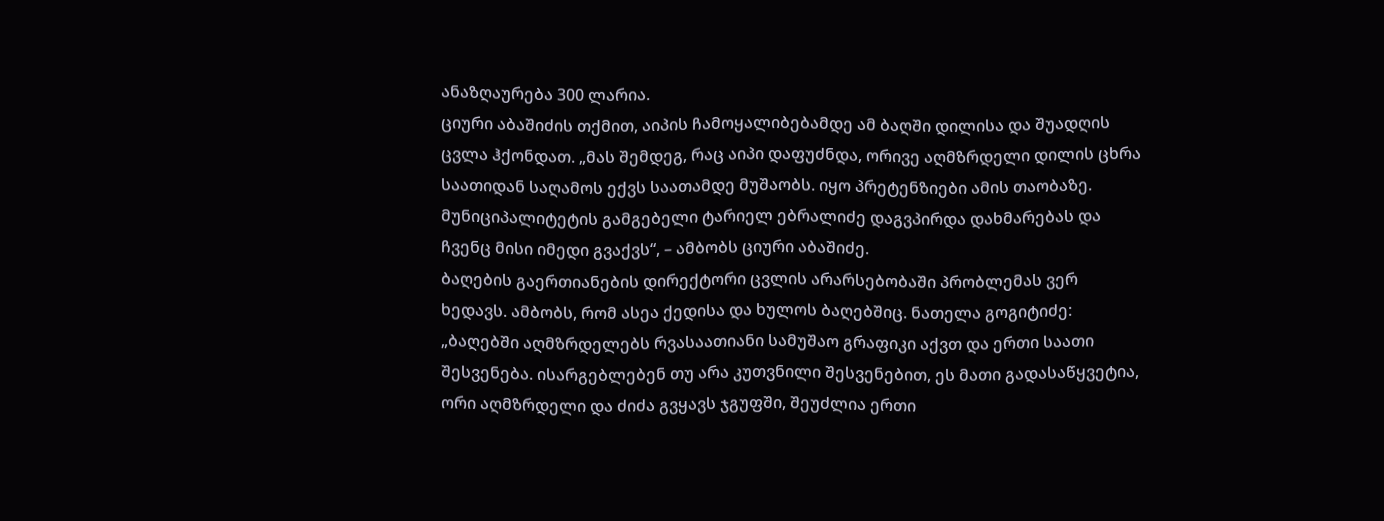ანაზღაურება 300 ლარია.
ციური აბაშიძის თქმით, აიპის ჩამოყალიბებამდე ამ ბაღში დილისა და შუადღის ცვლა ჰქონდათ. „მას შემდეგ, რაც აიპი დაფუძნდა, ორივე აღმზრდელი დილის ცხრა საათიდან საღამოს ექვს საათამდე მუშაობს. იყო პრეტენზიები ამის თაობაზე. მუნიციპალიტეტის გამგებელი ტარიელ ებრალიძე დაგვპირდა დახმარებას და ჩვენც მისი იმედი გვაქვს“, – ამბობს ციური აბაშიძე.
ბაღების გაერთიანების დირექტორი ცვლის არარსებობაში პრობლემას ვერ ხედავს. ამბობს, რომ ასეა ქედისა და ხულოს ბაღებშიც. ნათელა გოგიტიძე: „ბაღებში აღმზრდელებს რვასაათიანი სამუშაო გრაფიკი აქვთ და ერთი საათი შესვენება. ისარგებლებენ თუ არა კუთვნილი შესვენებით, ეს მათი გადასაწყვეტია, ორი აღმზრდელი და ძიძა გვყავს ჯგუფში, შეუძლია ერთი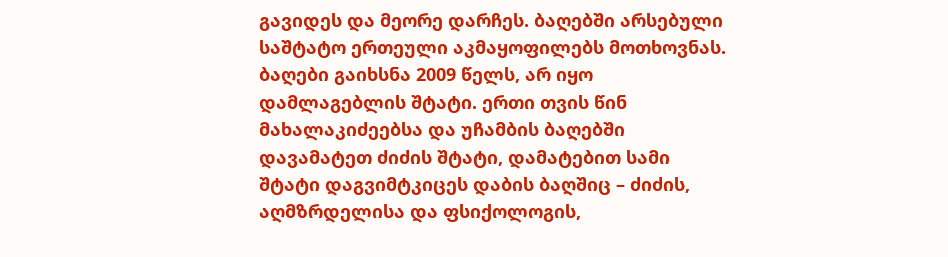გავიდეს და მეორე დარჩეს. ბაღებში არსებული საშტატო ერთეული აკმაყოფილებს მოთხოვნას. ბაღები გაიხსნა 2009 წელს, არ იყო დამლაგებლის შტატი. ერთი თვის წინ მახალაკიძეებსა და უჩამბის ბაღებში დავამატეთ ძიძის შტატი, დამატებით სამი შტატი დაგვიმტკიცეს დაბის ბაღშიც – ძიძის, აღმზრდელისა და ფსიქოლოგის,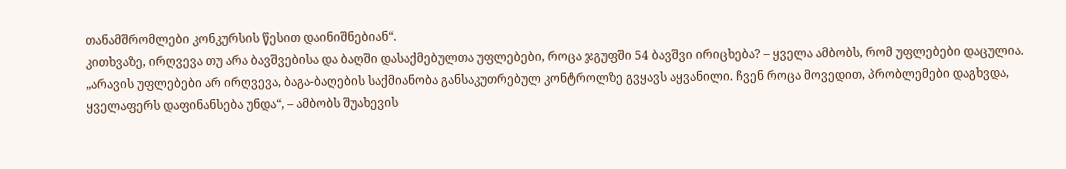თანამშრომლები კონკურსის წესით დაინიშნებიან“.
კითხვაზე, ირღვევა თუ არა ბავშვებისა და ბაღში დასაქმებულთა უფლებები, როცა ჯგუფში 54 ბავშვი ირიცხება? – ყველა ამბობს, რომ უფლებები დაცულია.
„არავის უფლებები არ ირღვევა, ბაგა-ბაღების საქმიანობა განსაკუთრებულ კონტროლზე გვყავს აყვანილი. ჩვენ როცა მოვედით, პრობლემები დაგხვდა, ყველაფერს დაფინანსება უნდა“, – ამბობს შუახევის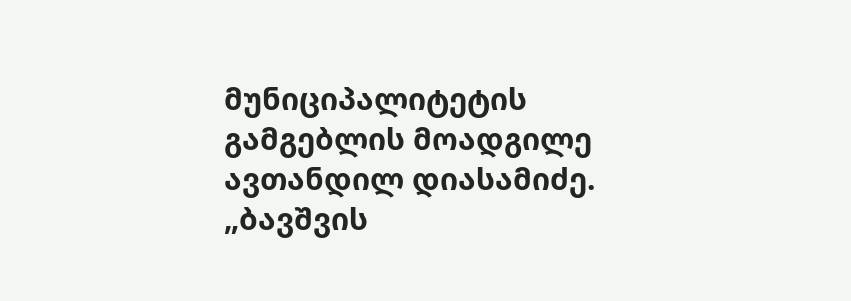მუნიციპალიტეტის გამგებლის მოადგილე ავთანდილ დიასამიძე.
„ბავშვის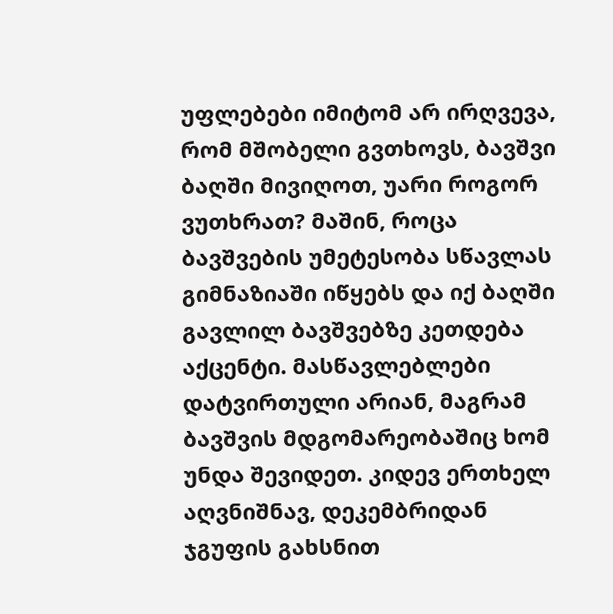უფლებები იმიტომ არ ირღვევა, რომ მშობელი გვთხოვს, ბავშვი ბაღში მივიღოთ, უარი როგორ ვუთხრათ? მაშინ, როცა ბავშვების უმეტესობა სწავლას გიმნაზიაში იწყებს და იქ ბაღში გავლილ ბავშვებზე კეთდება აქცენტი. მასწავლებლები დატვირთული არიან, მაგრამ ბავშვის მდგომარეობაშიც ხომ უნდა შევიდეთ. კიდევ ერთხელ აღვნიშნავ, დეკემბრიდან ჯგუფის გახსნით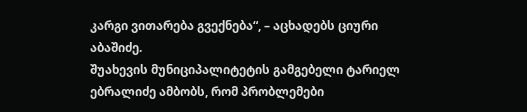კარგი ვითარება გვექნება“, – აცხადებს ციური აბაშიძე.
შუახევის მუნიციპალიტეტის გამგებელი ტარიელ ებრალიძე ამბობს, რომ პრობლემები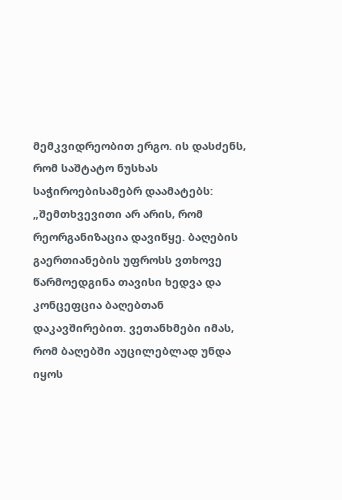მემკვიდრეობით ერგო. ის დასძენს, რომ საშტატო ნუსხას საჭიროებისამებრ დაამატებს: „შემთხვევითი არ არის, რომ რეორგანიზაცია დავიწყე. ბაღების გაერთიანების უფროსს ვთხოვე წარმოედგინა თავისი ხედვა და კონცეფცია ბაღებთან დაკავშირებით. ვეთანხმები იმას, რომ ბაღებში აუცილებლად უნდა იყოს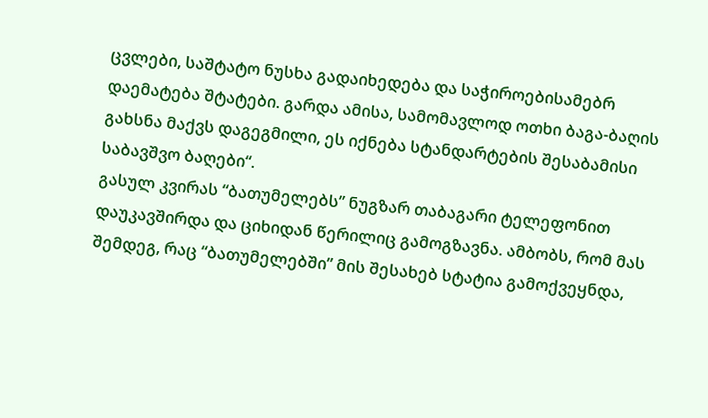ცვლები, საშტატო ნუსხა გადაიხედება და საჭიროებისამებრ დაემატება შტატები. გარდა ამისა, სამომავლოდ ოთხი ბაგა-ბაღის გახსნა მაქვს დაგეგმილი, ეს იქნება სტანდარტების შესაბამისი საბავშვო ბაღები“.
გასულ კვირას “ბათუმელებს” ნუგზარ თაბაგარი ტელეფონით დაუკავშირდა და ციხიდან წერილიც გამოგზავნა. ამბობს, რომ მას შემდეგ, რაც “ბათუმელებში” მის შესახებ სტატია გამოქვეყნდა,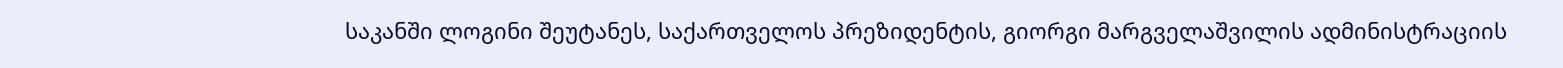საკანში ლოგინი შეუტანეს, საქართველოს პრეზიდენტის, გიორგი მარგველაშვილის ადმინისტრაციის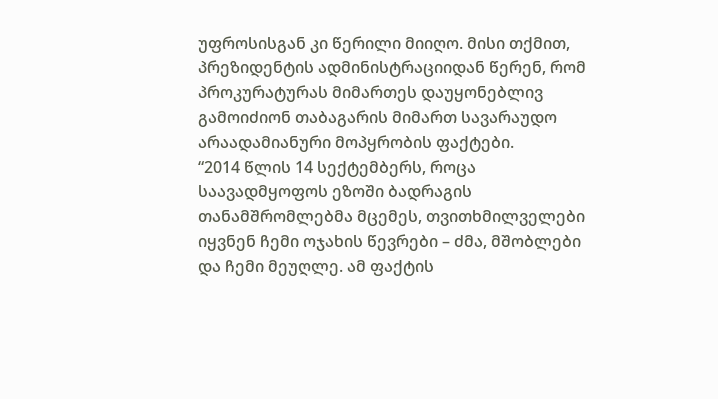უფროსისგან კი წერილი მიიღო. მისი თქმით, პრეზიდენტის ადმინისტრაციიდან წერენ, რომ პროკურატურას მიმართეს დაუყონებლივ გამოიძიონ თაბაგარის მიმართ სავარაუდო არაადამიანური მოპყრობის ფაქტები.
“2014 წლის 14 სექტემბერს, როცა საავადმყოფოს ეზოში ბადრაგის თანამშრომლებმა მცემეს, თვითხმილველები იყვნენ ჩემი ოჯახის წევრები – ძმა, მშობლები და ჩემი მეუღლე. ამ ფაქტის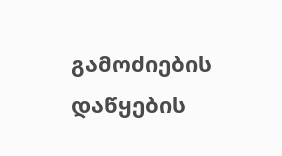გამოძიების დაწყების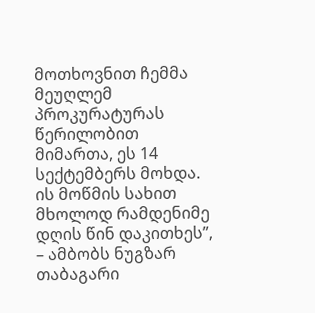მოთხოვნით ჩემმა მეუღლემ პროკურატურას წერილობით მიმართა, ეს 14 სექტემბერს მოხდა. ის მოწმის სახით მხოლოდ რამდენიმე დღის წინ დაკითხეს”, – ამბობს ნუგზარ თაბაგარი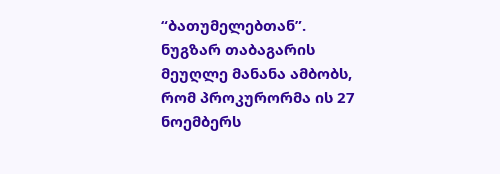“ბათუმელებთან”.
ნუგზარ თაბაგარის მეუღლე მანანა ამბობს, რომ პროკურორმა ის 27 ნოემბერს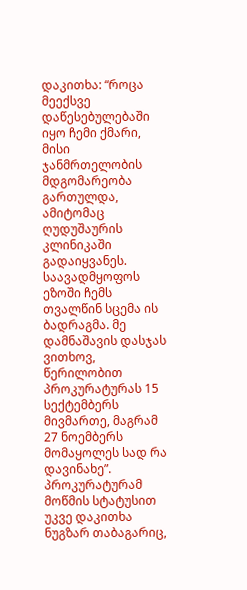დაკითხა: “როცა მეექსვე დაწესებულებაში იყო ჩემი ქმარი, მისი ჯანმრთელობის მდგომარეობა გართულდა, ამიტომაც ღუდუშაურის კლინიკაში გადაიყვანეს. საავადმყოფოს ეზოში ჩემს თვალწინ სცემა ის ბადრაგმა. მე დამნაშავის დასჯას ვითხოვ, წერილობით პროკურატურას 15 სექტემბერს მივმართე, მაგრამ 27 ნოემბერს მომაყოლეს სად რა დავინახე”.
პროკურატურამ მოწმის სტატუსით უკვე დაკითხა ნუგზარ თაბაგარიც,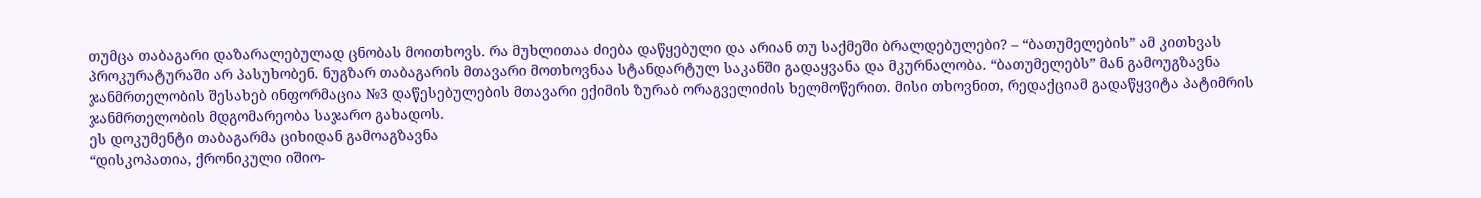თუმცა თაბაგარი დაზარალებულად ცნობას მოითხოვს. რა მუხლითაა ძიება დაწყებული და არიან თუ საქმეში ბრალდებულები? – “ბათუმელების” ამ კითხვას პროკურატურაში არ პასუხობენ. ნუგზარ თაბაგარის მთავარი მოთხოვნაა სტანდარტულ საკანში გადაყვანა და მკურნალობა. “ბათუმელებს” მან გამოუგზავნა ჯანმრთელობის შესახებ ინფორმაცია №3 დაწესებულების მთავარი ექიმის ზურაბ ორაგველიძის ხელმოწერით. მისი თხოვნით, რედაქციამ გადაწყვიტა პატიმრის ჯანმრთელობის მდგომარეობა საჯარო გახადოს.
ეს დოკუმენტი თაბაგარმა ციხიდან გამოაგზავნა
“დისკოპათია, ქრონიკული იშიო-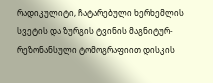რადიკულიტი, ჩატარებული ხერხემლის სვეტის და ზურგის ტვინის მაგნიტურ-რეზონანსული ტომოგრაფიით დისკის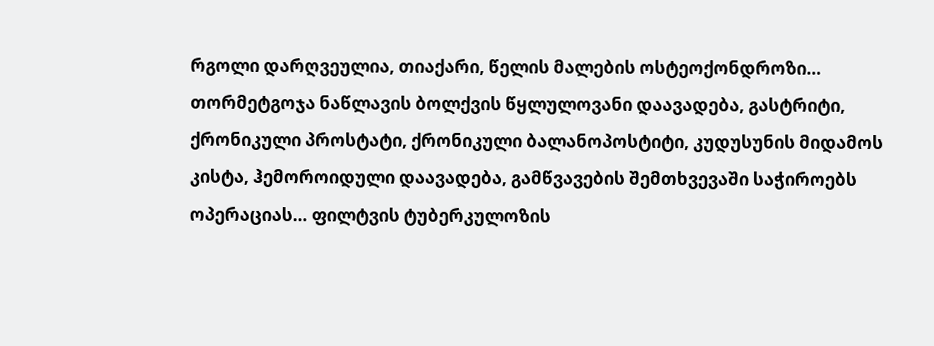რგოლი დარღვეულია, თიაქარი, წელის მალების ოსტეოქონდროზი… თორმეტგოჯა ნაწლავის ბოლქვის წყლულოვანი დაავადება, გასტრიტი, ქრონიკული პროსტატი, ქრონიკული ბალანოპოსტიტი, კუდუსუნის მიდამოს კისტა, ჰემოროიდული დაავადება, გამწვავების შემთხვევაში საჭიროებს ოპერაციას… ფილტვის ტუბერკულოზის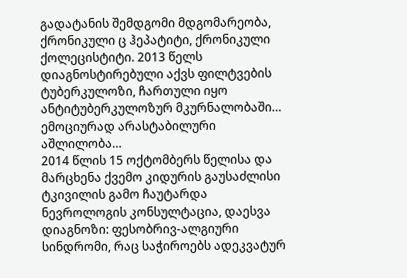გადატანის შემდგომი მდგომარეობა, ქრონიკული ც ჰეპატიტი, ქრონიკული ქოლეცისტიტი. 2013 წელს დიაგნოსტირებული აქვს ფილტვების ტუბერკულოზი, ჩართული იყო ანტიტუბერკულოზურ მკურნალობაში… ემოციურად არასტაბილური აშლილობა…
2014 წლის 15 ოქტომბერს წელისა და მარცხენა ქვემო კიდურის გაუსაძლისი ტკივილის გამო ჩაუტარდა ნევროლოგის კონსულტაცია, დაესვა დიაგნოზი: ფესობრივ-ალგიური სინდრომი, რაც საჭიროებს ადეკვატურ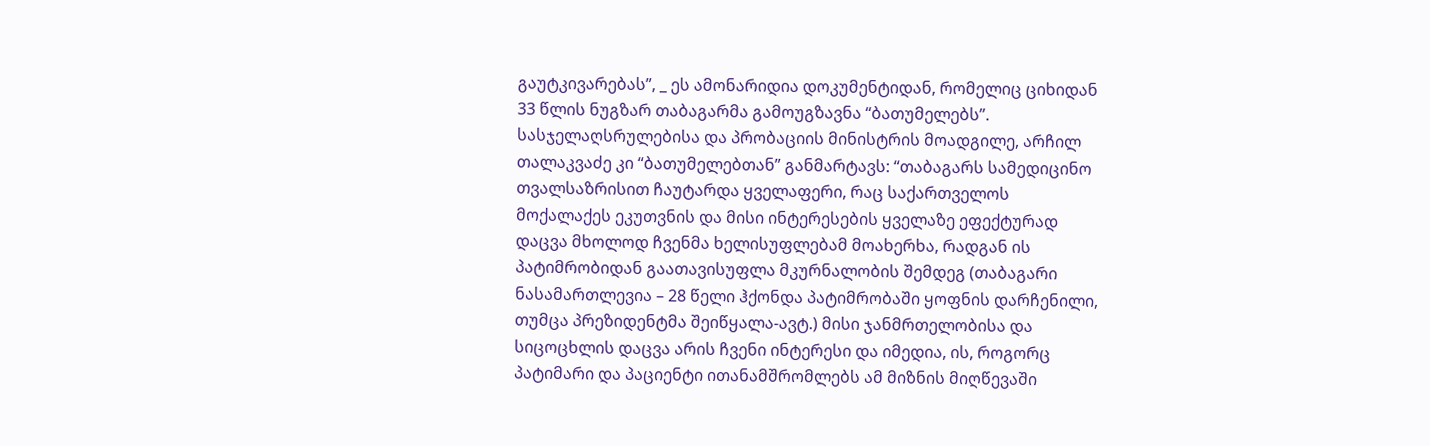გაუტკივარებას”, _ ეს ამონარიდია დოკუმენტიდან, რომელიც ციხიდან 33 წლის ნუგზარ თაბაგარმა გამოუგზავნა “ბათუმელებს”. სასჯელაღსრულებისა და პრობაციის მინისტრის მოადგილე, არჩილ თალაკვაძე კი “ბათუმელებთან” განმარტავს: “თაბაგარს სამედიცინო თვალსაზრისით ჩაუტარდა ყველაფერი, რაც საქართველოს მოქალაქეს ეკუთვნის და მისი ინტერესების ყველაზე ეფექტურად დაცვა მხოლოდ ჩვენმა ხელისუფლებამ მოახერხა, რადგან ის პატიმრობიდან გაათავისუფლა მკურნალობის შემდეგ (თაბაგარი ნასამართლევია – 28 წელი ჰქონდა პატიმრობაში ყოფნის დარჩენილი, თუმცა პრეზიდენტმა შეიწყალა-ავტ.) მისი ჯანმრთელობისა და სიცოცხლის დაცვა არის ჩვენი ინტერესი და იმედია, ის, როგორც პატიმარი და პაციენტი ითანამშრომლებს ამ მიზნის მიღწევაში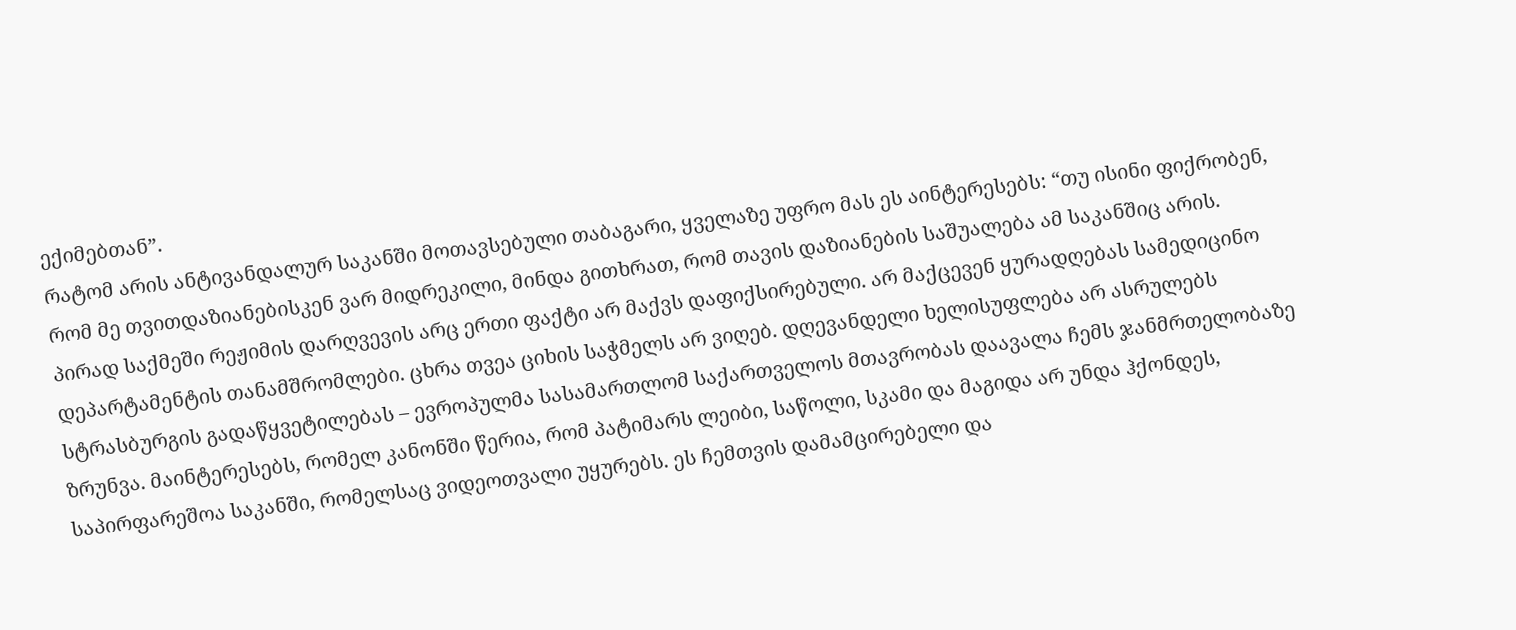ექიმებთან”.
რატომ არის ანტივანდალურ საკანში მოთავსებული თაბაგარი, ყველაზე უფრო მას ეს აინტერესებს: “თუ ისინი ფიქრობენ, რომ მე თვითდაზიანებისკენ ვარ მიდრეკილი, მინდა გითხრათ, რომ თავის დაზიანების საშუალება ამ საკანშიც არის. პირად საქმეში რეჟიმის დარღვევის არც ერთი ფაქტი არ მაქვს დაფიქსირებული. არ მაქცევენ ყურადღებას სამედიცინო დეპარტამენტის თანამშრომლები. ცხრა თვეა ციხის საჭმელს არ ვიღებ. დღევანდელი ხელისუფლება არ ასრულებს სტრასბურგის გადაწყვეტილებას – ევროპულმა სასამართლომ საქართველოს მთავრობას დაავალა ჩემს ჯანმრთელობაზე ზრუნვა. მაინტერესებს, რომელ კანონში წერია, რომ პატიმარს ლეიბი, საწოლი, სკამი და მაგიდა არ უნდა ჰქონდეს, საპირფარეშოა საკანში, რომელსაც ვიდეოთვალი უყურებს. ეს ჩემთვის დამამცირებელი და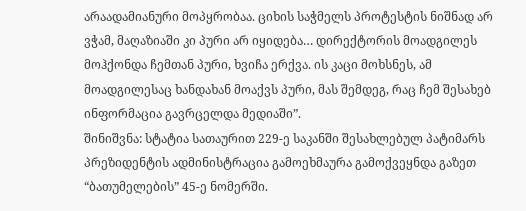არაადამიანური მოპყრობაა. ციხის საჭმელს პროტესტის ნიშნად არ ვჭამ, მაღაზიაში კი პური არ იყიდება… დირექტორის მოადგილეს მოჰქონდა ჩემთან პური, ხვიჩა ერქვა. ის კაცი მოხსნეს, ამ მოადგილესაც ხანდახან მოაქვს პური, მას შემდეგ, რაც ჩემ შესახებ ინფორმაცია გავრცელდა მედიაში”.
შინიშვნა: სტატია სათაურით 229-ე საკანში შესახლებულ პატიმარს პრეზიდენტის ადმინისტრაცია გამოეხმაურა გამოქვეყნდა გაზეთ “ბათუმელების” 45-ე ნომერში.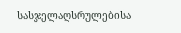სასჯელაღსრულებისა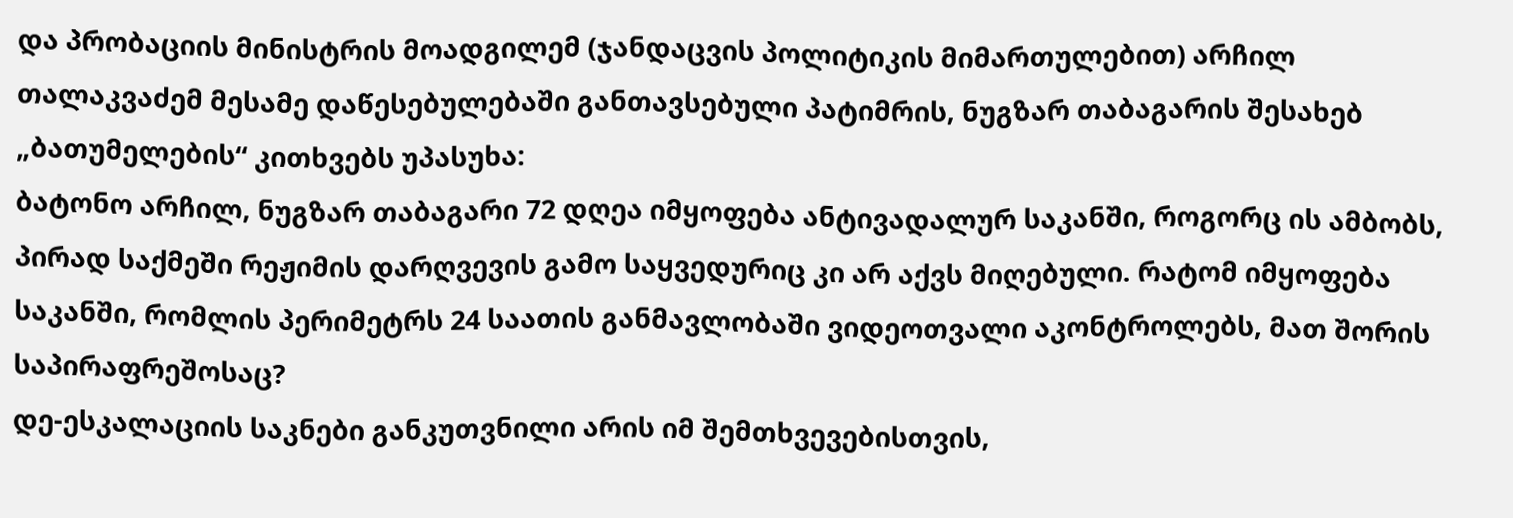და პრობაციის მინისტრის მოადგილემ (ჯანდაცვის პოლიტიკის მიმართულებით) არჩილ თალაკვაძემ მესამე დაწესებულებაში განთავსებული პატიმრის, ნუგზარ თაბაგარის შესახებ „ბათუმელების“ კითხვებს უპასუხა:
ბატონო არჩილ, ნუგზარ თაბაგარი 72 დღეა იმყოფება ანტივადალურ საკანში, როგორც ის ამბობს, პირად საქმეში რეჟიმის დარღვევის გამო საყვედურიც კი არ აქვს მიღებული. რატომ იმყოფება საკანში, რომლის პერიმეტრს 24 საათის განმავლობაში ვიდეოთვალი აკონტროლებს, მათ შორის საპირაფრეშოსაც?
დე-ესკალაციის საკნები განკუთვნილი არის იმ შემთხვევებისთვის,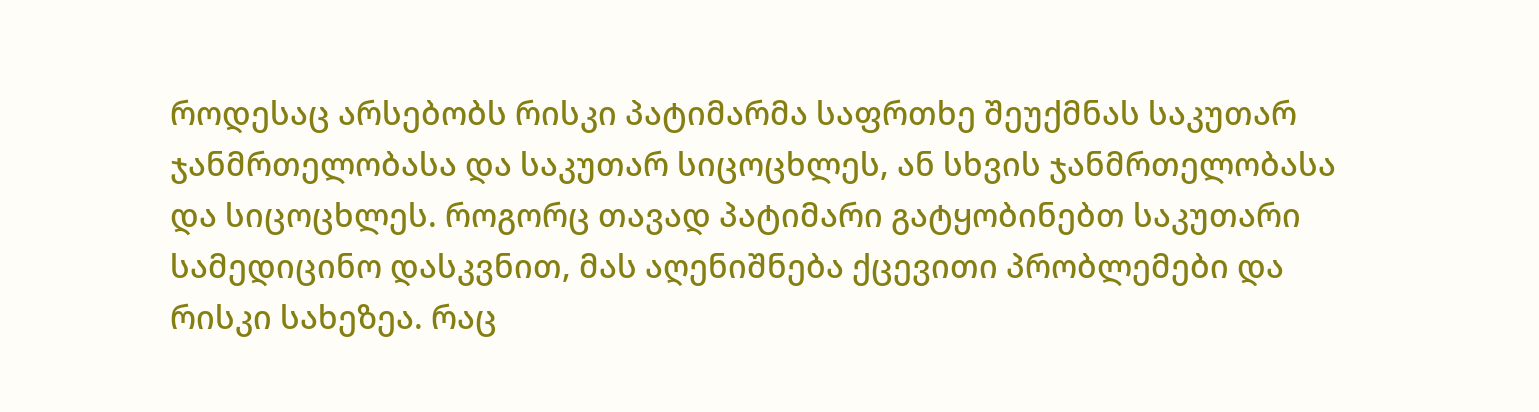როდესაც არსებობს რისკი პატიმარმა საფრთხე შეუქმნას საკუთარ ჯანმრთელობასა და საკუთარ სიცოცხლეს, ან სხვის ჯანმრთელობასა და სიცოცხლეს. როგორც თავად პატიმარი გატყობინებთ საკუთარი სამედიცინო დასკვნით, მას აღენიშნება ქცევითი პრობლემები და რისკი სახეზეა. რაც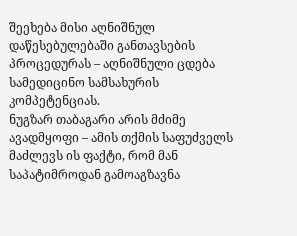შეეხება მისი აღნიშნულ დაწესებულებაში განთავსების პროცედურას – აღნიშნული ცდება სამედიცინო სამსახურის კომპეტენციას.
ნუგზარ თაბაგარი არის მძიმე ავადმყოფი – ამის თქმის საფუძველს მაძლევს ის ფაქტი, რომ მან საპატიმროდან გამოაგზავნა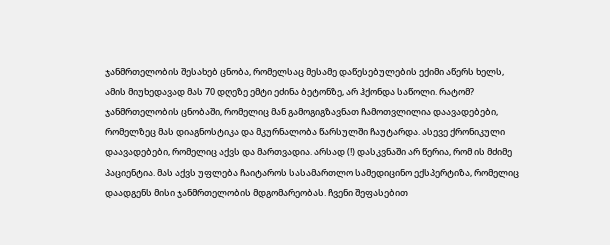ჯანმრთელობის შესახებ ცნობა, რომელსაც მესამე დაწესებულების ექიმი აწერს ხელს, ამის მიუხედავად მას 70 დღეზე ემტი ეძინა ბეტონზე, არ ჰქონდა საწოლი. რატომ? ჯანმრთელობის ცნობაში, რომელიც მან გამოგიგზავნათ ჩამოთვლილია დაავადებები, რომელზეც მას დიაგნოსტიკა და მკურნალობა წარსულში ჩაუტარდა. ასევე ქრონიკული დაავადებები, რომელიც აქვს და მართვადია. არსად (!) დასკვნაში არ წერია, რომ ის მძიმე პაციენტია. მას აქვს უფლება ჩაიტაროს სასამართლო სამედიცინო ექსპერტიზა, რომელიც დაადგენს მისი ჯანმრთელობის მდგომარეობას. ჩვენი შეფასებით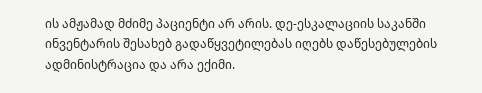ის ამჟამად მძიმე პაციენტი არ არის. დე-ესკალაციის საკანში ინვენტარის შესახებ გადაწყვეტილებას იღებს დაწესებულების ადმინისტრაცია და არა ექიმი.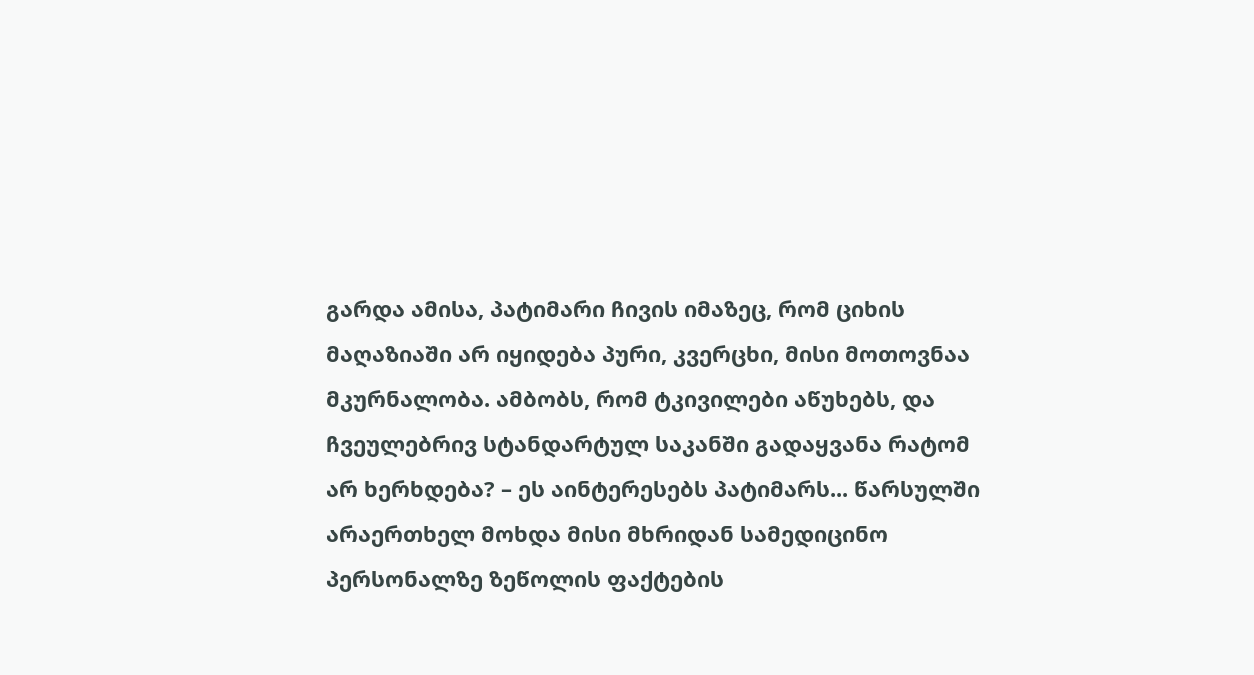გარდა ამისა, პატიმარი ჩივის იმაზეც, რომ ციხის მაღაზიაში არ იყიდება პური, კვერცხი, მისი მოთოვნაა მკურნალობა. ამბობს, რომ ტკივილები აწუხებს, და ჩვეულებრივ სტანდარტულ საკანში გადაყვანა რატომ არ ხერხდება? – ეს აინტერესებს პატიმარს... წარსულში არაერთხელ მოხდა მისი მხრიდან სამედიცინო პერსონალზე ზეწოლის ფაქტების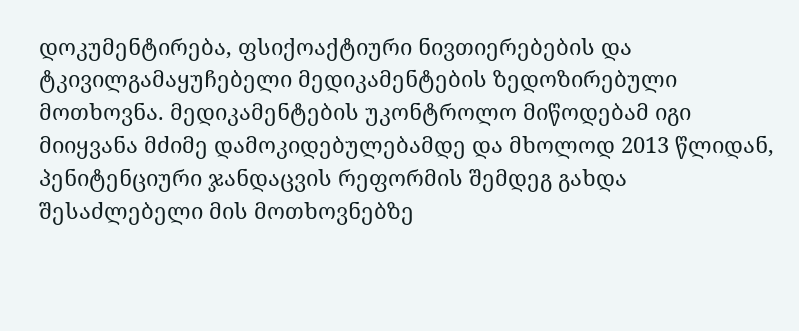დოკუმენტირება, ფსიქოაქტიური ნივთიერებების და ტკივილგამაყუჩებელი მედიკამენტების ზედოზირებული მოთხოვნა. მედიკამენტების უკონტროლო მიწოდებამ იგი მიიყვანა მძიმე დამოკიდებულებამდე და მხოლოდ 2013 წლიდან, პენიტენციური ჯანდაცვის რეფორმის შემდეგ გახდა შესაძლებელი მის მოთხოვნებზე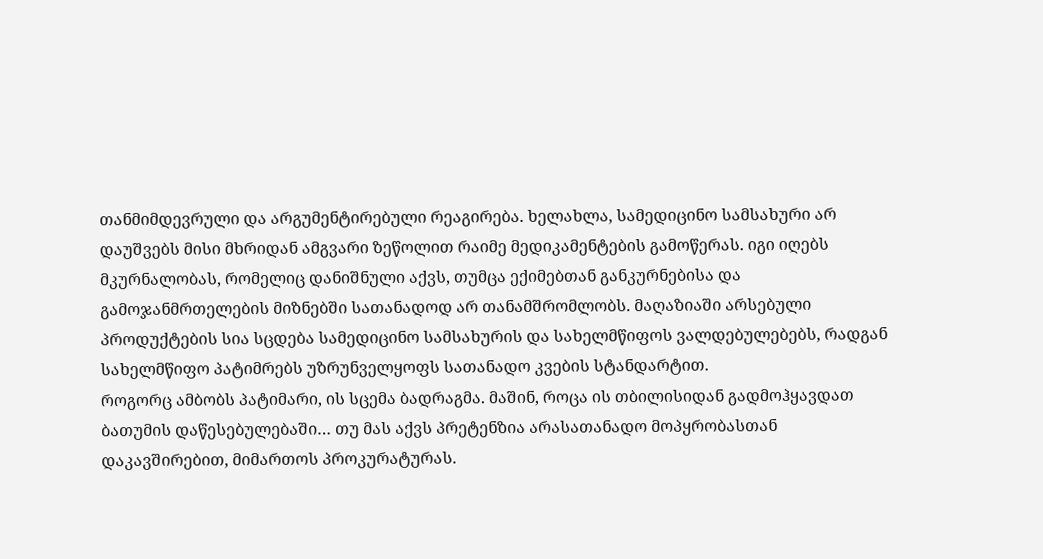თანმიმდევრული და არგუმენტირებული რეაგირება. ხელახლა, სამედიცინო სამსახური არ დაუშვებს მისი მხრიდან ამგვარი ზეწოლით რაიმე მედიკამენტების გამოწერას. იგი იღებს მკურნალობას, რომელიც დანიშნული აქვს, თუმცა ექიმებთან განკურნებისა და გამოჯანმრთელების მიზნებში სათანადოდ არ თანამშრომლობს. მაღაზიაში არსებული პროდუქტების სია სცდება სამედიცინო სამსახურის და სახელმწიფოს ვალდებულებებს, რადგან სახელმწიფო პატიმრებს უზრუნველყოფს სათანადო კვების სტანდარტით.
როგორც ამბობს პატიმარი, ის სცემა ბადრაგმა. მაშინ, როცა ის თბილისიდან გადმოჰყავდათ ბათუმის დაწესებულებაში… თუ მას აქვს პრეტენზია არასათანადო მოპყრობასთან დაკავშირებით, მიმართოს პროკურატურას.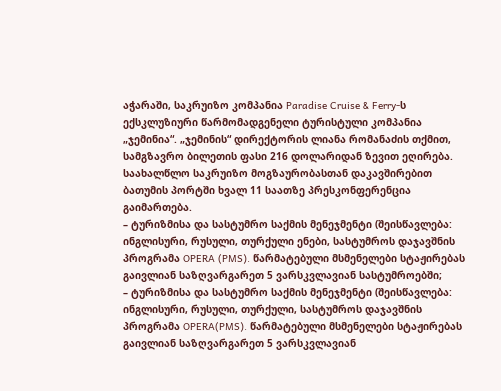აჭარაში, საკრუიზო კომპანია Paradise Cruise & Ferry-ს ექსკლუზიური წარმომადგენელი ტურისტული კომპანია „ჯემინია“. „ჯემინის“ დირექტორის ლიანა რომანაძის თქმით, სამგზავრო ბილეთის ფასი 216 დოლარიდან ზევით ეღირება.
საახალწლო საკრუიზო მოგზაურობასთან დაკავშირებით ბათუმის პორტში ხვალ 11 საათზე პრესკონფერენცია გაიმართება.
– ტურიზმისა და სასტუმრო საქმის მენეჯმენტი (შეისწავლება: ინგლისური, რუსული, თურქული ენები, სასტუმროს დაჯავშნის პროგრამა OPERA (PMS). წარმატებული მსმენელები სტაჟირებას გაივლიან საზღვარგარეთ 5 ვარსკვლავიან სასტუმროებში;
– ტურიზმისა და სასტუმრო საქმის მენეჯმენტი (შეისწავლება: ინგლისური, რუსული, თურქული, სასტუმროს დაჯავშნის პროგრამა OPERA(PMS). წარმატებული მსმენელები სტაჟირებას გაივლიან საზღვარგარეთ 5 ვარსკვლავიან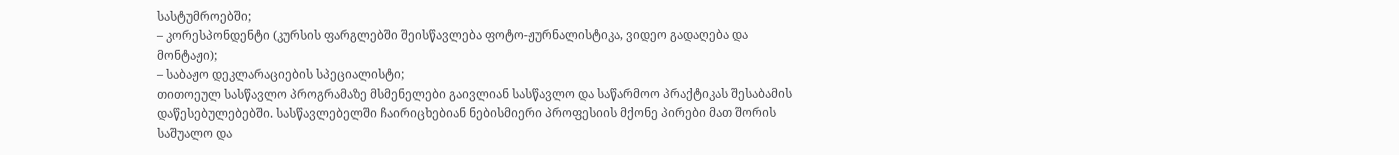სასტუმროებში;
– კორესპონდენტი (კურსის ფარგლებში შეისწავლება ფოტო-ჟურნალისტიკა, ვიდეო გადაღება და მონტაჟი);
– საბაჟო დეკლარაციების სპეციალისტი;
თითოეულ სასწავლო პროგრამაზე მსმენელები გაივლიან სასწავლო და საწარმოო პრაქტიკას შესაბამის დაწესებულებებში. სასწავლებელში ჩაირიცხებიან ნებისმიერი პროფესიის მქონე პირები მათ შორის საშუალო და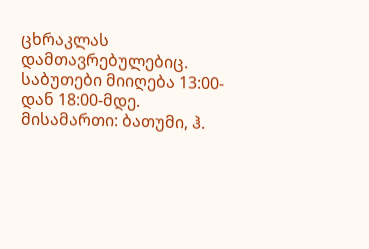ცხრაკლას დამთავრებულებიც.
საბუთები მიიღება 13:00-დან 18:00-მდე.
მისამართი: ბათუმი, ჰ.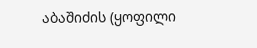აბაშიძის (ყოფილი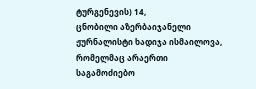ტურგენევის) 14,
ცნობილი აზერბაიჯანელი ჟურნალისტი ხადიჯა ისმაილოვა, რომელმაც არაერთი საგამოძიებო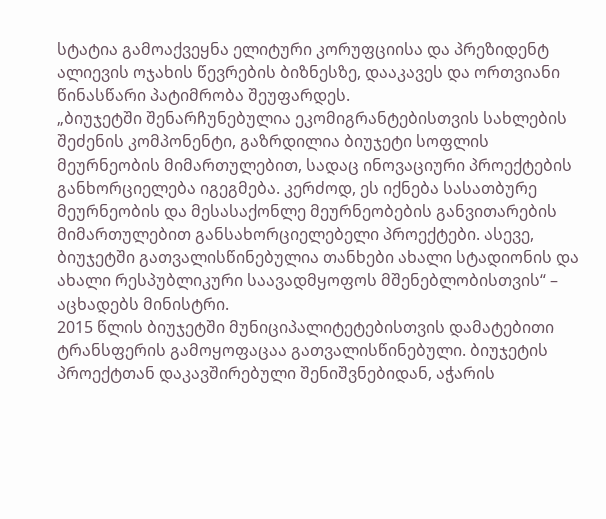სტატია გამოაქვეყნა ელიტური კორუფციისა და პრეზიდენტ ალიევის ოჯახის წევრების ბიზნესზე, დააკავეს და ორთვიანი წინასწარი პატიმრობა შეუფარდეს.
„ბიუჯეტში შენარჩუნებულია ეკომიგრანტებისთვის სახლების შეძენის კომპონენტი, გაზრდილია ბიუჯეტი სოფლის მეურნეობის მიმართულებით, სადაც ინოვაციური პროექტების განხორციელება იგეგმება. კერძოდ, ეს იქნება სასათბურე მეურნეობის და მესასაქონლე მეურნეობების განვითარების მიმართულებით განსახორციელებელი პროექტები. ასევე, ბიუჯეტში გათვალისწინებულია თანხები ახალი სტადიონის და ახალი რესპუბლიკური საავადმყოფოს მშენებლობისთვის“ – აცხადებს მინისტრი.
2015 წლის ბიუჯეტში მუნიციპალიტეტებისთვის დამატებითი ტრანსფერის გამოყოფაცაა გათვალისწინებული. ბიუჯეტის პროექტთან დაკავშირებული შენიშვნებიდან, აჭარის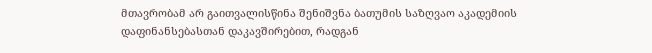მთავრობამ არ გაითვალისწინა შენიშვნა ბათუმის საზღვაო აკადემიის დაფინანსებასთან დაკავშირებით, რადგან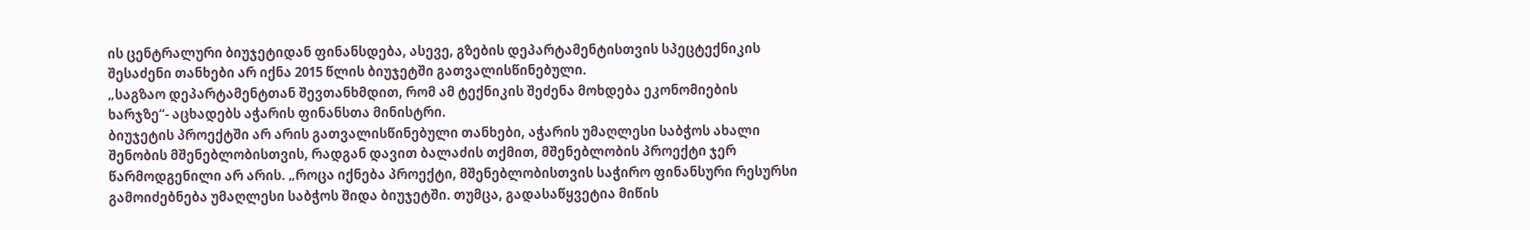ის ცენტრალური ბიუჯეტიდან ფინანსდება, ასევე, გზების დეპარტამენტისთვის სპეცტექნიკის შესაძენი თანხები არ იქნა 2015 წლის ბიუჯეტში გათვალისწინებული.
„საგზაო დეპარტამენტთან შევთანხმდით, რომ ამ ტექნიკის შეძენა მოხდება ეკონომიების ხარჯზე“- აცხადებს აჭარის ფინანსთა მინისტრი.
ბიუჯეტის პროექტში არ არის გათვალისწინებული თანხები, აჭარის უმაღლესი საბჭოს ახალი შენობის მშენებლობისთვის, რადგან დავით ბალაძის თქმით, მშენებლობის პროექტი ჯერ წარმოდგენილი არ არის. „როცა იქნება პროექტი, მშენებლობისთვის საჭირო ფინანსური რესურსი გამოიძებნება უმაღლესი საბჭოს შიდა ბიუჯეტში. თუმცა, გადასაწყვეტია მიწის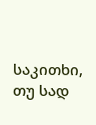საკითხი, თუ სად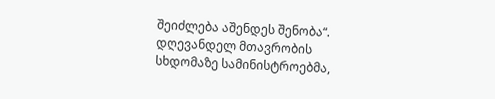შეიძლება აშენდეს შენობა“.
დღევანდელ მთავრობის სხდომაზე სამინისტროებმა,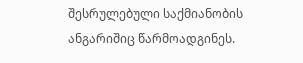შესრულებული საქმიანობის ანგარიშიც წარმოადგინეს.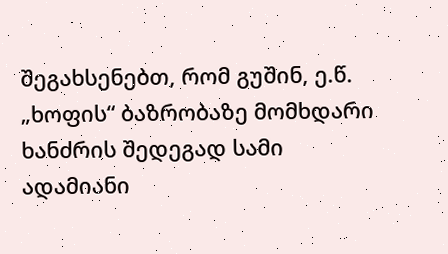შეგახსენებთ, რომ გუშინ, ე.წ. „ხოფის“ ბაზრობაზე მომხდარი ხანძრის შედეგად სამი ადამიანი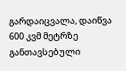გარდაიცვალა, დაიწვა 600 კვმ მეტრზე განთავსებული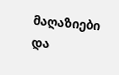მაღაზიები და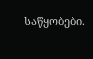საწყობები.